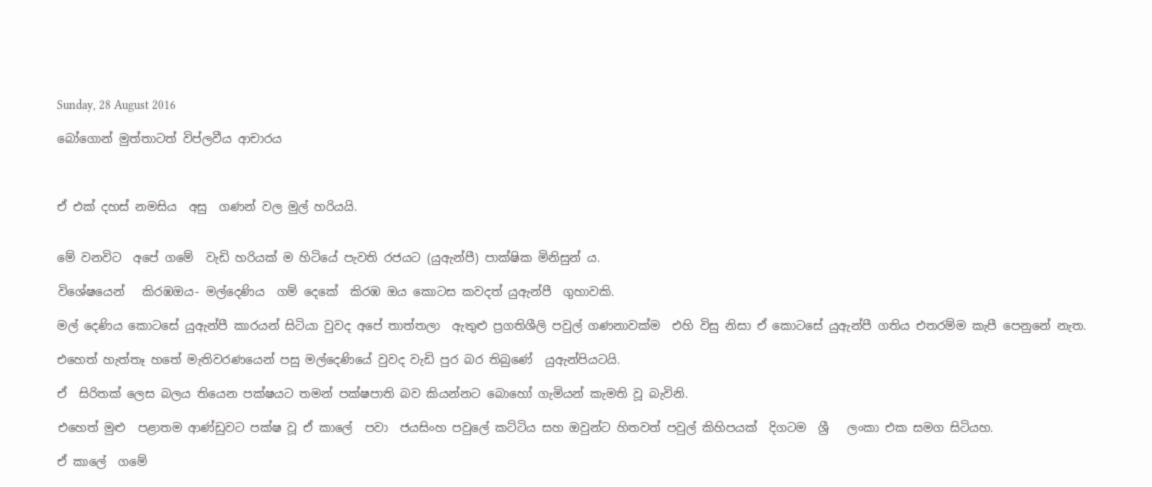Sunday, 28 August 2016

බෝගොන් මුත්තාටත් විප්ලවීය ආචාරය



ඒ එක් දහස් නමසිය  අසු  ගණන් වල මුල් හරියයි.


මේ වනවිට  අපේ ගමේ  වැඩි හරියක් ම හිටියේ පැවති රජයට (යුඇන්පී) පාක්ෂික මිනිසුන් ය.

විශේෂයෙන්   කිරඹඔය- මල්දෙණිය  ගම් දෙකේ  කිරඹ ඔය කොටස කවදත් යුඇන්පී  ගුහාවකි.

මල් දෙණිය කොටසේ යුඇන්පී කාරයන් සිටියා වුවද අපේ තාත්තලා  ඇතුළු ප්‍රගතිශීලි පවුල් ගණනාවක්ම  එහි විසු නිසා ඒ කොටසේ යුඇන්පී ගතිය එතරම්ම කැපී පෙනුනේ නැත.

එහෙත් හැත්තෑ හතේ මැතිවරණයෙන් පසු මල්දෙණියේ වුවද වැඩි පුර බර තිබුණේ  යුඇන්පියටයි.

ඒ  සිරිතක් ලෙස බලය තියෙන පක්ෂයට තමන් පක්ෂපාති බව කියන්නට බොහෝ ගැමියන් කැමති වූ බැවිනි.

එහෙත් මුළු  පළාතම ආණ්ඩුවට පක්ෂ වූ ඒ කාලේ  පවා  ජයසිංහ පවුලේ කට්ටිය සහ ඔවුන්ට හිතවත් පවුල් කිහිපයක්  දිගටම  ශ්‍රී   ලංකා එක සමග සිටියහ.

ඒ කාලේ  ගමේ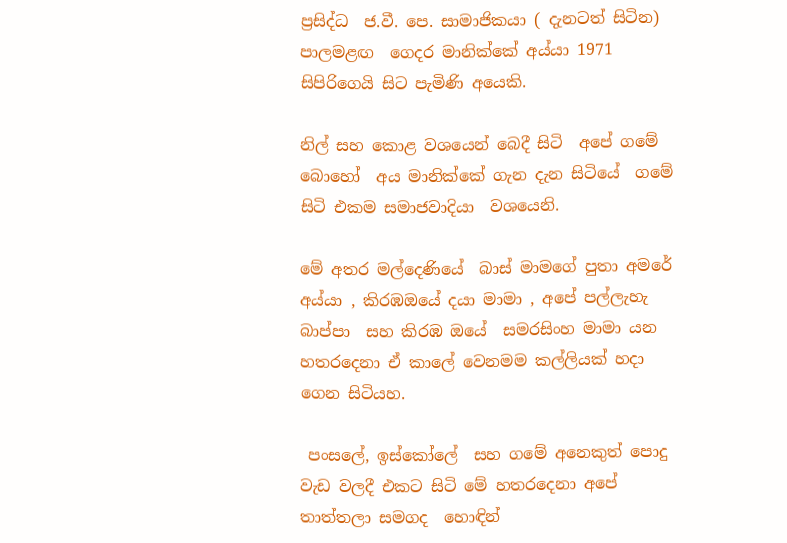ප්‍රසිද්ධ  ජ.වී. පෙ. සාමාජිකයා ( දැනටත් සිටින)  පාලමළඟ  ගෙදර මානික්කේ අය්යා 1971 සිපිරිගෙයි සිට පැමිණි අයෙකි.

නිල් සහ කොළ වශයෙන් බෙදී සිටි  අපේ ගමේ බොහෝ  අය මානික්කේ ගැන දැන සිටියේ  ගමේ සිටි එකම සමාජවාදියා  වශයෙනි.

මේ අතර මල්දෙණියේ  බාස් මාමගේ පුතා අමරේ අය්යා , කිරඹඔයේ දයා මාමා , අපේ පල්ලැහැ බාප්පා  සහ කිරඹ ඔයේ  සමරසිංහ මාමා යන හතරදෙනා ඒ කාලේ වෙනමම කල්ලියක් හදා ගෙන සිටියහ.

 පංසලේ, ඉස්කෝලේ  සහ ගමේ අනෙකුත් පොදු වැඩ වලදී එකට සිටි මේ හතරදෙනා අපේ තාත්තලා සමගද  හොඳින්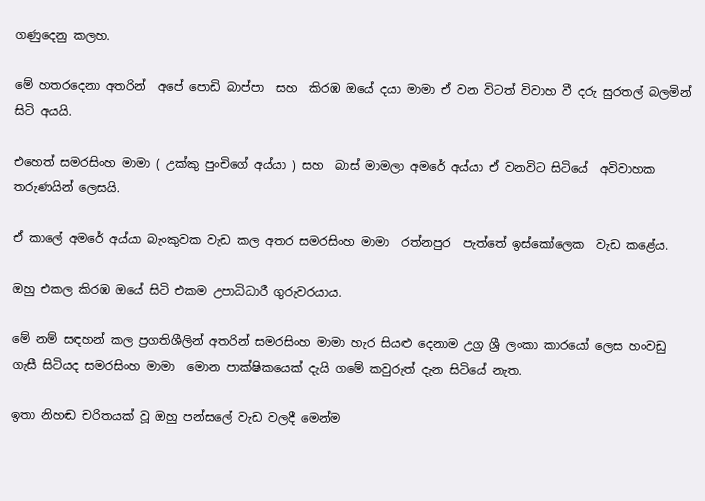ගණුදෙනු කලහ.

මේ හතරදෙනා අතරින්  අපේ පොඩි බාප්පා  සහ  කිරඹ ඔයේ දයා මාමා ඒ වන විටත් විවාහ වී දරු සුරතල් බලමින් සිටි අයයි.

එහෙත් සමරසිංහ මාමා ( උක්කු පුංචිගේ අය්යා ) සහ  බාස් මාමලා අමරේ අය්යා ඒ වනවිට සිටියේ  අවිවාහක තරුණයින් ලෙසයි.

ඒ කාලේ අමරේ අය්යා බැංකුවක වැඩ කල අතර සමරසිංහ මාමා  රත්නපුර  පැත්තේ ඉස්කෝලෙක  වැඩ කළේය.

ඔහු එකල කිරඹ ඔයේ සිටි එකම උපාධිධාරී ගුරුවරයාය.

මේ නම් සඳහන් කල ප්‍රගතිශීලින් අතරින් සමරසිංහ මාමා හැර සියළු දෙනාම උග්‍ර ශ්‍රී ලංකා කාරයෝ ලෙස හංවඩු ගැසී සිටියද සමරසිංහ මාමා  මොන පාක්ෂිකයෙක් දැයි ගමේ කවුරුත් දැන සිටියේ නැත.

ඉතා නිහඬ චරිතයක් වූ ඔහු පන්සලේ වැඩ වලදී මෙන්ම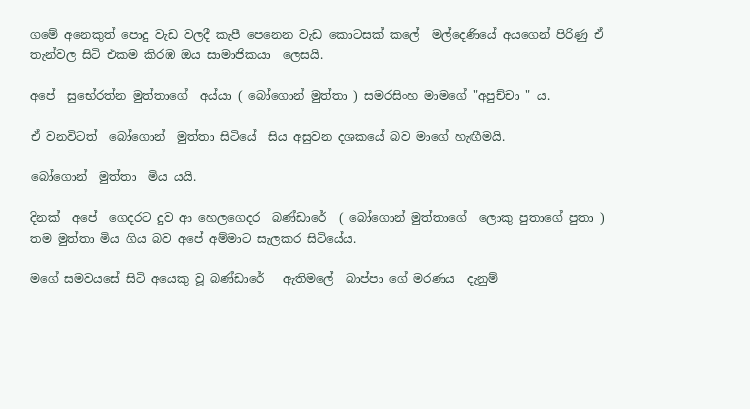ගමේ අනෙකුත් පොදු වැඩ වලදී කැපී පෙනෙන වැඩ කොටසක් කලේ  මල්දෙණියේ අයගෙන් පිරිණු ඒ තැන්වල සිටි එකම කිරඹ ඔය සාමාජිකයා  ලෙසයි.

අපේ  සුභේරත්න මුත්තාගේ  අය්යා ( බෝගොන් මුත්තා ) සමරසිංහ මාමගේ "අපුච්චා " ය.

ඒ වනවිටත්  බෝගොන්  මුත්තා සිටියේ  සිය අසුවන දශකයේ බව මාගේ හැඟීමයි.

බෝගොන්  මුත්තා  මිය යයි.

දිනක්  අපේ  ගෙදරට දුව ආ හෙලගෙදර  බණ්ඩාරේ  ( බෝගොන් මුත්තාගේ  ලොකු පුතාගේ පුතා )  තම මුත්තා මිය ගිය බව අපේ අම්මාට සැලකර සිටියේය.

මගේ සමවයසේ සිටි අයෙකු වූ බණ්ඩාරේ   ඇතිමලේ  බාප්පා ගේ මරණය  දැනුම්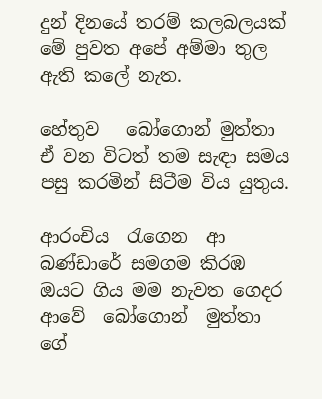දුන් දිනයේ තරම් කලබලයක්  මේ පුවත අපේ අම්මා තුල ඇති කලේ නැත.

හේතුව   බෝගොන් මුත්තා ඒ වන විටත් තම සැඳා සමය පසු කරමින් සිටීම විය යුතුය.

ආරංචිය  රැගෙන  ආ  බණ්ඩාරේ සමගම කිරඹ ඔයට ගිය මම නැවත ගෙදර ආවේ  බෝගොන්  මුත්තා ගේ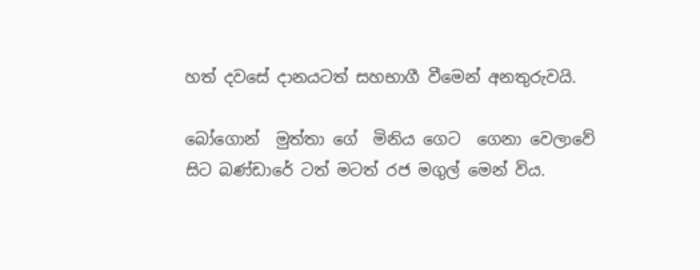හත් දවසේ දානයටත් සහභාගී වීමෙන් අනතුරුවයි.

බෝගොන්  මුත්තා ගේ  මිනිය ගෙට  ගෙනා වෙලාවේ සිට බණ්ඩාරේ ටත් මටත් රජ මගුල් මෙන් විය.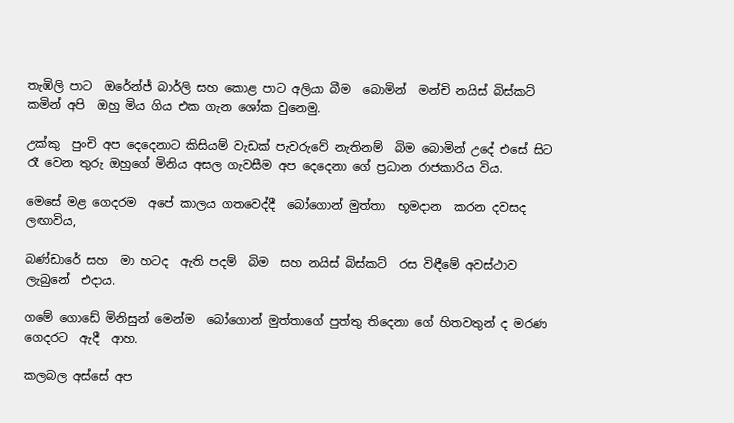තැඹිලි පාට  ඔරේන්ජ් බාර්ලි සහ කොළ පාට අලියා බීම  බොමින්  මන්චි නයිස් බිස්කට් කමින් අපි  ඔහු මිය ගිය එක ගැන ශෝක වුනෙමු.

උක්කු  පුංචි අප දෙදෙනාට කිසියම් වැඩක් පැවරුවේ නැතිනම්  බිම බොමින් උදේ එසේ සිට රෑ වෙන තුරු ඔහුගේ මිනිය අසල ගැවසීම අප දෙදෙනා ගේ ප්‍රධාන රාජකාරිය විය.

මෙසේ මළ ගෙදරම  අපේ කාලය ගතවෙද්දී  බෝගොන් මුත්තා  භූමදාන  කරන දවසද ලඟාවිය,

බණ්ඩාරේ සහ  මා හටද  ඇති පදම්  බිම  සහ නයිස් බිස්කට්  රස විඳීමේ අවස්ථාව ලැබුනේ  එදාය.

ගමේ ගොඩේ මිනිසුන් මෙන්ම  බෝගොන් මුත්තාගේ පුත්තු තිදෙනා ගේ හිතවතුන් ද මරණ ගෙදරට  ඇදී  ආහ.

කලබල අස්සේ අප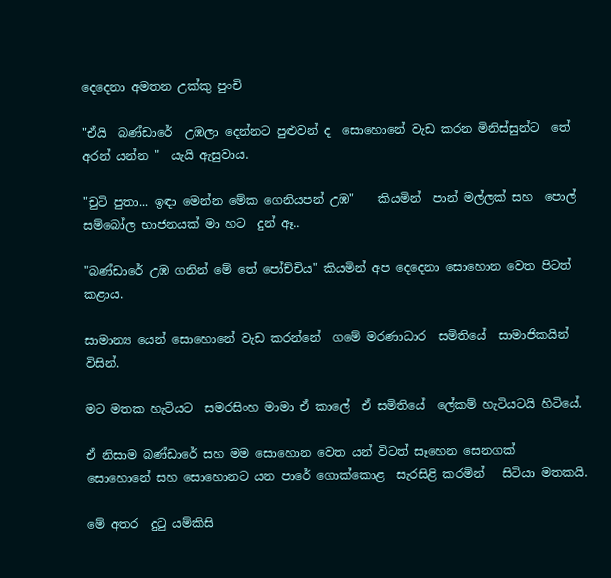දෙදෙනා අමතන උක්කු පුංචි

"ඒයි  බණ්ඩාරේ  උඹලා දෙන්නට පුළුවන් ද  සොහොනේ වැඩ කරන මිනිස්සුන්ට  තේ අරන් යන්න "  යැයි ඇසුවාය.

"චුටි පුතා... ඉඳා මෙන්න මේක ගෙනියපන් උඹ"    කියමින්  පාන් මල්ලක් සහ  පොල් සම්බෝල භාජනයක් මා හට  දුන් ඈ..

"බණ්ඩාරේ උඹ ගනින් මේ තේ පෝච්චිය" කියමින් අප දෙදෙනා සොහොන වෙත පිටත් කළාය.

සාමාන්‍ය යෙන් සොහොනේ වැඩ කරන්නේ  ගමේ මරණාධාර  සමිතියේ  සාමාජිකයින්  විසින්.

මට මතක හැටියට  සමරසිංහ මාමා ඒ කාලේ  ඒ සමිතියේ  ලේකම් හැටියටයි හිටියේ.

ඒ නිසාම බණ්ඩාරේ සහ මම සොහොන වෙත යන් විටත් සෑහෙන සෙනගක්  සොහොනේ සහ සොහොනට යන පාරේ ගොක්කොළ  සැරසිළි කරමින්   සිටියා මතකයි.

මේ අතර  දුටු යම්කිසි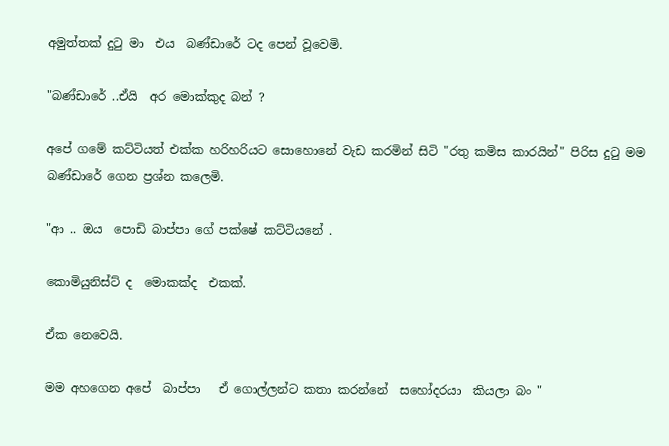අමුත්තක් දුටු මා  එය  බණ්ඩාරේ ටද පෙන් වූවෙමි.

"බණ්ඩාරේ ..ඒයි  අර මොක්කුද බන් ?

අපේ ගමේ කට්ටියත් එක්ක හරිහරියට සොහොනේ වැඩ කරමින් සිටි "රතු කමිස කාරයින්" පිරිස දුටු මම බණ්ඩාරේ ගෙන ප්‍රශ්න කලෙමි.

"ආ .. ඔය  පොඩි බාප්පා ගේ පක්ෂේ කට්ටියනේ .

කොමියුනිස්ට් ද  මොකක්ද  එකක්.

ඒක නෙවෙයි.

මම අහගෙන අපේ  බාප්පා   ඒ ගොල්ලන්ට කතා කරන්නේ  සහෝදරයා  කියලා බං "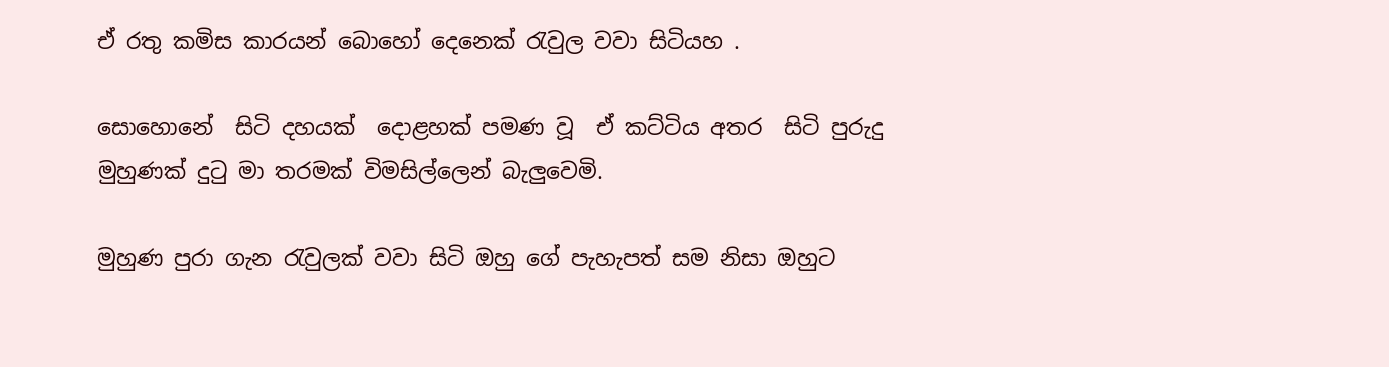ඒ රතු කමිස කාරයන් බොහෝ දෙනෙක් රැවුල වවා සිටියහ .

සොහොනේ  සිටි දහයක්  දොළහක් පමණ වූ  ඒ කට්ටිය අතර  සිටි පුරුදු මුහුණක් දුටු මා තරමක් විමසිල්ලෙන් බැලුවෙමි.

මුහුණ පුරා ගැන රැවුලක් වවා සිටි ඔහු ගේ පැහැපත් සම නිසා ඔහුට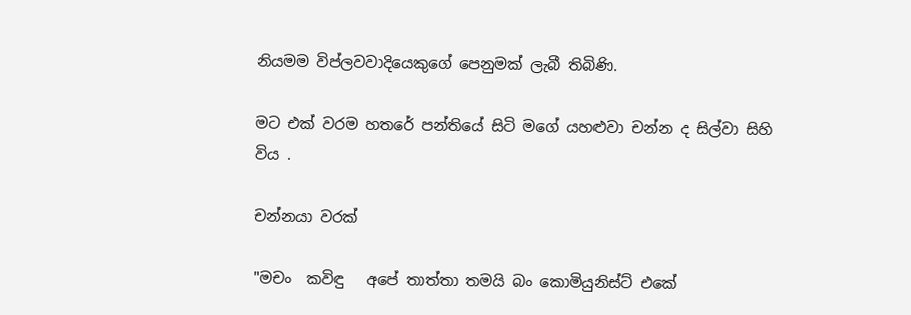නියමම විප්ලවවාදියෙකුගේ පෙනුමක් ලැබී තිබිණි.

මට එක් වරම හතරේ පන්තියේ සිටි මගේ යහළුවා චන්න ද සිල්වා සිහි විය .

චන්නයා වරක්

"මචං  කවිඳු   අපේ තාත්තා තමයි බං කොමියුනිස්ට් එකේ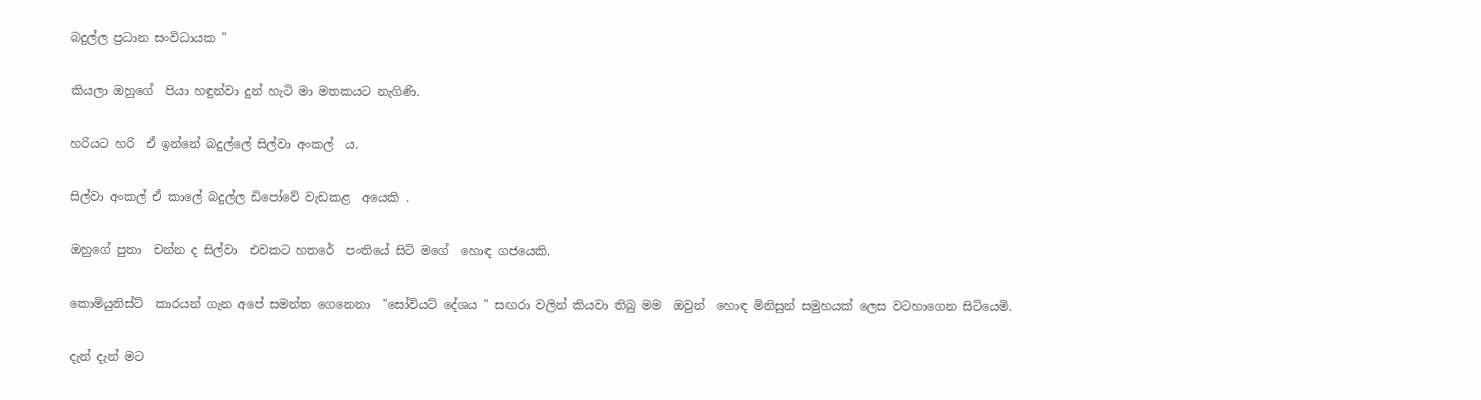බදුල්ල ප්‍රධාන සංවිධායක "

කියලා ඔහුගේ  පියා හඳුන්වා දුන් හැටි මා මතකයට නැගිණි.

හරියට හරි  ඒ ඉන්නේ බදුල්ලේ සිල්වා අංකල්  ය.

සිල්වා අංකල් ඒ කාලේ බදුල්ල ඩිපෝවේ වැඩකළ  අයෙකි .

ඔහුගේ පුතා  චන්න ද සිල්වා  එවකට හතරේ  පංතියේ සිටි මගේ  හොඳ ගජයෙකි.

කොමියුනිස්ට්  කාරයන් ගැන අපේ සමන්ත ගෙනෙනා  "සෝවියට් දේශය " සඟරා වලින් කියවා තිබු මම  ඔවුන්  හොඳ මිනිසුන් සමුහයක් ලෙස වටහාගෙන සිටියෙමි.

දැන් දැන් මට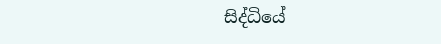සිද්ධියේ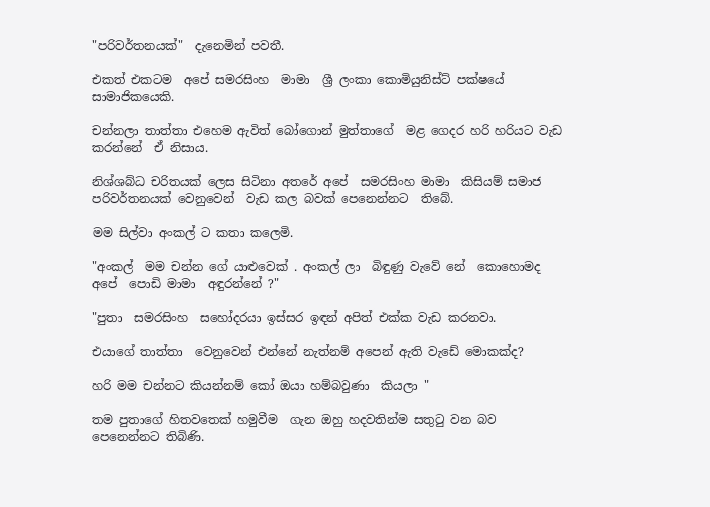"පරිවර්තනයක්"  දැනෙමින් පවතී.

එකත් එකටම  අපේ සමරසිංහ  මාමා  ශ්‍රී ලංකා කොමියුනිස්ට් පක්ෂයේ  සාමාජිකයෙකි.

චන්නලා තාත්තා එහෙම ඇවිත් බෝගොන් මුත්තාගේ  මළ ගෙදර හරි හරියට වැඩ කරන්නේ  ඒ නිසාය.

නිශ්ශබ්ධ චරිතයක් ලෙස සිටිනා අතරේ අපේ  සමරසිංහ මාමා  කිසියම් සමාජ පරිවර්තනයක් වෙනුවෙන්  වැඩ කල බවක් පෙනෙන්නට  තිබේ.

මම සිල්වා අංකල් ට කතා කලෙමි.

"අංකල්  මම චන්න ගේ යාළුවෙක් . අංකල් ලා  බිඳුණු වැවේ නේ  කොහොමද අපේ  පොඩි මාමා  අඳුරන්නේ ?"

"පුතා  සමරසිංහ  සහෝදරයා ඉස්සර ඉඳන් අපිත් එක්ක වැඩ කරනවා.

එයාගේ තාත්තා  වෙනුවෙන් එන්නේ නැත්නම් අපෙන් ඇති වැඩේ මොකක්ද?

හරි මම චන්නට කියන්නම් කෝ ඔයා හම්බවුණා  කියලා "

තම පුතාගේ හිතවතෙක් හමුවීම  ගැන ඔහු හදවතින්ම සතුටු වන බව පෙනෙන්නට තිබිණි.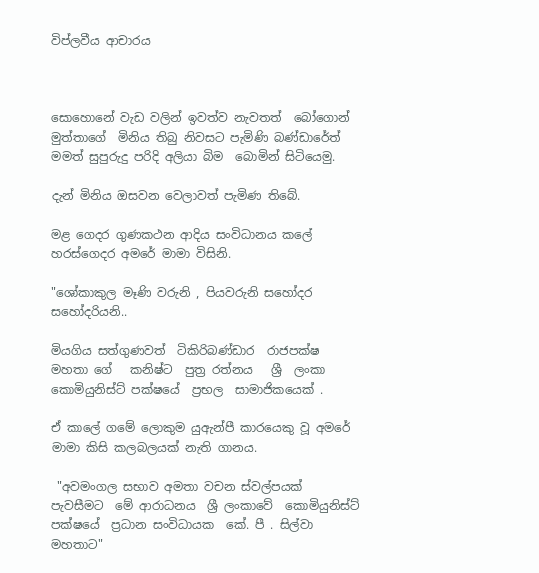විප්ලවීය ආචාරය



සොහොනේ වැඩ වලින් ඉවත්ව නැවතත්  බෝගොන් මුත්තාගේ  මිනිය තිබු නිවසට පැමිණි බණ්ඩාරේත්
මමත් සුපුරුදු පරිදි අලියා බිම  බොමින් සිටියෙමු.

දැන් මිනිය ඔසවන වෙලාවත් පැමිණ තිබේ.

මළ ගෙදර ගුණකථන ආදිය සංවිධානය කලේ හරස්ගෙදර අමරේ මාමා විසිනි.

"ශෝකාකුල මෑණි වරුනි , පියවරුනි සහෝදර සහෝදරියනි..

මියගිය සත්ගුණවත්  ටිකිරිබණ්ඩාර  රාජපක්ෂ මහතා ගේ   කනිෂ්ට  පුත්‍ර රත්නය   ශ්‍රී  ලංකා  කොමියුනිස්ට් පක්ෂයේ  ප්‍රභල  සාමාජිකයෙක් .

ඒ කාලේ ගමේ ලොකුම යුඇන්පී කාරයෙකු වූ අමරේ  මාමා කිසි කලබලයක් නැති ගානය.

 "අවමංගල සභාව අමතා වචන ස්වල්පයක්   පැවසීමට  මේ ආරාධනය  ශ්‍රී ලංකාවේ  කොමියුනිස්ට් පක්ෂයේ  ප්‍රධාන සංවිධායක  කේ. පී . සිල්වා  මහතාට"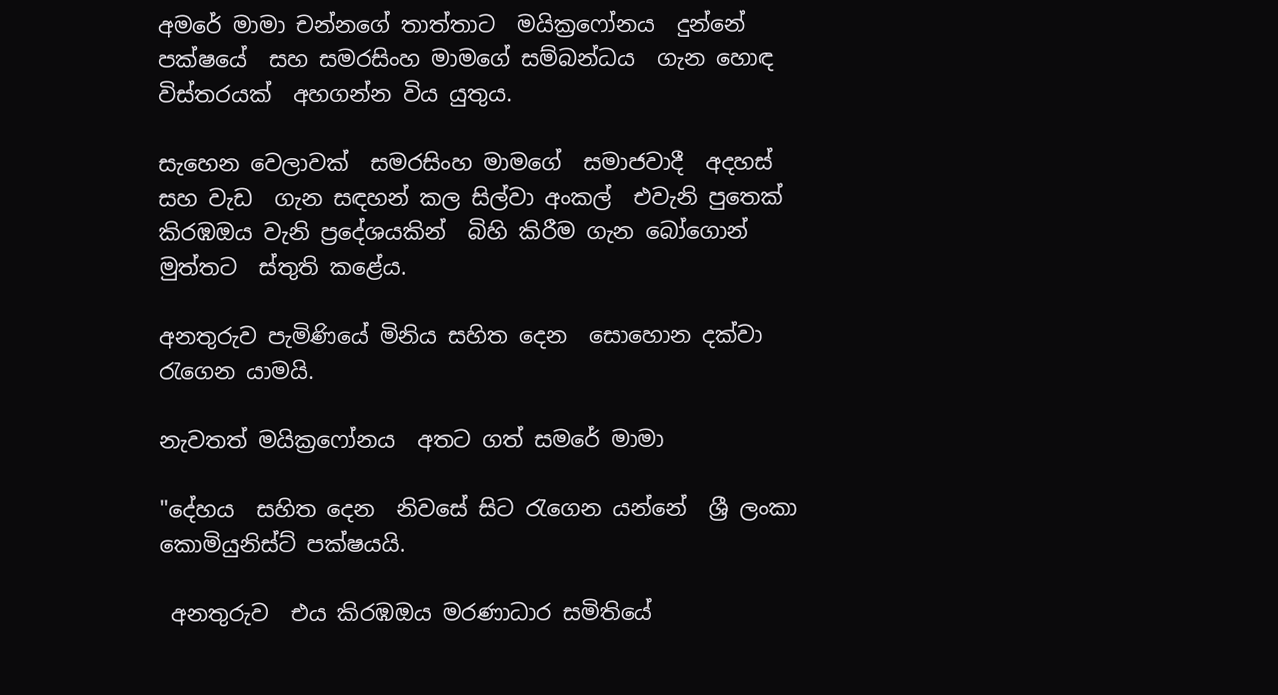අමරේ මාමා චන්නගේ තාත්තාට  මයික්‍රෆෝනය  දුන්නේ  පක්ෂයේ  සහ සමරසිංහ මාමගේ සම්බන්ධය  ගැන හොඳ විස්තරයක්  අහගන්න විය යුතුය.

සැහෙන වෙලාවක්  සමරසිංහ මාමගේ  සමාජවාදී  අදහස්  සහ වැඩ  ගැන සඳහන් කල සිල්වා අංකල්  එවැනි පුතෙක් කිරඹඔය වැනි ප්‍රදේශයකින්  බිහි කිරීම ගැන බෝගොන් මුත්තට  ස්තුති කළේය.

අනතුරුව පැමිණියේ මිනිය සහිත දෙන  සොහොන දක්වා රැගෙන යාමයි.

නැවතත් මයික්‍රෆෝනය  අතට ගත් සමරේ මාමා

"දේහය  සහිත දෙන  නිවසේ සිට රැගෙන යන්නේ  ශ්‍රී ලංකා කොමියුනිස්ට් පක්ෂයයි.

 අනතුරුව  එය කිරඹඔය මරණාධාර සමිතියේ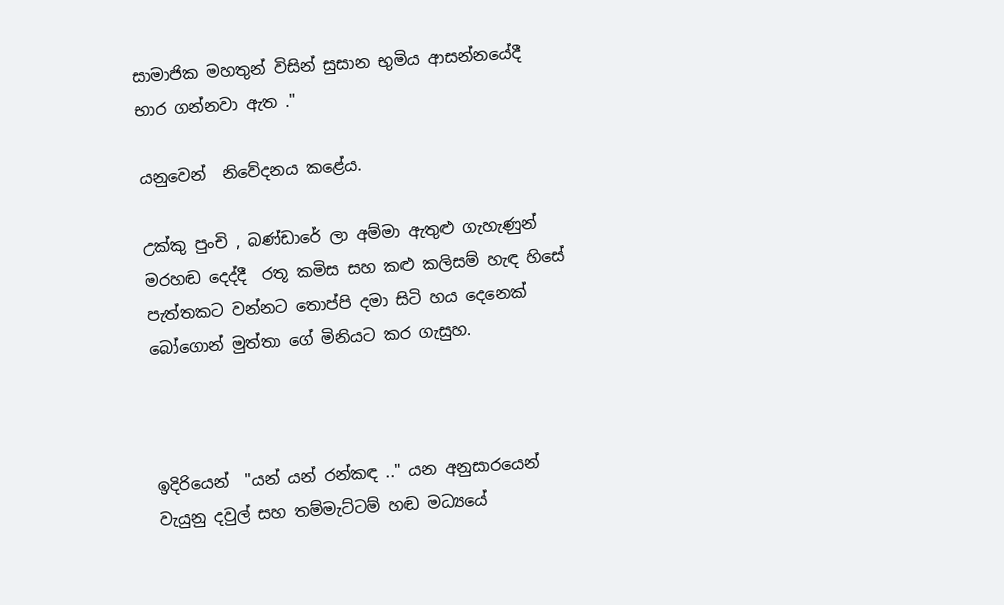සාමාජික මහතුන් විසින් සුසාන භුමිය ආසන්නයේදී  භාර ගන්නවා ඇත ."

යනුවෙන්  නිවේදනය කළේය.

උක්කු පුංචි , බණ්ඩාරේ ලා අම්මා ඇතුළු ගැහැණුන් මරහඬ දෙද්දී  රතූ කමිස සහ කළු කලිසම් හැඳ හිසේ පැත්තකට වන්නට තොප්පි දමා සිටි හය දෙනෙක්  බෝගොන් මුත්තා ගේ මිනියට කර ගැසුහ.



ඉදිරියෙන්  "යන් යන් රන්කඳ .." යන අනුසාරයෙන් වැයුනු දවුල් සහ තම්මැට්ටම් හඬ මධ්‍යයේ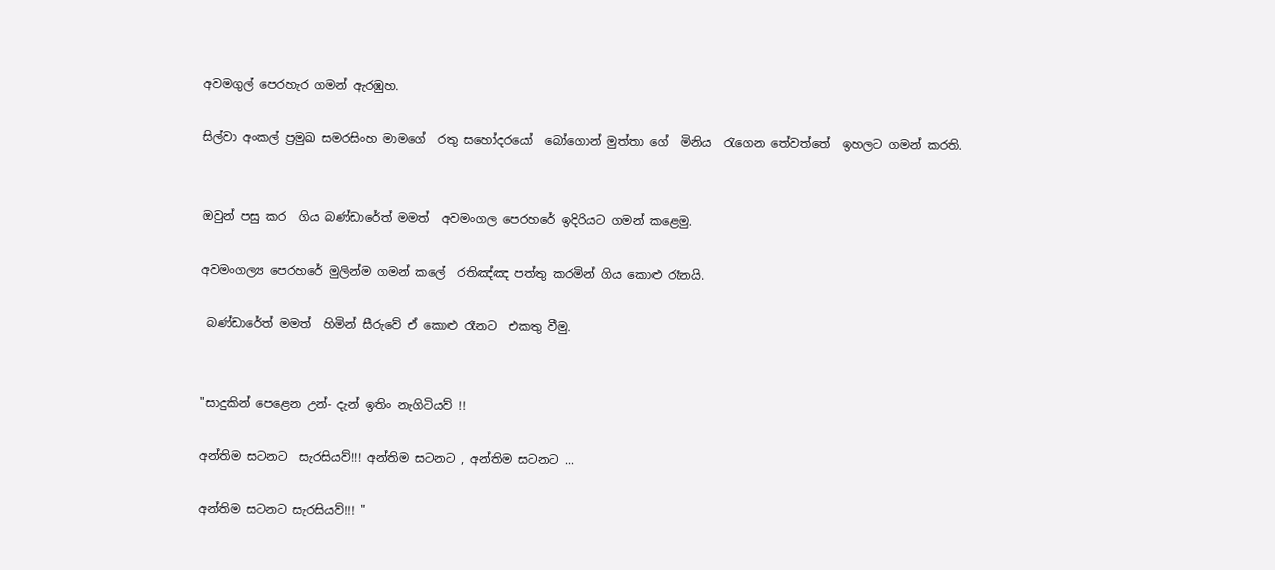අවමගුල් පෙරහැර ගමන් ඇරඹුහ.

සිල්වා අංකල් ප්‍රමුඛ සමරසිංහ මාමගේ  රතු සහෝදරයෝ  බෝගොන් මුත්තා ගේ  මිනිය  රැගෙන තේවත්තේ  ඉහලට ගමන් කරති.


ඔවුන් පසු කර  ගිය බණ්ඩාරේත් මමත්  අවමංගල පෙරහරේ ඉදිරියට ගමන් කළෙමු.

අවමංගල්‍ය පෙරහරේ මුලින්ම ගමන් කලේ  රතිඤ්ඤ පත්තු කරමින් ගිය කොළු රෑනයි.

 බණ්ඩාරේත් මමත්  හිමින් සීරුවේ ඒ කොළු රෑනට  එකතු වීමු.


"සාදුකින් පෙළෙන උන්- දැන් ඉතිං නැගිටියව් !!

අන්තිම සටනට  සැරසියව්!!! අන්තිම සටනට , අන්තිම සටනට ...

අන්තිම සටනට සැරසියව්!!! "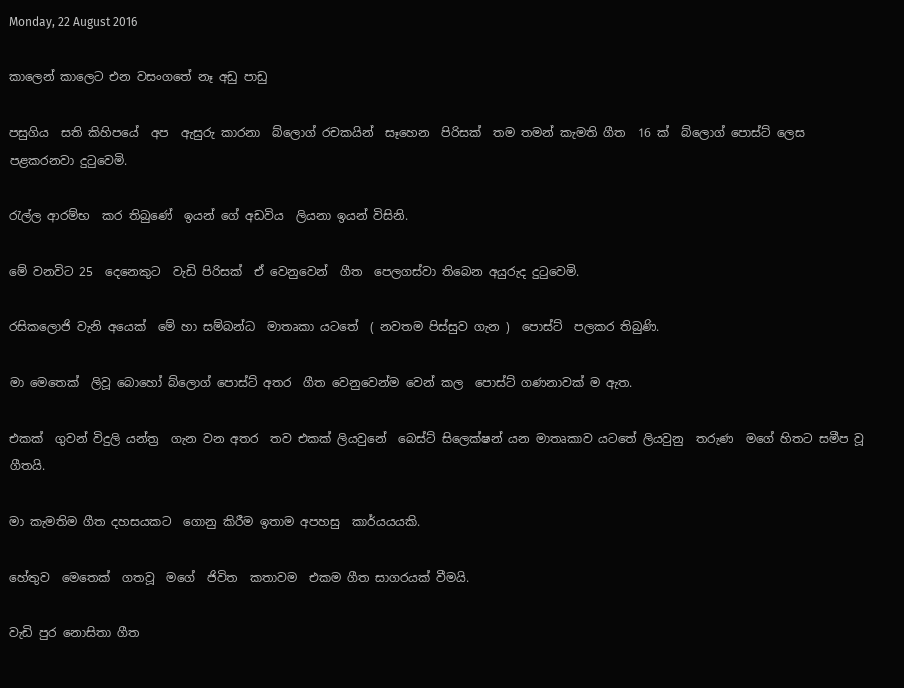Monday, 22 August 2016

කාලෙන් කාලෙට එන වසංගතේ නෑ අඩු පාඩු

පසුගිය  සති කිහිපයේ  අප  ඇසුරු කාරනා  බ්ලොග් රචකයින්  සෑහෙන  පිරිසක්  තම තමන් කැමති ගීත  16 ක්  බ්ලොග් පොස්ට් ලෙස පළකරනවා දුටුවෙමි.

රැල්ල ආරම්භ  කර තිබුණේ  ඉයන් ගේ අඩවිය  ලියනා ඉයන් විසිනි.

මේ වනවිට 25  දෙනෙකුට  වැඩි පිරිසක්  ඒ වෙනුවෙන්  ගීත  පෙලගස්වා තිබෙන අයුරුද දුටුවෙමි.

රසිකලොජි වැනි අයෙක්  මේ හා සම්බන්ධ  මාතෘකා යටතේ  ( නවතම පිස්සුව ගැන )  පොස්ට්  පලකර තිබුණි.

මා මෙතෙක්  ලිවූ බොහෝ බ්ලොග් පොස්ට් අතර  ගීත වෙනුවෙන්ම වෙන් කල  පොස්ට් ගණනාවක් ම ඇත.

එකක්  ගුවන් විදුලි යන්ත්‍ර  ගැන වන අතර  තව එකක් ලියවුනේ  බෙස්ට් සිලෙක්ෂන් යන මාතෘකාව යටතේ ලියවුනු  තරුණ  මගේ හිතට සමීප වූ ගීතයි.

මා කැමතිම ගීත දහසයකට  ගොනු කිරීම ඉතාම අපහසු  කාර්යයයකි.

හේතුව  මෙතෙක්  ගතවූ  මගේ  ජිවිත  කතාවම  එකම ගීත සාගරයක් වීමයි.

වැඩි පුර නොසිතා ගීත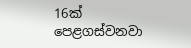16ක්  පෙළගස්වනවා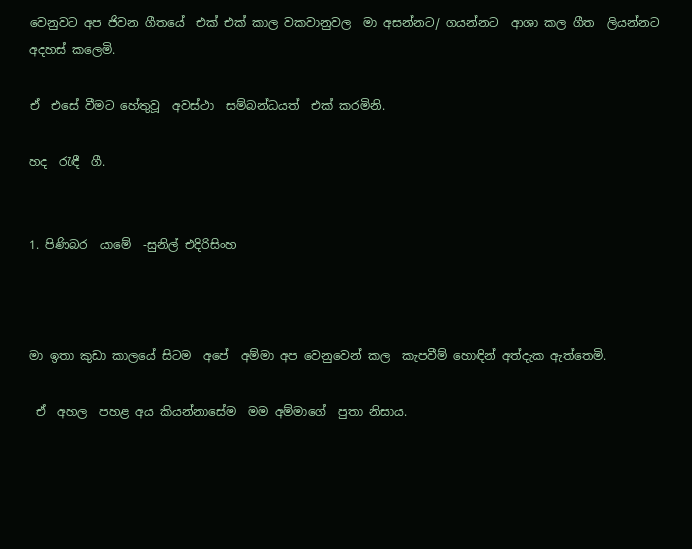වෙනුවට අප ජිවන ගීතයේ  එක් එක් කාල වකවානුවල  මා අසන්නට/ ගයන්නට  ආශා කල ගීත  ලියන්නට අදහස් කලෙමි.

ඒ  එසේ වීමට හේතුවූ  අවස්ථා  සම්බන්ධයත්  එක් කරමිනි.

හද  රැඳී  ගී.


1. පිණිබර  යාමේ  -සුනිල් එදිරිසිංහ



මා ඉතා කුඩා කාලයේ සිටම  අපේ  අම්මා අප වෙනුවෙන් කල  කැපවීම් හොඳින් අත්දැක ඇත්තෙමි.

 ඒ  අහල  පහළ අය කියන්නාසේම  මම අම්මාගේ  පුතා නිසාය.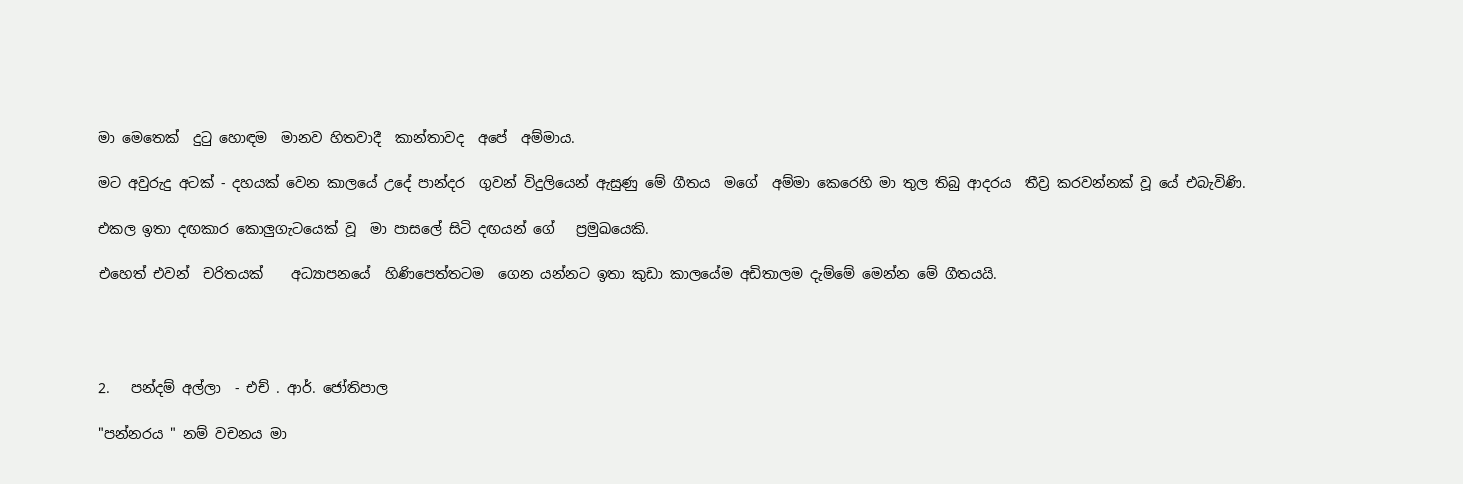මා මෙතෙක්  දුටු හොඳම  මානව හිතවාදී  කාන්තාවද  අපේ  අම්මාය.

මට අවුරුදු අටක් - දහයක් වෙන කාලයේ උදේ පාන්දර  ගුවන් විදුලියෙන් ඇසුණු මේ ගීතය  මගේ  අම්මා කෙරෙහි මා තුල තිබු ආදරය  තීව්‍ර කරවන්නක් වූ යේ එබැවිණි.

එකල ඉතා දඟකාර කොලුගැටයෙක් වූ  මා පාසලේ සිටි දඟයන් ගේ   ප්‍රමුඛයෙකි.

එහෙත් එවන්  චරිතයක්    අධ්‍යාපනයේ  හිණිපෙත්තටම  ගෙන යන්නට ඉතා කුඩා කාලයේම අඩිතාලම දැම්මේ මෙන්න මේ ගීතයයි.




2.   පන්දම් අල්ලා  - එච් . ආර්. ජෝතිපාල

"පන්නරය " නම් වචනය මා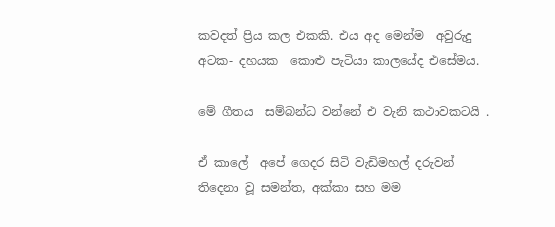කවදත් ප්‍රිය කල එකකි. එය අද මෙන්ම  අවුරුදු අටක- දහයක  කොළු පැටියා කාලයේද එසේමය.

මේ ගීතය  සම්බන්ධ වන්නේ එ වැනි කථාවකටයි .

ඒ කාලේ  අපේ ගෙදර සිටි වැඩිමහල් දරුවන් තිදෙනා වූ සමන්ත, අක්කා සහ මම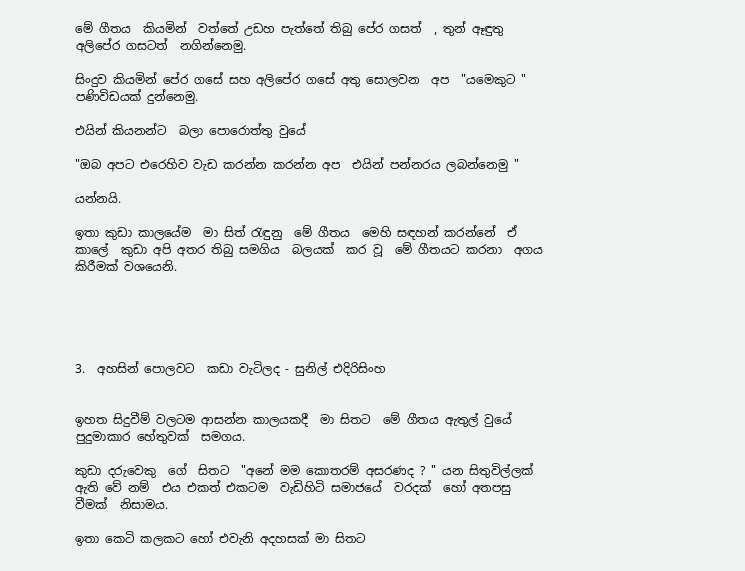මේ ගීතය  කියමින්  වත්තේ උඩහ පැත්තේ තිබු පේර ගසත්  , තුන් ඈඳුතු අලිපේර ගසටත්  නගින්නෙමු.

සිංදුව කියමින් පේර ගසේ සහ අලිපේර ගසේ අතු සොලවන  අප  "යමෙකුට " පණිවිඩයක් දුන්නෙමු.

එයින් කියනන්ට  බලා පොරොත්තු වුයේ

"ඔබ අපට එරෙහිව වැඩ කරන්න කරන්න අප  එයින් පන්නරය ලබන්නෙමු "

යන්නයි.

ඉතා කුඩා කාලයේම  මා සිත් රැඳුනු  මේ ගීතය  මෙහි සඳහන් කරන්නේ  ඒ  කාලේ  කුඩා අපි අතර තිබු සමගිය  බලයක්  කර වූ  මේ ගීතයට කරනා  අගය කිරීමක් වශයෙනි.





3.  අහසින් පොලවට  කඩා වැටිලද - සුනිල් එදිරිසිංහ


ඉහත සිදුවීම් වලටම ආසන්න කාලයකදී  මා සිතට  මේ ගීතය ඇතුල් වුයේ  පුදුමාකාර හේතුවක්  සමගය.

කුඩා දරුවෙකු  ගේ  සිතට  "අනේ මම කොතරම් අසරණද ? " යන සිතුවිල්ලක් ඇති වේ නම්  එය එකත් එකටම  වැඩිහිටි සමාජයේ  වරදක්  හෝ අතපසු වීමක්  නිසාමය.

ඉතා කෙටි කලකට හෝ එවැනි අදහසක් මා සිතට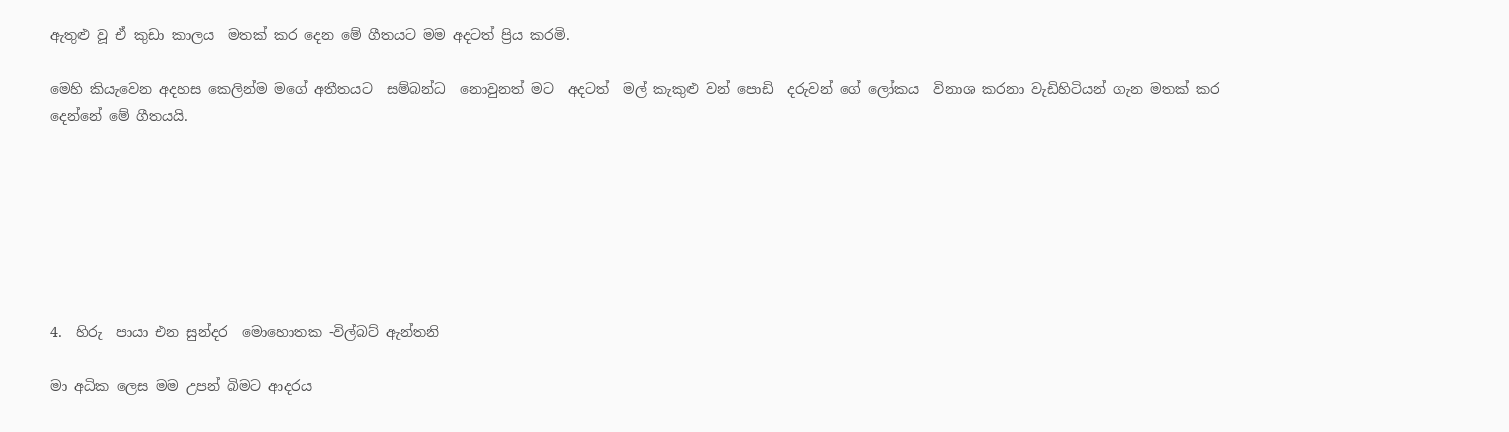ඇතුළු වූ ඒ කුඩා කාලය  මතක් කර දෙන මේ ගීතයට මම අදටත් ප්‍රිය කරමි.

මෙහි කියැවෙන අදහස කෙලින්ම මගේ අතීතයට  සම්බන්ධ  නොවුනත් මට  අදටත්  මල් කැකුළු වන් පොඩි  දරුවන් ගේ ලෝකය  විනාශ කරනා වැඩිහිටියන් ගැන මතක් කර දෙන්නේ මේ ගීතයයි.







4.  හිරු  පායා එන සුන්දර  මොහොතක -විල්බට් ඇන්තනි

මා අධික ලෙස මම උපන් බිමට ආදරය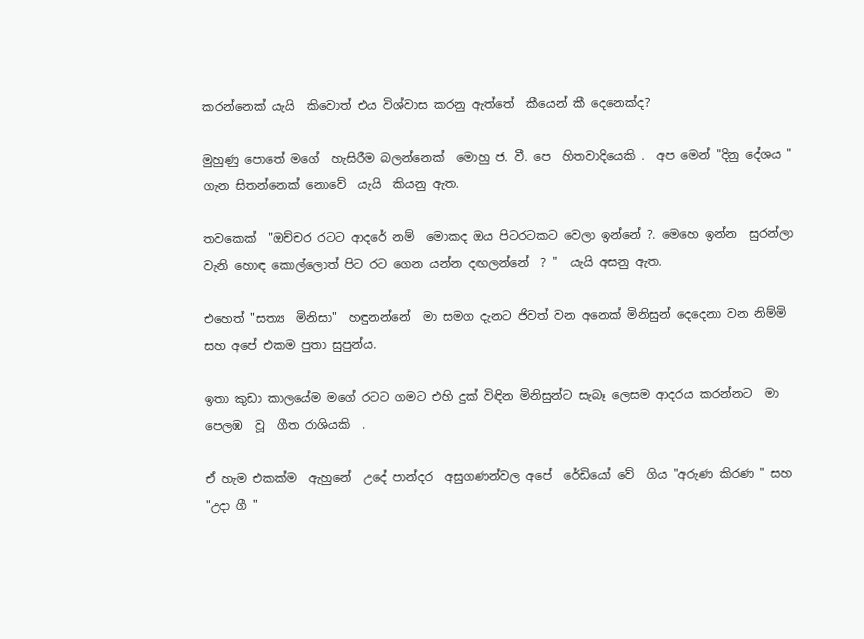කරන්නෙක් යැයි  කිවොත් එය විශ්වාස කරනු ඇත්තේ  කීයෙන් කී දෙනෙක්ද?

මුහුණු පොතේ මගේ  හැසිරීම බලන්නෙක්  මොහු ජ. වී. පෙ  හිතවාදියෙකි .  අප මෙන් "දිනු දේශය "  ගැන සිතන්නෙක් නොවේ  යැයි  කියනු ඇත.

තවකෙක්  "ඔච්චර රටට ආදරේ නම්  මොකද ඔය පිටරටකට වෙලා ඉන්නේ ?. මෙහෙ ඉන්න  සුරන්ලා වැනි හොඳ කොල්ලොත් පිට රට ගෙන යන්න දඟලන්නේ  ? "  යැයි අසනු ඇත.

එහෙත් "සත්‍ය  මිනිසා"  හඳුනන්නේ  මා සමග දැනට ජිවත් වන අනෙක් මිනිසුන් දෙදෙනා වන නිම්මි සහ අපේ එකම පුතා සුපුන්ය.

ඉතා කුඩා කාලයේම මගේ රටට ගමට එහි දුක් විඳින මිනිසුන්ට සැබෑ ලෙසම ආදරය කරන්නට  මා පෙලඹ  වූ  ගීත රාශියකි  .

ඒ හැම එකක්ම  ඇහුනේ  උදේ පාන්දර  අසුගණන්වල අපේ  රේඩියෝ වේ  ගිය "අරුණ කිරණ " සහ  "උදා ගී "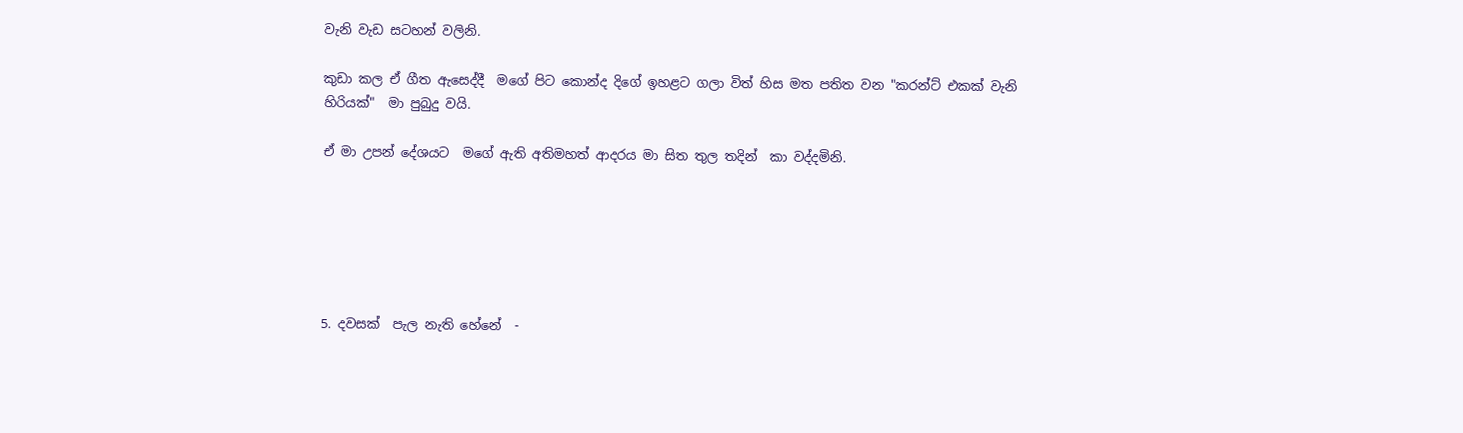වැනි වැඩ සටහන් වලිනි.

කුඩා කල ඒ ගීත ඇසෙද්දී  මගේ පිට කොන්ද දිගේ ඉහළට ගලා විත් හිස මත පතිත වන "කරන්ට් එකක් වැනි හිරියක්"  මා පුබුදු වයි.

ඒ මා උපන් දේශයට  මගේ ඇති අතිමහත් ආදරය මා සිත තුල තදින්  කා වද්දමිනි.






5. දවසක්  පැල නැති හේනේ  -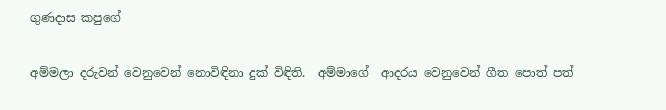ගුණදාස කපුගේ

අම්මලා දරුවන් වෙනුවෙන් නොවිඳිනා දුක් විඳිති.  අම්මාගේ  ආදරය වෙනුවෙන් ගීත පොත් පත්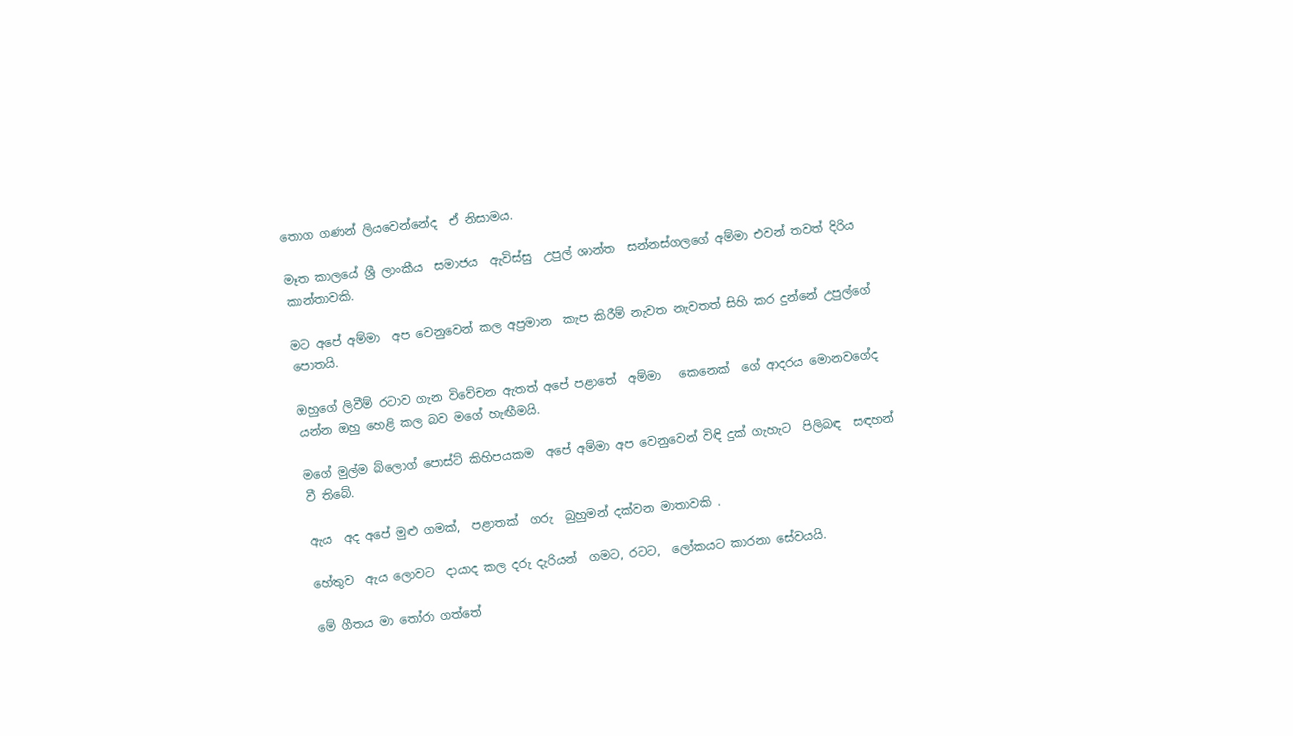තොග ගණන් ලියවෙන්නේද  ඒ නිසාමය.

මෑත කාලයේ ශ්‍රී ලාංකීය  සමාජය  ඇවිස්සු  උපුල් ශාන්ත  සන්නස්ගලගේ අම්මා එවන් තවත් දිරිය කාන්තාවකි.

මට අපේ අම්මා  අප වෙනුවෙන් කල අප්‍රමාන  කැප කිරීම් නැවත නැවතත් සිහි කර දුන්නේ උපුල්ගේ  පොතයි.

ඔහුගේ ලිවීම් රටාව ගැන විවේචන ඇතත් අපේ පළාතේ  අම්මා   කෙනෙක්  ගේ ආදරය මොනවගේද යන්න ඔහු හෙළි කල බව මගේ හැඟීමයි.

මගේ මුල්ම බ්ලොග් පොස්ට් කිහිපයකම  අපේ අම්මා අප වෙනුවෙන් විඳි දුක් ගැහැට  පිලිබඳ  සඳහන් වී තිබේ.

ඇය  අද අපේ මුළු ගමක්,  පළාතක්  ගරු  බුහුමන් දක්වන මාතාවකි .

හේතුව  ඇය ලොවට  දායාද කල දරු දැරියන්  ගමට, රටට,  ලෝකයට කාරනා සේවයයි.

මේ ගීතය මා තෝරා ගත්තේ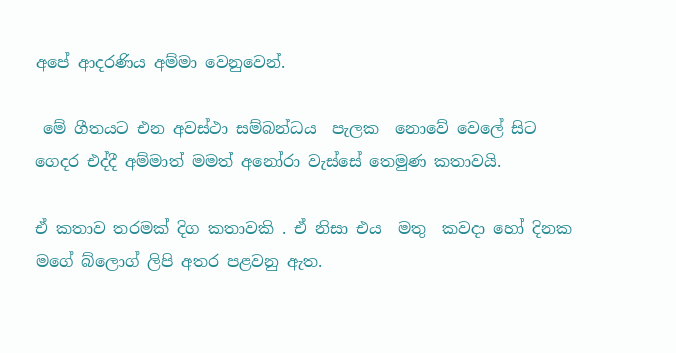අපේ ආදරණිය අම්මා වෙනුවෙන්.

 මේ ගීතයට එන අවස්ථා සම්බන්ධය  පැලක  නොවේ වෙලේ සිට ගෙදර එද්දී අම්මාත් මමත් අනෝරා වැස්සේ තෙමුණ කතාවයි.

ඒ කතාව තරමක් දිග කතාවකි . ඒ නිසා එය  මතු  කවදා හෝ දිනක මගේ බ්ලොග් ලිපි අතර පළවනු ඇත.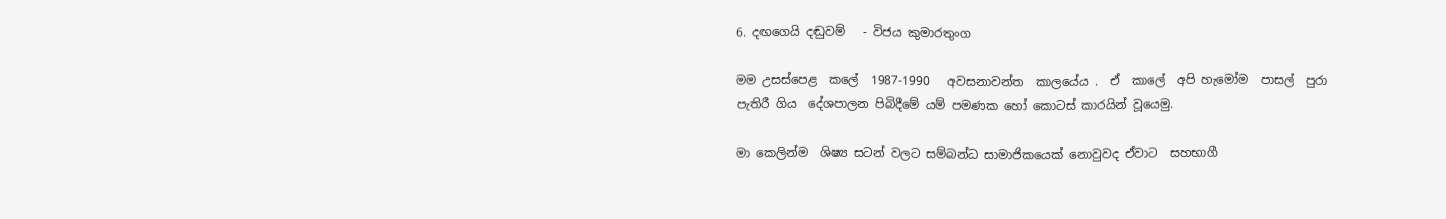6. දඟගෙයි දඬුවම්   - විජය කුමාරතුංග

මම උසස්පෙළ  කලේ  1987-1990   අවසනාවන්ත  කාලයේය .  ඒ  කාලේ  අපි හැමෝම  පාසල්  පුරා පැතිරී ගිය  දේශපාලන පිබිදීමේ යම් පමණක හෝ කොටස් කාරයින් වූයෙමු.

මා කෙලින්ම  ශිෂ්‍ය සටන් වලට සම්බන්ධ සාමාජිකයෙක් නොවුවද ඒවාට  සහභාගී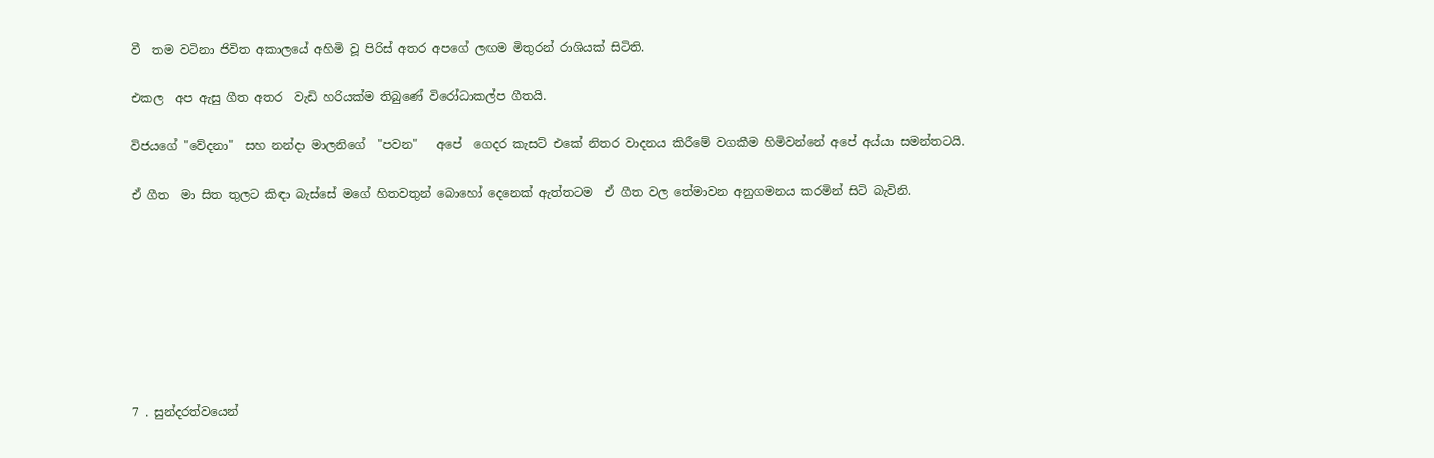වී  තම වටිනා ජිවිත අකාලයේ අහිමි වූ පිරිස් අතර අපගේ ලඟම මිතුරන් රාශියක් සිටිති.

එකල  අප ඇසු ගීත අතර  වැඩි හරියක්ම තිබුණේ විරෝධාකල්ප ගීතයි.

විජයගේ "වේදනා"  සහ නන්දා මාලනිගේ  "පවන"   අපේ  ගෙදර කැසට් එකේ නිතර වාදනය කිරීමේ වගකීම හිමිවන්නේ අපේ අය්යා සමන්තටයි.

ඒ ගීත  මා සිත තුලට කිඳා බැස්සේ මගේ හිතවතුන් බොහෝ දෙනෙක් ඇත්තටම  ඒ ගීත වල තේමාවන අනුගමනය කරමින් සිටි බැවිනි.








7 . සුන්දරත්වයෙන්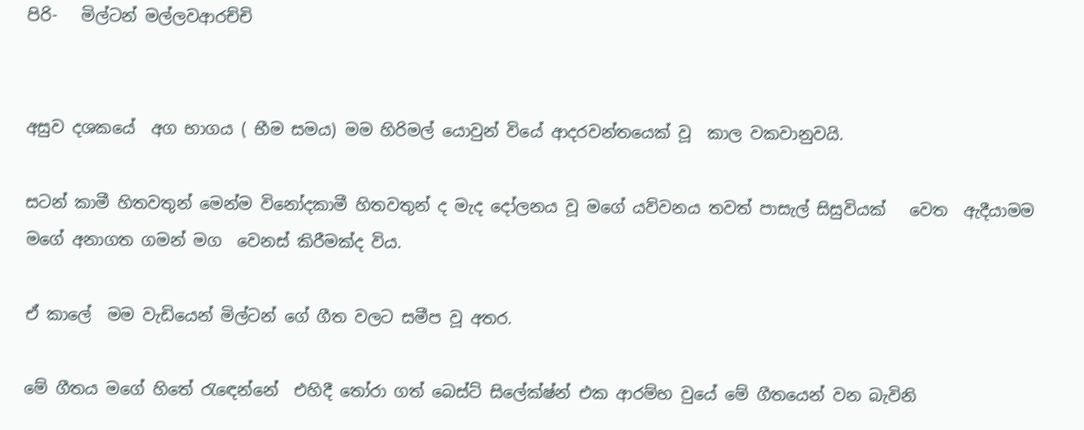පිරි-   මිල්ටන් මල්ලවආරච්චි


අසුව දශකයේ  අග භාගය ( භීම සමය) මම හිරිමල් යොවුන් වියේ ආදරවන්තයෙක් වූ  කාල වකවානුවයි.

සටන් කාමී හිතවතුන් මෙන්ම විනෝදකාමී හිතවතුන් ද මැද දෝලනය වූ මගේ යව්වනය තවත් පාසැල් සිසුවියක්   වෙත  ඇදීයාමම  මගේ අනාගත ගමන් මග  වෙනස් කිරීමක්ද විය.

ඒ කාලේ  මම වැඩියෙන් මිල්ටන් ගේ ගීත වලට සමීප වූ අතර.

මේ ගීතය මගේ හිතේ රැඳෙන්නේ  එහිදී තෝරා ගත් බෙස්ට් සිලේක්ෂ්න් එක ආරම්භ වුයේ මේ ගීතයෙන් වන බැවිනි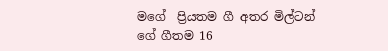මගේ  ප්‍රියතම ගී අතර මිල්ටන් ගේ ගීතම 16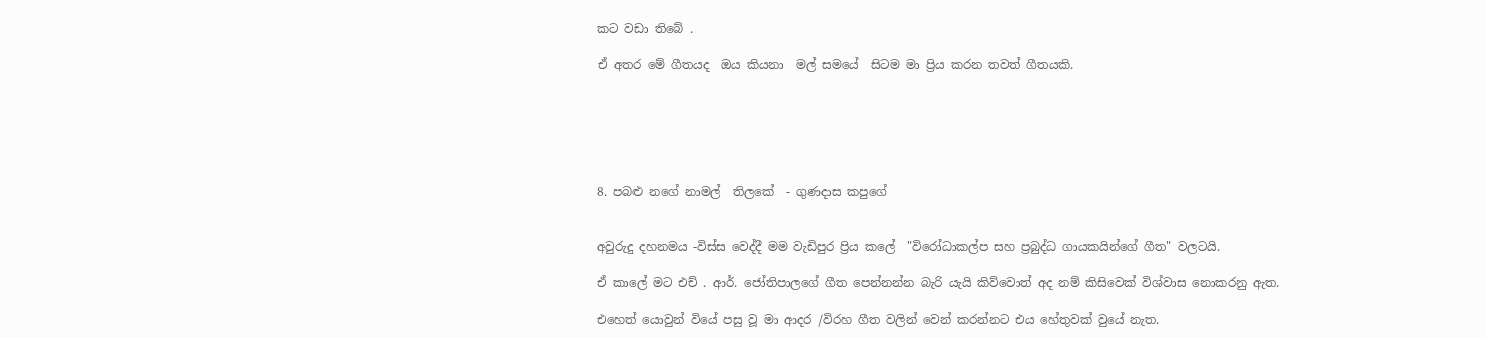කට වඩා තිබේ .

ඒ අතර මේ ගීතයද  ඔය කියනා  මල් සමයේ  සිටම මා ප්‍රිය කරන තවත් ගීතයකි.






8. පබළු නගේ නාමල්  තිලකේ  - ගුණදාස කපුගේ


අවුරුදු දහනමය -විස්ස වෙද්දී මම වැඩිපුර ප්‍රිය කලේ  "විරෝධාකල්ප සහ ප්‍රබුද්ධ ගායකයින්ගේ ගීත" වලටයි.

ඒ කාලේ මට එච් . ආර්. ජෝතිපාලගේ ගීත පෙන්නන්න බැරි යැයි කිව්වොත් අද නම් කිසිවෙක් විශ්වාස නොකරනු ඇත.

එහෙත් යොවුන් වියේ පසු වූ මා ආදර /විරහ ගීත වලින් වෙන් කරන්නට එය හේතුවක් වුයේ නැත.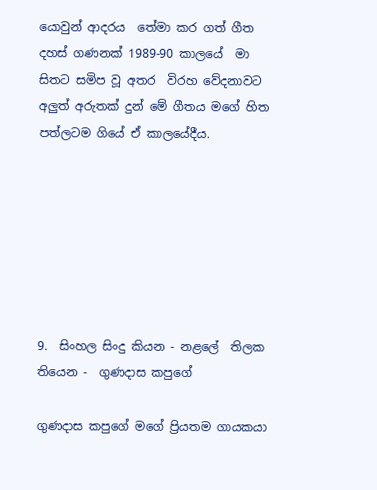යොවුන් ආදරය  තේමා කර ගත් ගීත දහස් ගණනක් 1989-90 කාලයේ  මා සිතට සමිප වූ අතර  විරහ වේදනාවට  අලුත් අරුතක් දුන් මේ ගීතය මගේ හිත පත්ලටම ගියේ ඒ කාලයේදීය.







9.  සිංහල සිංදු කියන - නළලේ  තිලක තියෙන -  ගුණදාස කපුගේ

ගුණදාස කපුගේ මගේ ප්‍රියතම ගායකයා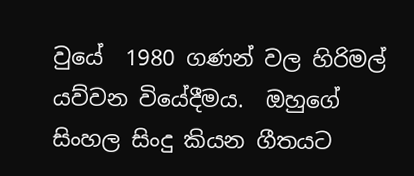වුයේ  1980 ගණන් වල හිරිමල් යව්වන වියේදීමය.  ඔහුගේ සිංහල සිංදු කියන ගීතයට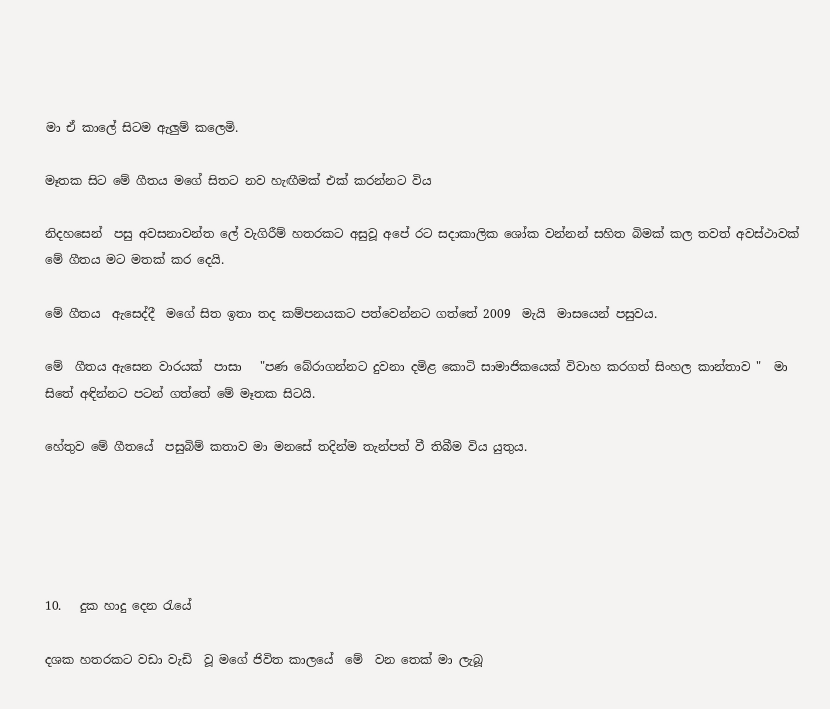මා ඒ කාලේ සිටම ඇලුම් කලෙමි.

මෑතක සිට මේ ගීතය මගේ සිතට නව හැඟීමක් එක් කරන්නට විය

නිදහසෙන්  පසු අවසනාවන්ත ලේ වැගිරීම් හතරකට අසුවූ අපේ රට සදාකාලික ශෝක වන්නන් සහිත බිමක් කල තවත් අවස්ථාවක්  මේ ගීතය මට මතක් කර දෙයි.

මේ ගීතය  ඇසෙද්දී  මගේ සිත ඉතා තද කම්පනයකට පත්වෙන්නට ගත්තේ 2009  මැයි  මාසයෙන් පසුවය.

මේ  ගීතය ඇසෙන වාරයක්  පාසා   "පණ බේරාගන්නට දුවනා දමිළ කොටි සාමාජිකයෙක් විවාහ කරගත් සිංහල කාන්තාව "  මා සිතේ අඳින්නට පටන් ගත්තේ මේ මෑතක සිටයි.

හේතුව මේ ගීතයේ  පසුබිම් කතාව මා මනසේ තදින්ම තැන්පත් වී තිබීම විය යුතුය.





10.   දුක හාදු දෙන රැයේ

දශක හතරකට වඩා වැඩි  වූ මගේ ජිවිත කාලයේ  මේ  වන තෙක් මා ලැබූ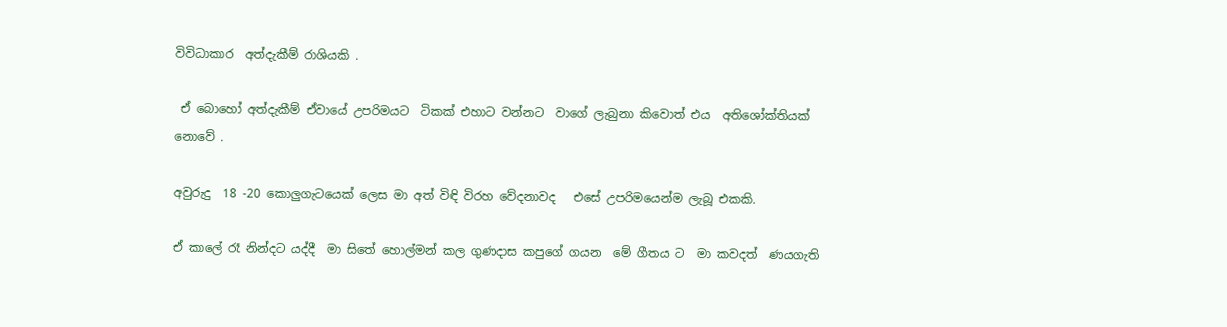විවිධාකාර  අත්දැකීම් රාශියකි .

 ඒ බොහෝ අත්දැකීම් ඒවායේ උපරිමයට  ටිකක් එහාට වන්නට  වාගේ ලැබුනා කිවොත් එය  අතිශෝක්තියක්  නොවේ .

අවුරුදු  18 -20 කොලුගැටයෙක් ලෙස මා අත් විඳි විරහ වේදනාවද   එසේ උපරිමයෙන්ම ලැබූ එකකි.

ඒ කාලේ රෑ නින්දට යද්දී  මා සිතේ හොල්මන් කල ගුණදාස කපුගේ ගයන  මේ ගීතය ට  මා කවදත්  ණයගැති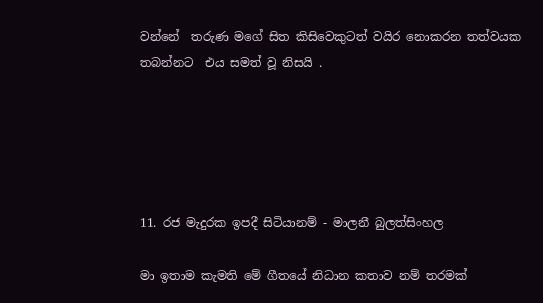වන්නේ  තරුණ මගේ සිත කිසිවෙකුටත් වයිර නොකරන තත්වයක තබන්නට  එය සමත් වූ නිසයි .





11. රජ මැදුරක ඉපදී සිටියානම් - මාලනී බුලත්සිංහල

මා ඉතාම කැමති මේ ගීතයේ නිධාන කතාව නම් තරමක්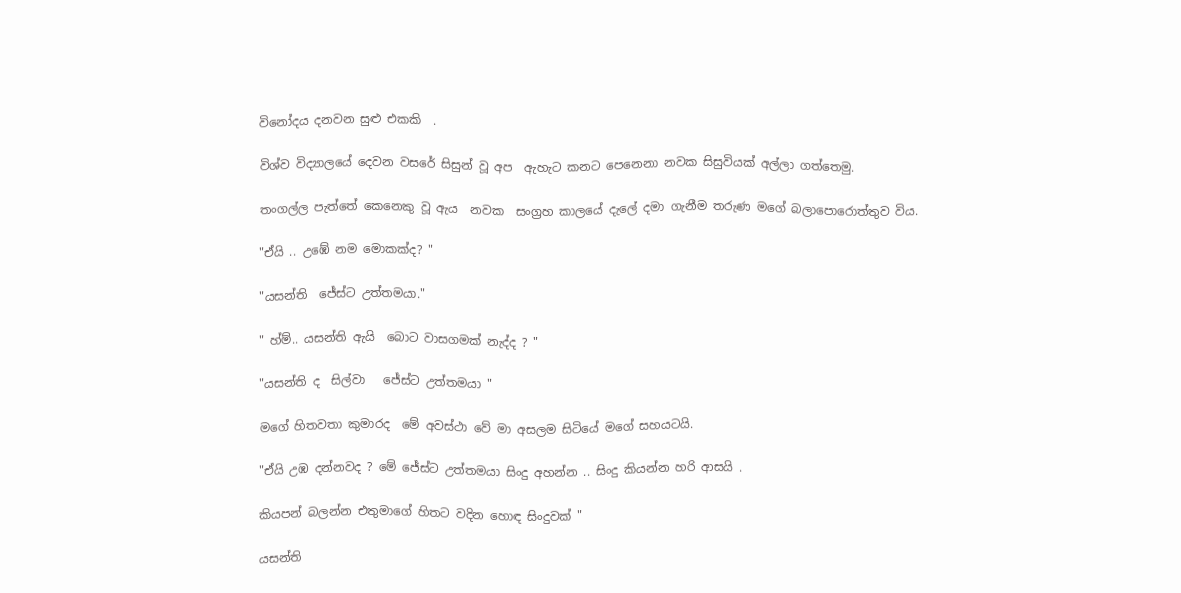විනෝදය දනවන සුළු එකකි  .

විශ්ව විද්‍යාලයේ දෙවන වසරේ සිසුන් වූ අප  ඇහැට කනට පෙනෙනා නවක සිසුවියක් අල්ලා ගත්තෙමු.

තංගල්ල පැත්තේ කෙනෙකු වූ ඇය  නවක  සංග්‍රහ කාලයේ දැලේ දමා ගැනීම තරුණ මගේ බලාපොරොත්තුව විය.

"ඒයි .. උඹේ නම මොකක්ද? "

"යසන්ති  ජේස්ට උත්තමයා."

" හ්ම්.. යසන්ති ඇයි  බොට වාසගමක් නැද්ද ? "

"යසන්ති ද  සිල්වා   ජේස්ට උත්තමයා "

මගේ හිතවතා කුමාරද  මේ අවස්ථා වේ මා අසලම සිටියේ මගේ සහයටයි.

"ඒයි උඹ දන්නවද ? මේ ජේස්ට උත්තමයා සිංදු අහන්න .. සිංදු කියන්න හරි ආසයි .

කියපන් බලන්න එතුමාගේ හිතට වදින හොඳ සිංදුවක් "

යසන්ති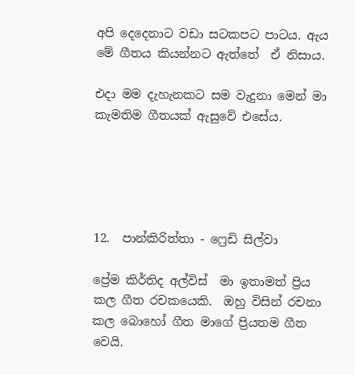අපි දෙදෙනාට වඩා සටකපට පාටය. ඇය මේ ගීතය කියන්නට ඇත්තේ  ඒ නිසාය.

එදා මම දැහැනකට සම වැදුනා මෙන් මා කැමතිම ගීතයක් ඇසුවේ එසේය.





12.  පාන්කිරිත්තා - ෆ්‍රෙඩි සිල්වා

ප්‍රේම කිර්තිද අල්විස්  මා ඉතාමත් ප්‍රිය කල ගීත රචකයෙකි.  ඔහු විසින් රචනා කල බොහෝ ගීත මාගේ ප්‍රියතම ගීත වෙයි.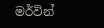මර්වින්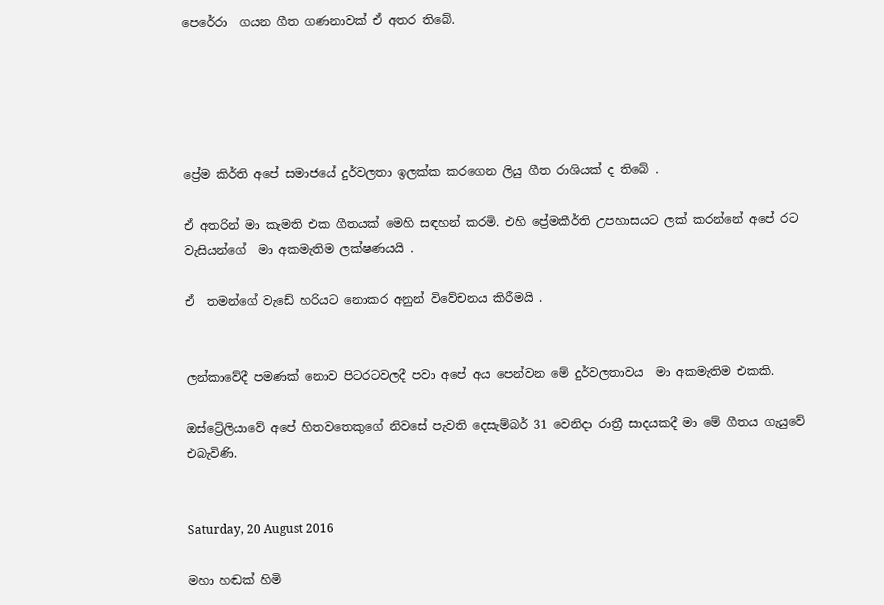පෙරේරා  ගයන ගීත ගණනාවක් ඒ අතර තිබේ.





ප්‍රේම කිර්ති අපේ සමාජයේ දුර්වලතා ඉලක්ක කරගෙන ලියු ගීත රාශියක් ද තිබේ .

ඒ අතරින් මා කැමති එක ගීතයක් මෙහි සඳහන් කරමි. එහි ප්‍රේමකීර්ති උපහාසයට ලක් කරන්නේ අපේ රට වැසියන්ගේ  මා අකමැතිම ලක්ෂණයයි .

ඒ  තමන්ගේ වැඩේ හරියට නොකර අනුන් විවේචනය කිරීමයි .


ලන්කාවේදී පමණක් නොව පිටරටවලදී පවා අපේ අය පෙන්වන මේ දුර්වලතාවය  මා අකමැතිම එකකි.

ඔස්ට්‍රේලියාවේ අපේ හිතවතෙකුගේ නිවසේ පැවති දෙසැම්බර් 31 වෙනිදා රාත්‍රී සාදයකදී මා මේ ගීතය ගැයුවේ එබැවිණි.


Saturday, 20 August 2016

මහා හඬක් හිමි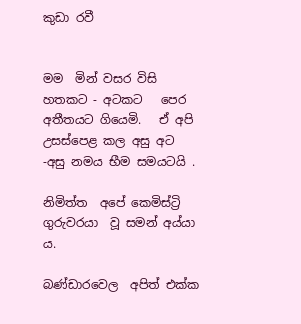කුඩා රවී


මම  මින් වසර විසි හතකට - අටකට   පෙර අතීතයට ගියෙමි.   ඒ අපි උසස්පෙළ කල අසු අට -අසු නමය භීම සමයටයි .

නිමිත්ත  අපේ කෙමිස්ට්‍රි  ගුරුවරයා  වූ සමන් අය්යා ය.

බණ්ඩාරවෙල  අපිත් එක්ක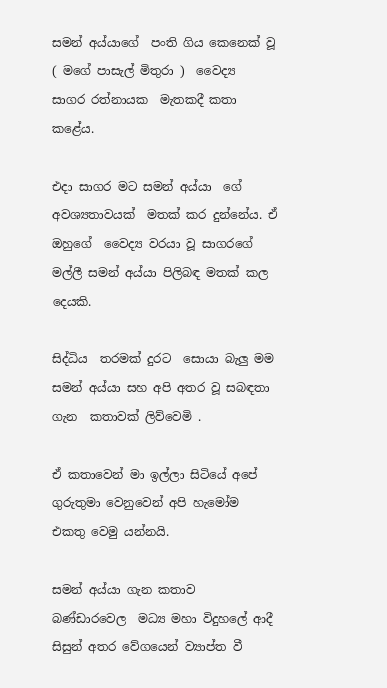සමන් අය්යාගේ  පංති ගිය කෙනෙක් වූ  ( මගේ පාසැල් මිතුරා )  වෛද්‍ය  සාගර රත්නායක  මැතකදී කතා කළේය.

එදා සාගර මට සමන් අය්යා  ගේ අවශ්‍යතාවයක්  මතක් කර දුන්නේය. ඒ ඔහුගේ  වෛද්‍ය වරයා වූ සාගරගේ මල්ලී සමන් අය්යා පිලිබඳ මතක් කල දෙයකි.

සිද්ධිය  තරමක් දුරට  සොයා බැලු මම  සමන් අය්යා සහ අපි අතර වූ සබඳතා ගැන  කතාවක් ලිව්වෙමි .

ඒ කතාවෙන් මා ඉල්ලා සිටියේ අපේ ගුරුතුමා වෙනුවෙන් අපි හැමෝම එකතු වෙමු යන්නයි.

සමන් අය්යා ගැන කතාව  බණ්ඩාරවෙල  මධ්‍ය මහා විදුහලේ ආදී සිසුන් අතර වේගයෙන් ව්‍යාප්ත වී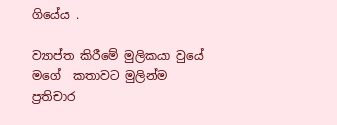ගියේය .

ව්‍යාප්ත කිරීමේ මුලිකයා වුයේ මගේ  කතාවට මුලින්ම  ප්‍රතිචාර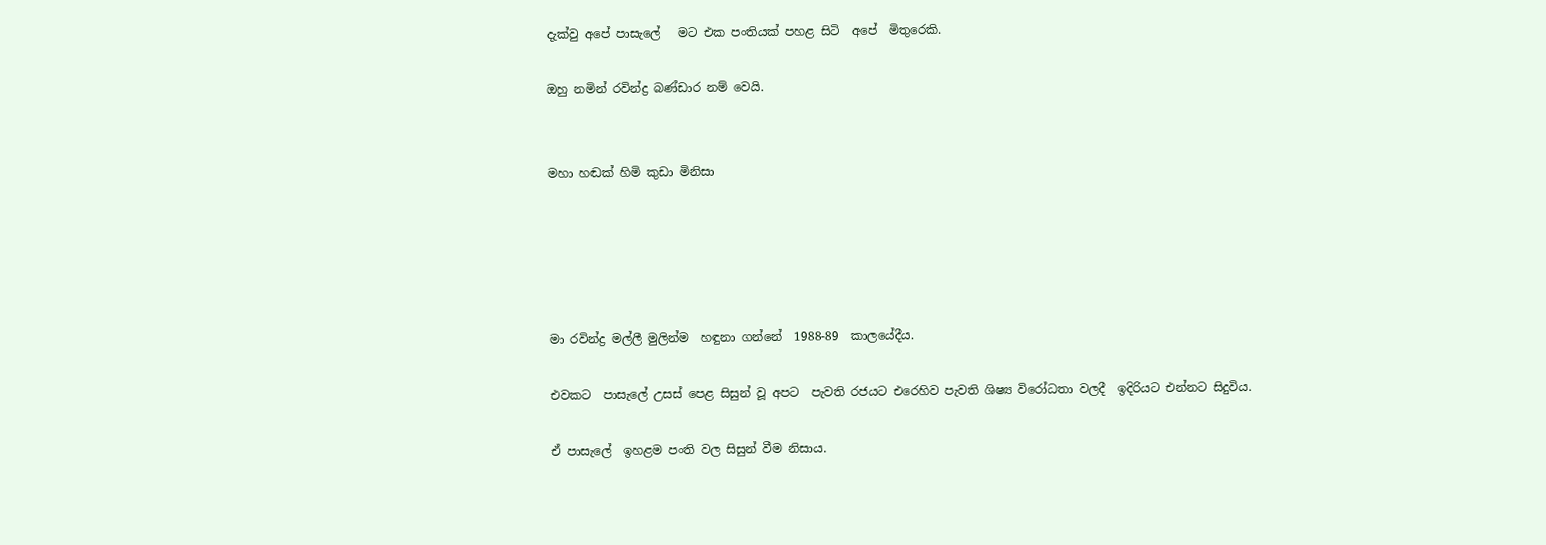දැක්වු අපේ පාසැලේ   මට එක පංතියක් පහළ සිටි  අපේ  මිතුරෙකි.

ඔහු නමින් රවින්ද්‍ර බණ්ඩාර නම් වෙයි.


මහා හඬක් හිමි කුඩා මිනිසා





මා රවින්ද්‍ර මල්ලී මුලින්ම  හඳුනා ගන්නේ  1988-89  කාලයේදීය.

එවකට  පාසැලේ උසස් පෙළ සිසුන් වූ අපට  පැවති රජයට එරෙහිව පැවති ශිෂ්‍ය විරෝධතා වලදී  ඉදිරියට එන්නට සිදුවිය.

ඒ පාසැලේ  ඉහළම පංති වල සිසුන් වීම නිසාය.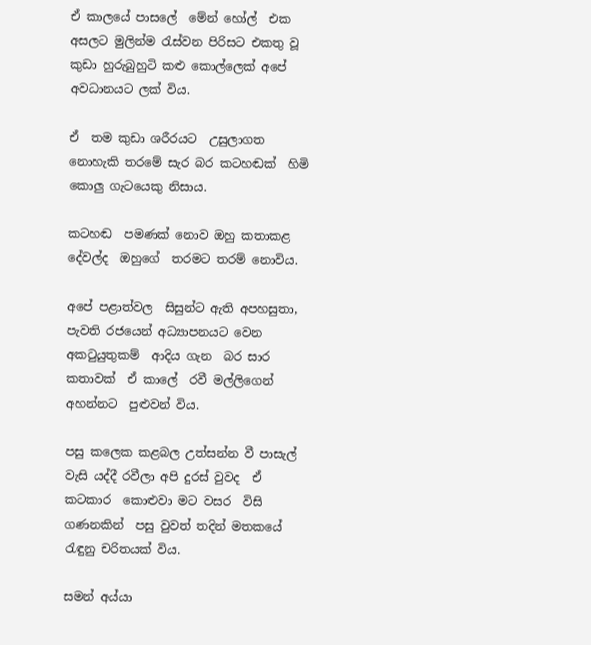ඒ කාලයේ පාසලේ  මේන් හෝල්  එක අසලට මුලින්ම රැස්වන පිරිසට එකතු වූ කුඩා හුරුබුහුටි කළු කොල්ලෙක් අපේ අවධානයට ලක් විය.

ඒ  තම කුඩා ශරීරයට  උසුලාගත  නොහැකි තරමේ සැර බර කටහඬක්  හිමි කොලු ගැටයෙකු නිසාය.

කටහඬ  පමණක් නොව ඔහු කතාකළ දේවල්ද  ඔහුගේ  තරමට තරම් නොවිය.

අපේ පළාත්වල  සිසුන්ට ඇති අපහසුතා,  පැවති රජයෙන් අධ්‍යාපනයට වෙන අකටුයුතුකම්  ආදිය ගැන  බර සාර  කතාවක්  ඒ කාලේ  රවී මල්ලිගෙන් අහන්නට  පුළුවන් විය.

පසු කලෙක කළබල උත්සන්න වී පාසැල් වැසි යද්දී රවීලා අපි දුරස් වුවද  ඒ  කටකාර  කොළුවා මට වසර  විසි ගණනකින්  පසු වුවත් තදින් මතකයේ රැඳුනු චරිතයක් විය.

සමන් අය්යා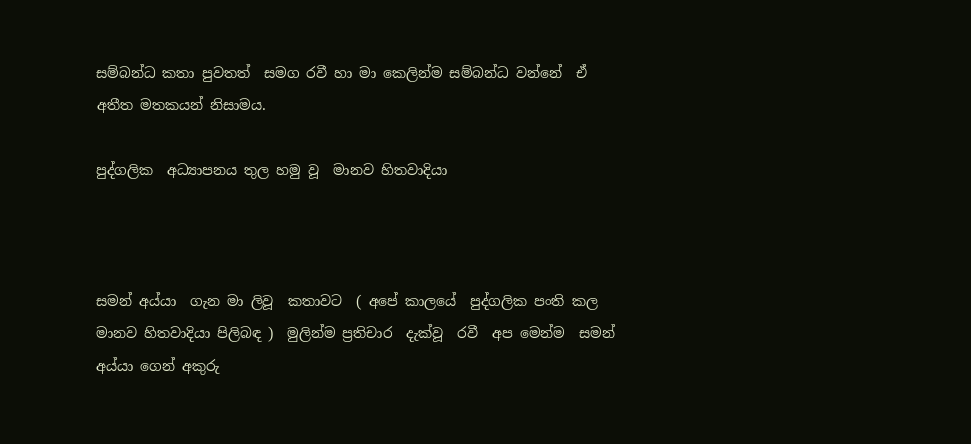සම්බන්ධ කතා පුවතත්  සමග රවී හා මා කෙලින්ම සම්බන්ධ වන්නේ  ඒ  අතීත මතකයන් නිසාමය.

පුද්ගලික  අධ්‍යාපනය තුල හමු වූ  මානව හිතවාදියා



සමන් අය්යා  ගැන මා ලිවූ  කතාවට  ( අපේ කාලයේ  පුද්ගලික පංති කල මානව හිතවාදියා පිලිබඳ )  මුලින්ම ප්‍රතිචාර  දැක්වූ  රවී  අප මෙන්ම  සමන් අය්යා ගෙන් අකුරු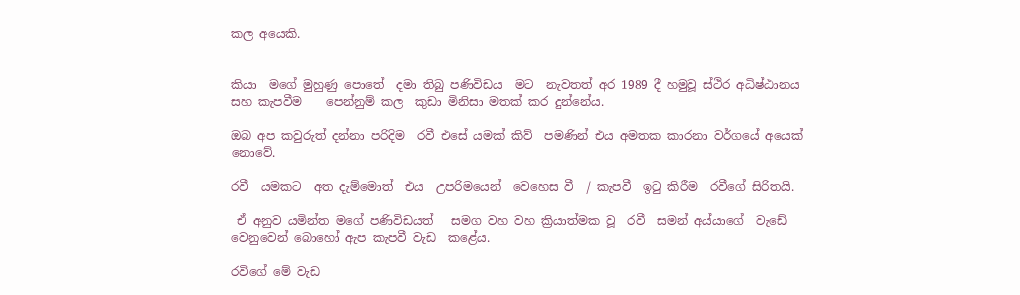කල අයෙකි.


කියා  මගේ මුහුණු පොතේ  දමා තිබු පණිවිඩය  මට  නැවතත් අර 1989 දී හමුවූ ස්ථිර අධිෂ්ඨානය  සහ කැපවීම    පෙන්නුම් කල  කුඩා මිනිසා මතක් කර දුන්නේය.

ඔබ අප කවුරුත් දන්නා පරිදිම  රවී එසේ යමක් කිව්  පමණින් එය අමතක කාරනා වර්ගයේ අයෙක් නොවේ.

රවී  යමකට  අත දැම්මොත්  එය  උපරිමයෙන්  වෙහෙස වී  / කැපවී  ඉටු කිරීම  රවීගේ සිරිතයි.

 ඒ අනුව යමින්ත මගේ පණිවිඩයත්   සමග වහ වහ ක්‍රියාත්මක වූ  රවී  සමන් අය්යාගේ  වැඩේ  වෙනුවෙන් බොහෝ ඇප කැපවී වැඩ  කළේය.

රවිගේ මේ වැඩ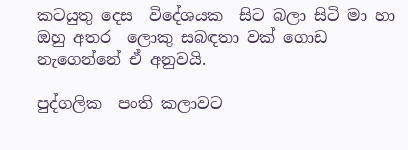කටයුතු දෙස  විදේශයක  සිට බලා සිටි මා හා ඔහු අතර  ලොකු සබඳතා වක් ගොඩ නැගෙන්නේ ඒ අනුවයි.

පුද්ගලික  පංති කලාවට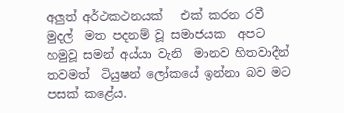අලුත් අර්ථකථනයක්   එක් කරන රවී  මුදල්  මත පදනම් වූ සමාජයක  අපට  හමුවූ සමන් අය්යා වැනි  මානව හිතවාදීන් තවමත්  ටියුෂන් ලෝකයේ ඉන්නා බව මට පසක් කළේය.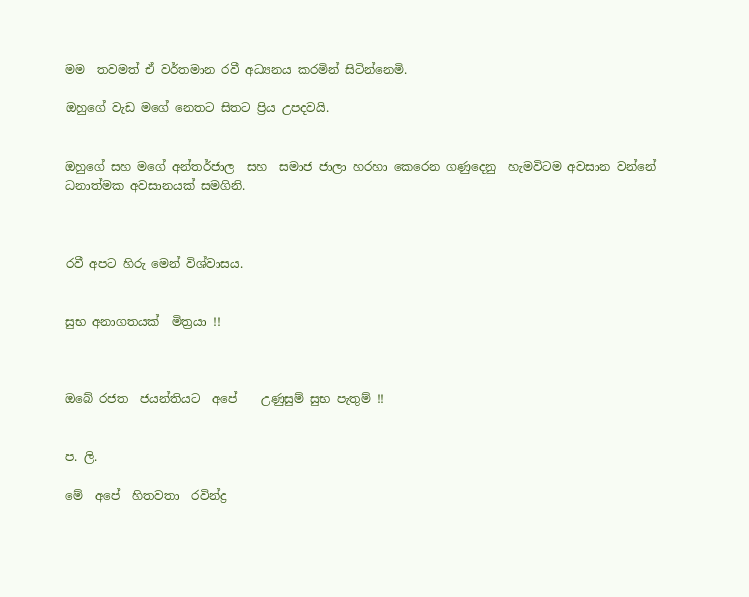මම  තවමත් ඒ වර්තමාන රවී අධ්‍යනය කරමින් සිටින්නෙමි.

ඔහුගේ වැඩ මගේ නෙතට සිතට ප්‍රිය උපදවයි.


ඔහුගේ සහ මගේ අන්තර්ජාල  සහ  සමාජ ජාලා හරහා කෙරෙන ගණුදෙනු  හැමවිටම අවසාන වන්නේ ධනාත්මක අවසානයක් සමගිනි.



රවී අපට හිරු මෙන් විශ්වාසය.


සුභ අනාගතයක්  මිත්‍රයා !!



ඔබේ රජත  ජයන්තියට  අපේ    උණුසුම් සුභ පැතුම් !!


ප. ලි.

මේ  අපේ  හිතවතා  රවින්ද්‍ර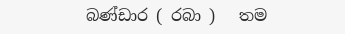බණ්ඩාර ( රබා )   තම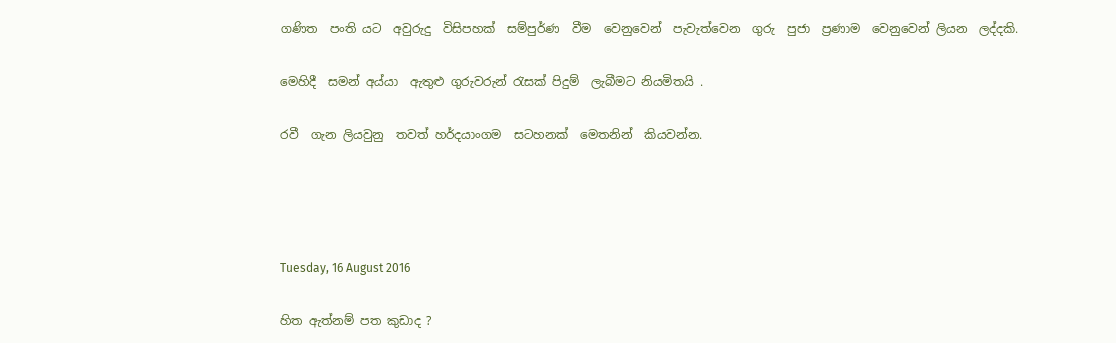ගණිත  පංති යට  අවුරුදු  විසිපහක්  සම්පුර්ණ  වීම  වෙනුවෙන්  පැවැත්වෙන  ගුරු  පුජා  ප්‍රණාම  වෙනුවෙන් ලියන  ලද්දකි.

මෙහිදී  සමන් අය්යා  ඇතුළු ගුරුවරුන් රැසක් පිදුම්  ලැබීමට නියමිතයි .

රවී  ගැන ලියවුනු  තවත් හර්දයාංගම  සටහනක්  මෙතනින්  කියවන්න.




Tuesday, 16 August 2016

හිත ඇත්නම් පත කුඩාද ?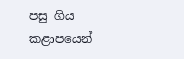පසු ගිය  කළාපයෙන්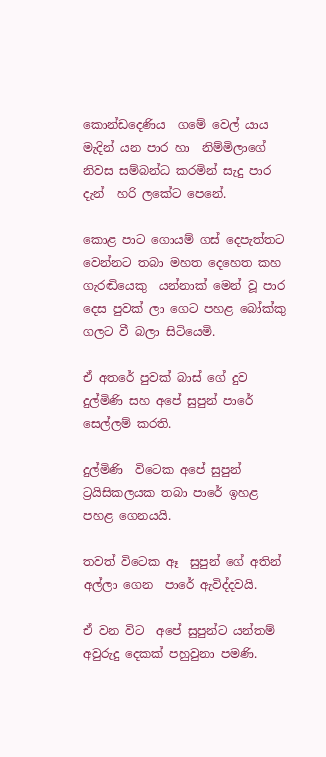කොන්ඩදෙණිය  ගමේ වෙල් යාය මැදින් යන පාර හා  නිම්මිලාගේ නිවස සම්බන්ධ කරමින් සැදු පාර දැන්  හරි ලකේට පෙනේ.

කොළ පාට ගොයම් ගස් දෙපැත්තට වෙන්නට තබා මහත දෙහෙත කහ ගැරඬියෙකු  යන්නාක් මෙන් වූ පාර දෙස පුවක් ලා ගෙට පහළ බෝක්කු ගලට වී බලා සිටියෙමි.

ඒ අතරේ පුවක් බාස් ගේ දුව දුල්මිණි සහ අපේ සුපුන් පාරේ සෙල්ලම් කරති.

දුල්මිණි  විටෙක අපේ සුපුන් ට්‍රයිසිකලයක තබා පාරේ ඉහළ පහළ ගෙනයයි.

තවත් විටෙක ඈ  සුපුන් ගේ අතින් අල්ලා ගෙන  පාරේ ඇවිද්දවයි.

ඒ වන විට  අපේ සුපුන්ට යන්තම් අවුරුදු දෙකක් පහුවුනා පමණි.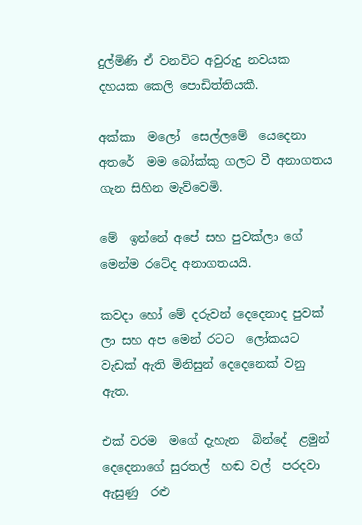දුල්මිණි ඒ වනවිට අවුරුදු නවයක දහයක කෙලි පොඩිත්තියකී.

අක්කා  මලෝ  සෙල්ලමේ  යෙදෙනා අතරේ  මම බෝක්කු ගලට වී අනාගතය ගැන සිහින මැව්වෙමි.

මේ  ඉන්නේ අපේ සහ පුවක්ලා ගේ මෙන්ම රටේද අනාගතයයි.

කවදා හෝ මේ දරුවන් දෙදෙනාද පුවක් ලා සහ අප මෙන් රටට  ලෝකයට වැඩක් ඇති මිනිසුන් දෙදෙනෙක් වනු ඇත.

එක් වරම  මගේ දැහැන  බින්දේ  ළමුන්  දෙදෙනාගේ සුරතල්  හඬ වල්  පරදවා ඇසුණු  රළු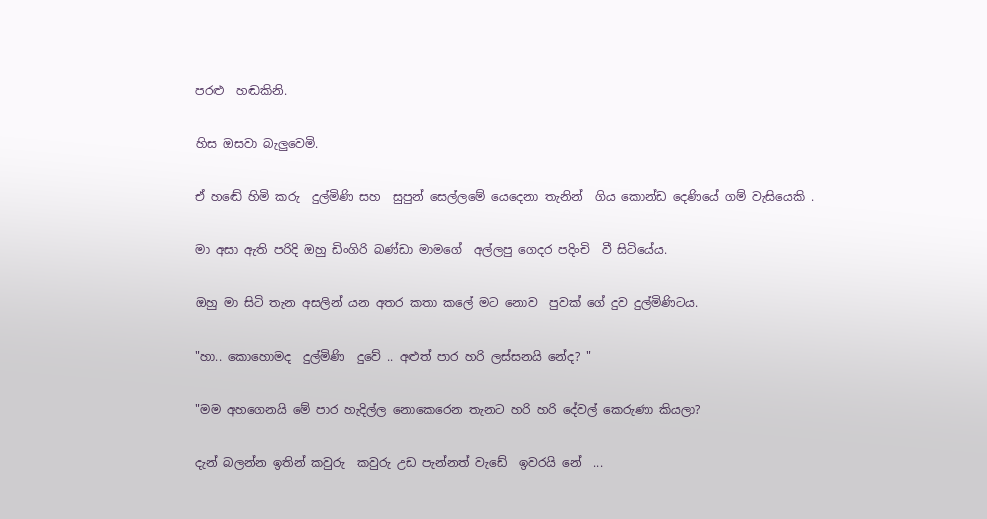පරළු  හඬකිනි.

හිස ඔසවා බැලුවෙමි.

ඒ හඬේ හිමි කරු  දුල්මිණි සහ  සුපුන් සෙල්ලමේ යෙදෙනා තැනින්  ගිය කොන්ඩ දෙණියේ ගම් වැසියෙකි .

මා අසා ඇති පරිදි ඔහු ඩිංගිරි බණ්ඩා මාමගේ  අල්ලපු ගෙදර පදිංචි  වී සිටියේය.

ඔහු මා සිටි තැන අසලින් යන අතර කතා කලේ මට නොව  පුවක් ගේ දුව දුල්මිණිටය.

"හා.. කොහොමද  දුල්මිණි  දුවේ .. අළුත් පාර හරි ලස්සනයි නේද? "

"මම අහගෙනයි මේ පාර හැදිල්ල නොකෙරෙන තැනට හරි හරි දේවල් කෙරුණා කියලා?

දැන් බලන්න ඉතින් කවුරු  කවුරු උඩ පැන්නත් වැඩේ  ඉවරයි නේ  ...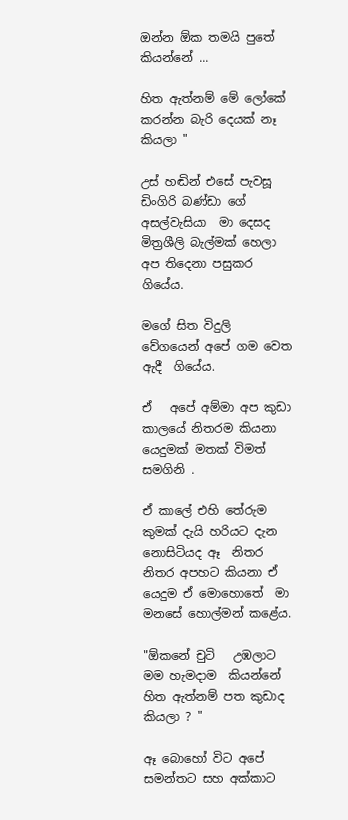ඔන්න ඕක තමයි පුතේ කියන්නේ ...

හිත ඇත්නම් මේ ලෝකේ කරන්න බැරි දෙයක් නෑ කියලා "

උස් හඬින් එසේ පැවසූ ඩිංගිරි බණ්ඩා ගේ අසල්වැසියා  මා දෙසද  මිත්‍රශීලි බැල්මක් හෙලා  අප තිදෙනා පසුකර ගියේය.

මගේ සිත විදුලි  වේගයෙන් අපේ ගම වෙත  ඇදී  ගියේය.

ඒ   අපේ අම්මා අප කුඩා කාලයේ නිතරම කියනා යෙදුමක් මතක් විමත් සමගිනි .

ඒ කාලේ එහි තේරුම කුමක් දැයි හරියට දැන නොසිටියද ඈ  නිතර නිතර අපහට කියනා ඒ යෙදුම ඒ මොහොතේ  මා මනසේ හොල්මන් කළේය.

"ඕකනේ චුටි   උඹලාට  මම හැමදාම  කියන්නේ හිත ඇත්නම් පත කුඩාද කියලා ? "

ඈ බොහෝ විට අපේ සමන්තට සහ අක්කාට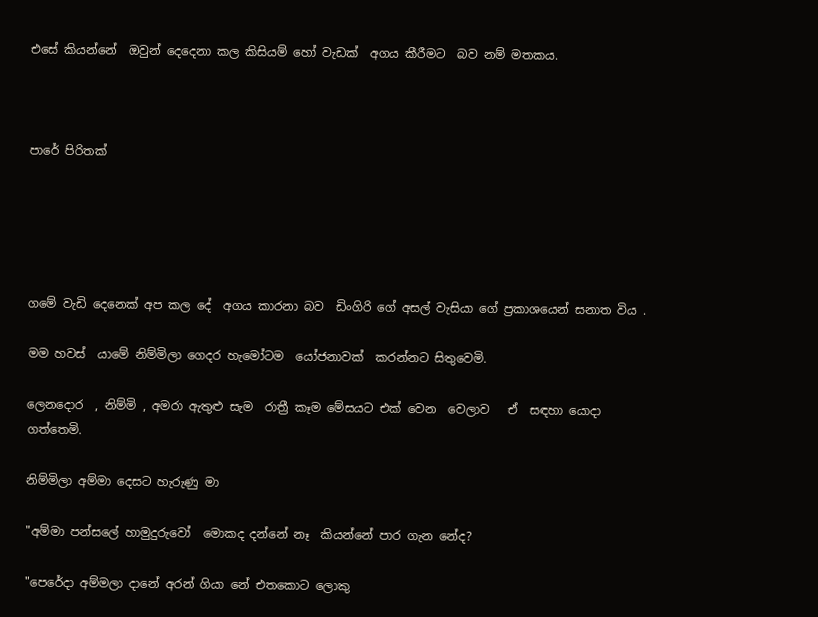එසේ කියන්නේ  ඔවුන් දෙදෙනා කල කිසියම් හෝ වැඩක්  අගය කීරීමට  බව නම් මතකය.



පාරේ පිරිතක්





ගමේ වැඩි දෙනෙක් අප කල දේ  අගය කාරනා බව  ඩිංගිරි ගේ අසල් වැසියා ගේ ප්‍රකාශයෙන් සනාත විය .

මම හවස්  යාමේ නිම්මිලා ගෙදර හැමෝටම  යෝජනාවක්  කරන්නට සිතුවෙමි.

ලෙනදොර  , නිම්මි , අමරා ඇතුළු සැම  රාත්‍රී කෑම මේසයට එක් වෙන  වෙලාව   ඒ  සඳහා යොදා ගත්තෙමි.

නිම්මිලා අම්මා දෙසට හැරුණු මා

"අම්මා පන්සලේ හාමුදුරුවෝ  මොකද දන්නේ නෑ  කියන්නේ පාර ගැන නේද?

"පෙරේදා අම්මලා දානේ අරන් ගියා නේ එතකොට ලොකු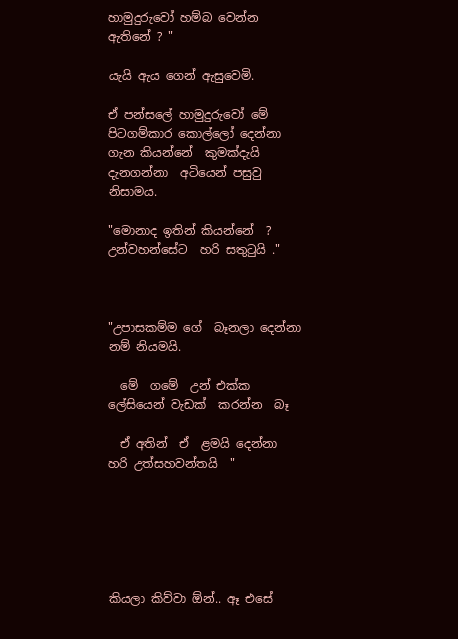හාමුදුරුවෝ හම්බ වෙන්න ඇතිනේ ? "

යැයි ඇය ගෙන් ඇසුවෙමි.

ඒ පන්සලේ හාමුදුරුවෝ මේ පිටගම්කාර කොල්ලෝ දෙන්නා ගැන කියන්නේ  කුමක්දැයි  දැනගන්නා  අටියෙන් පසුවු නිසාමය.

"මොනාද ඉතින් කියන්නේ  ? උන්වහන්සේට  හරි සතුටුයි ."



"උපාසකම්ම ගේ  බෑනලා දෙන්නා නම් නියමයි.

  මේ  ගමේ  උන් එක්ක  ලේසියෙන් වැඩක්  කරන්න  බෑ

  ඒ අතින්  ඒ  ළමයි දෙන්නා  හරි උත්සහවන්තයි  "






කියලා කිව්වා ඕන්.. ඈ එසේ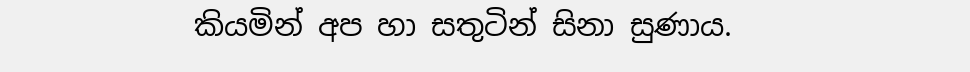කියමින් අප හා සතුටින් සිනා සුණාය.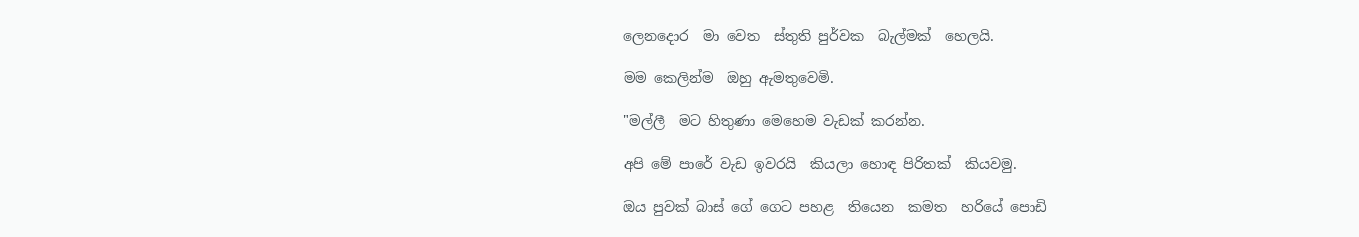ලෙනදොර  මා වෙත  ස්තුති පුර්වක  බැල්මක්  හෙලයි.

මම කෙලින්ම  ඔහු ඇමතුවෙමි.

"මල්ලී  මට හිතුණා මෙහෙම වැඩක් කරන්න.

අපි මේ පාරේ වැඩ ඉවරයි  කියලා හොඳ පිරිතක්  කියවමු.

ඔය පුවක් බාස් ගේ ගෙට පහළ  තියෙන  කමත  හරියේ පොඩි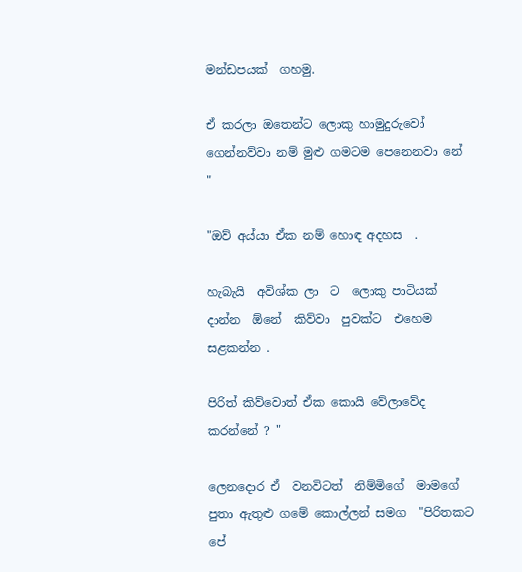මන්ඩපයක්  ගහමු.

ඒ කරලා ඔතෙන්ට ලොකු හාමුදුරුවෝ ගෙන්නව්වා නම් මුළු ගමටම පෙනෙනවා නේ "

"ඔව් අය්යා ඒක නම් හොඳ අදහස  .

හැබැයි  අවිශ්ක ලා  ට  ලොකු පාටියක්  දාන්න  ඕනේ  කිව්වා  පුවක්ට  එහෙම  සළකන්න .

පිරිත් කිව්වොත් ඒක කොයි වේලාවේද  කරන්නේ ? "

ලෙනදොර ඒ  වනවිටත්  නිම්මිගේ  මාමගේ  පුතා ඇතුළු ගමේ කොල්ලන් සමග  "පිරිතකට  පේ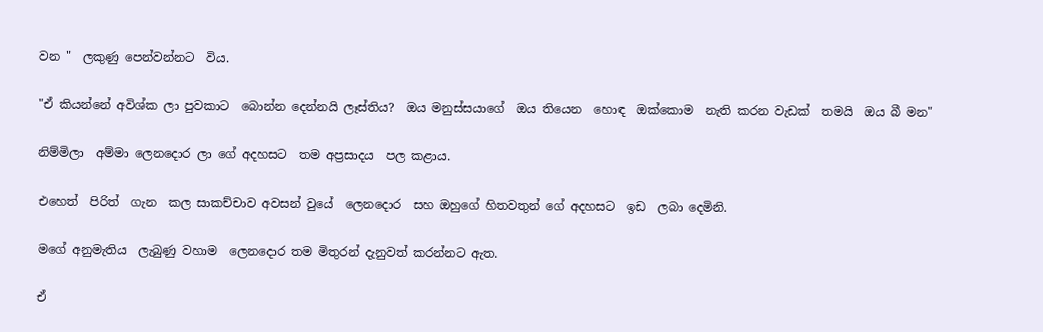වන "  ලකුණු පෙන්වන්නට  විය.

"ඒ කියන්නේ අවිශ්ක ලා පුවකාට  බොන්න දෙන්නයි ලෑස්තිය?  ඔය මනුස්සයාගේ  ඔය තියෙන  හොඳ  ඔක්කොම  නැති කරන වැඩක්  තමයි  ඔය බී මන"

නිම්මිලා  අම්මා ලෙනදොර ලා ගේ අදහසට  තම අප්‍රසාදය  පල කළාය.

එහෙත්  පිරිත්  ගැන  කල සාකච්චාව අවසන් වුයේ  ලෙනදොර  සහ ඔහුගේ හිතවතුන් ගේ අදහසට  ඉඩ  ලබා දෙමිනි.

මගේ අනුමැතිය  ලැබුණු වහාම  ලෙනදොර තම මිතුරන් දැනුවත් කරන්නට ඇත.

ඒ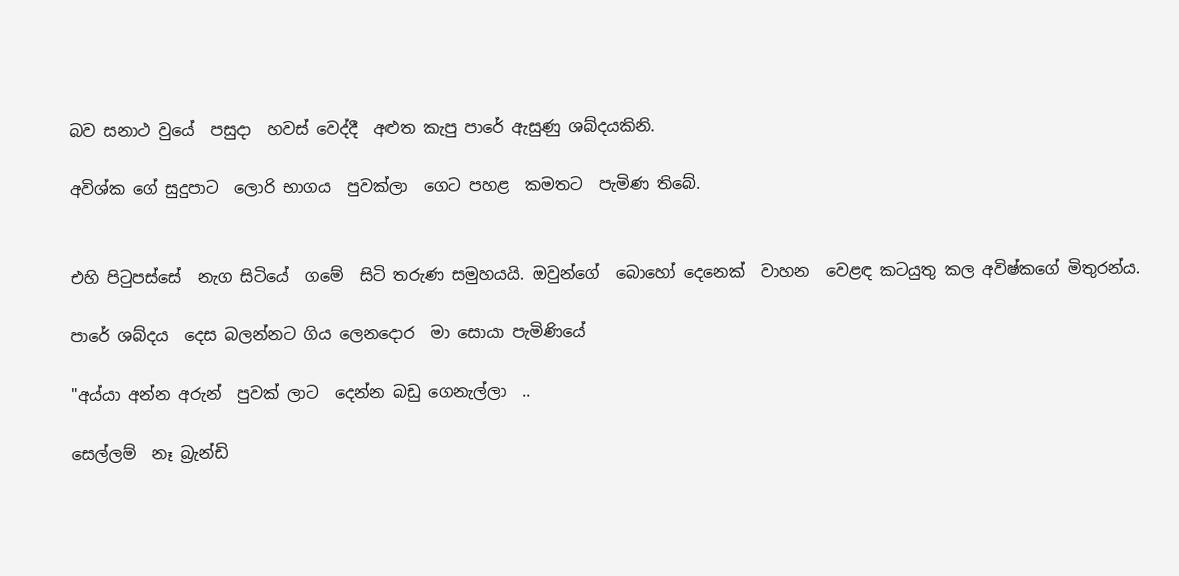බව සනාථ වුයේ  පසුදා  හවස් වෙද්දී  අළුත කැපු පාරේ ඇසුණු ශබ්දයකිනි.

අවිශ්ක ගේ සුදුපාට  ලොරි භාගය  පුවක්ලා  ගෙට පහළ  කමතට  පැමිණ තිබේ.


එහි පිටුපස්සේ  නැග සිටියේ  ගමේ  සිටි තරුණ සමුහයයි. ඔවුන්ගේ  බොහෝ දෙනෙක්  වාහන  වෙළඳ කටයුතු කල අවිෂ්කගේ මිතුරන්ය.

පාරේ ශබ්දය  දෙස බලන්නට ගිය ලෙනදොර  මා සොයා පැමිණියේ

"අය්යා අන්න අරුන්  පුවක් ලාට  දෙන්න බඩු ගෙනැල්ලා  ..

සෙල්ලම්  නෑ බ්‍රැන්ඩි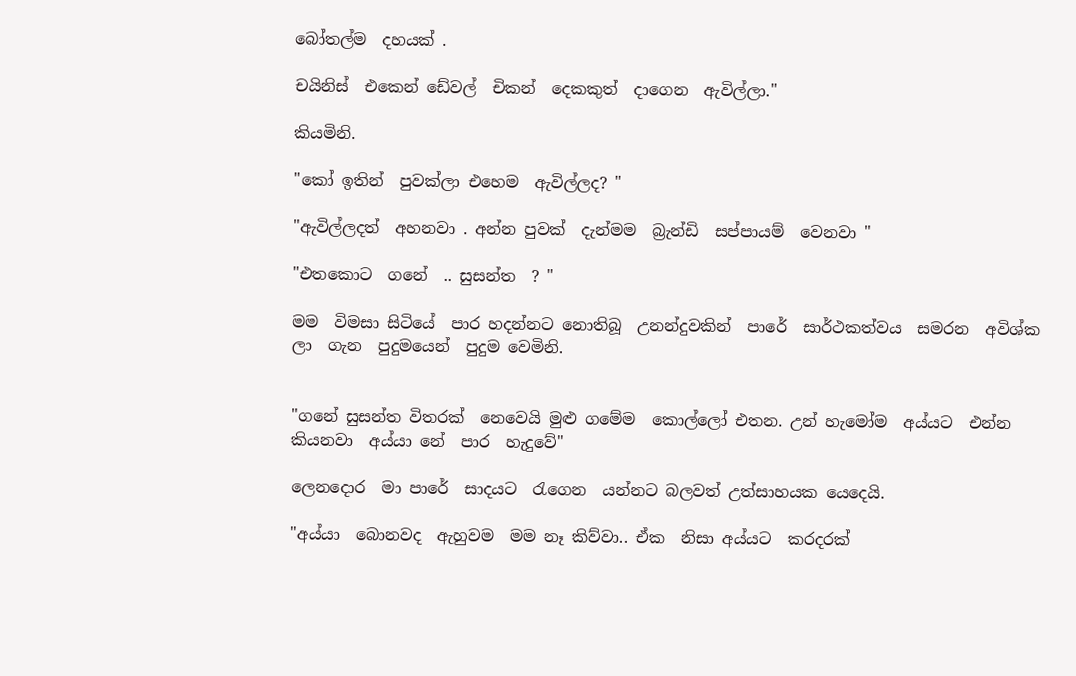බෝතල්ම  දහයක් .

චයිනිස්  එකෙන් ඩේවල්  චිකන්  දෙකකුත්  දාගෙන  ඇවිල්ලා."

කියමිනි.

"කෝ ඉතින්  පුවක්ලා එහෙම  ඇවිල්ලද? "

"ඇවිල්ලදත්  අහනවා . අන්න පුවක්  දැන්මම  බ්‍රැන්ඩි  සප්පායම්  වෙනවා "

"එතකොට  ගනේ  .. සුසන්ත  ? "

මම  විමසා සිටියේ  පාර හදන්නට නොතිබූ  උනන්දුවකින්  පාරේ  සාර්ථකත්වය  සමරන  අවිශ්ක ලා  ගැන  පුදුමයෙන්  පුදුම වෙමිනි.


"ගනේ සුසන්ත විතරක්  නෙවෙයි මුළු ගමේම  කොල්ලෝ එතන. උන් හැමෝම  අය්යට  එන්න කියනවා  අය්යා නේ  පාර  හැදුවේ"

ලෙනදොර  මා පාරේ  සාදයට  රැගෙන  යන්නට බලවත් උත්සාහයක යෙදෙයි.

"අය්යා  බොනවද  ඇහුවම  මම නෑ කිව්වා.. ඒක  නිසා අය්යට  කරදරක්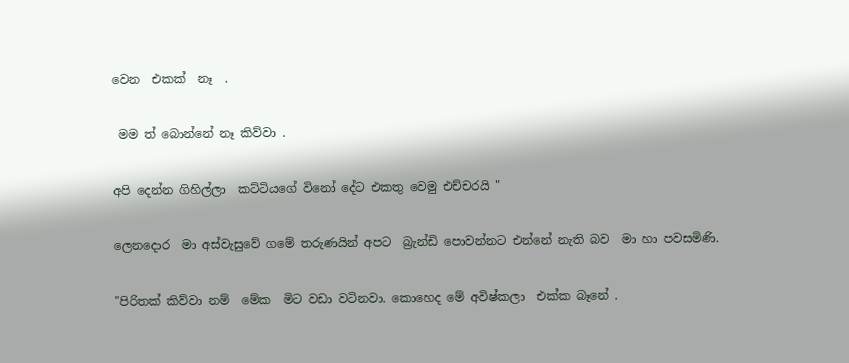වෙන  එකක්  නෑ  .

 මම ත් බොන්නේ නෑ කිව්වා .

අපි දෙන්න ගිහිල්ලා  කට්ටියගේ විනෝ දේට එකතු වෙමු එච්චරයි "

ලෙනදොර  මා අස්වැසුවේ ගමේ තරුණයින් අපට  බ්‍රැන්ඩි පොවන්නට එන්නේ නැති බව  මා හා පවසමිණි.

"පිරිතක් කිව්වා නම්  මේක  මිට වඩා වටිනවා. කොහෙද මේ අවිෂ්කලා  එක්ක බෑනේ .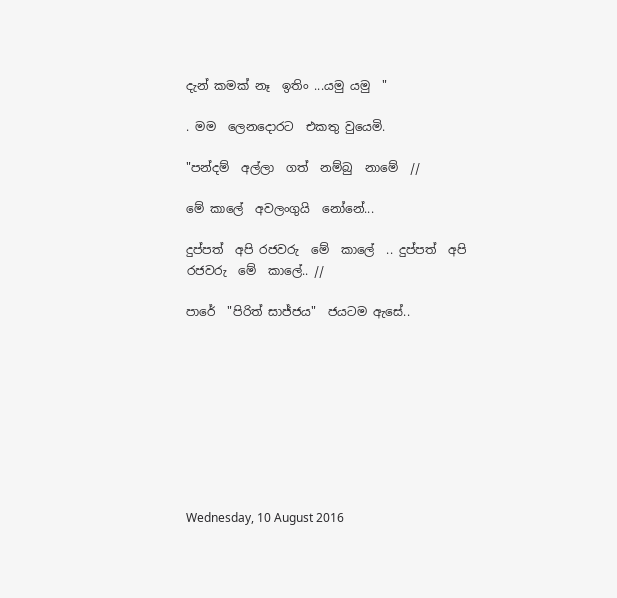දැන් කමක් නෑ  ඉතිං ...යමු යමු  "

. මම  ලෙනදොරට  එකතු වුයෙමි.

"පන්දම්  අල්ලා  ගත්  නම්බු  නාමේ  //

මේ කාලේ  අවලංගුයි  නෝනේ...

දුප්පත්  අපි රජවරු  මේ  කාලේ  .. දුප්පත්  අපි  රජවරු  මේ  කාලේ.. //

පාරේ  "පිරිත් සාජ්ජය"  ජයටම ඇසේ..









Wednesday, 10 August 2016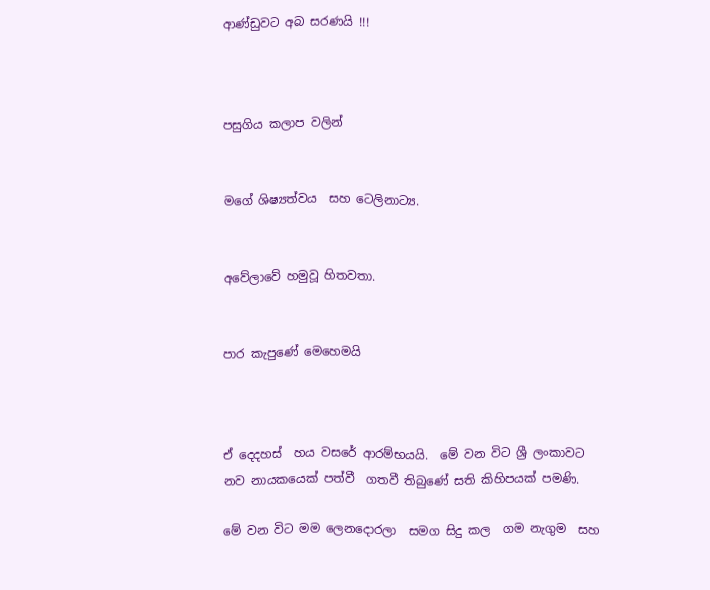ආණ්ඩුවට අබ සරණයි !!!



පසුගිය කලාප වලින්


මගේ ශිෂ්‍යත්වය  සහ ටෙලිනාට්‍ය.


අවේලාවේ හමුවූ හිතවතා.


පාර කැපුණේ මෙහෙමයි



ඒ දෙදහස්  හය වසරේ ආරම්භයයි.  මේ වන විට ශ්‍රී ලංකාවට  නව නායකයෙක් පත්වී  ගතවී තිබුණේ සති කිහිපයක් පමණි.

මේ වන විට මම ලෙනදොරලා  සමග සිදු කල  ගම නැගුම  සහ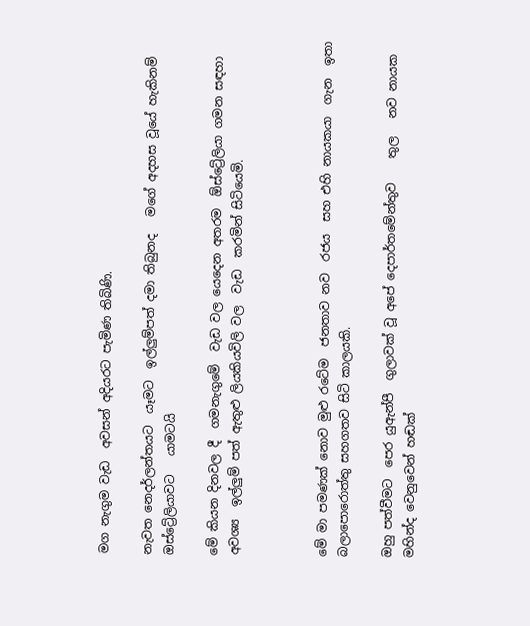මග නැගුම වැඩ  අවසන් අදියරට පැමිණ තිබිණි.

නැවත නෙදර්ලන්තයට  යෑමට  ඉල්ලුම්පත් දමා තිබුනද   මගේ අදහස වූයේ හැකිනම් ඔස්ට්‍රේලියාවට   යාමටයි

මේ කියන දිනවල දී  ගමනැගුමේ  වැඩ වල යෙදෙන අතරම  ඕස්ට්‍රේලියා ගමන සඳහා අවශ්‍ය  ඉල්ලුම් පත් ඇතුළු ලියකියවිලි වල  වැඩ  කරමින් සිටියෙමි.



මේ මා පමණක් නොව මුළු රටේම  ජනතාව නව  රජය  සහ එහි නායකයා  ගැන  ඉතා බලාපොරොත්තු සහගතව සිටි කාලයකි.

ඔහු පත්වීමට  පෙර යුඇන්පී  ගුලාවක් වූ අපේ දෙපාර්තමේන්තුව    තුල   නව නායක මහින්ද වෙනුවෙන් හඬක්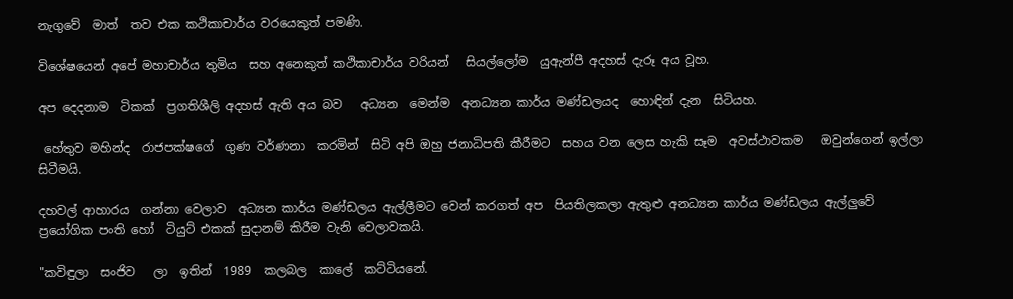නැගුවේ  මාත්  තව එක කථිකාචාර්ය වරයෙකුත් පමණි.

විශේෂයෙන් අපේ මහාචාර්ය තුමිය  සහ අනෙකුත් කථිකාචාර්ය වරියන්   සියල්ලෝම  යුඇන්පී අදහස් දැරූ අය වූහ.

අප දෙදනාම  ටිකක්  ප්‍රගතිශීලි අදහස් ඇති අය බව   අධ්‍යන  මෙන්ම  අනධ්‍යන කාර්ය මණ්ඩලයද  හොඳින් දැන  සිටියහ.

 හේතුව මහින්ද  රාජපක්ෂගේ  ගුණ වර්ණනා  කරමින්  සිටි අපි ඔහු ජනාධිපති කීරීමට  සහය වන ලෙස හැකි සෑම  අවස්ථාවකම   ඔවුන්ගෙන් ඉල්ලා  සිටීමයි.

දහවල් ආහාරය  ගන්නා වෙලාව  අධ්‍යන කාර්ය මණ්ඩලය ඇල්ලීමට වෙන් කරගත් අප  පියතිලකලා ඇතුළු අනධ්‍යන කාර්ය මණ්ඩලය ඇල්ලුවේ  ප්‍රයෝගික පංති හෝ  ටියුට් එකක් සුදානම් කිරීම වැනි වෙලාවකයි.

"කවිඳුලා  සංජිව   ලා  ඉතින්  1989  කලබල  කාලේ  කට්ටියනේ.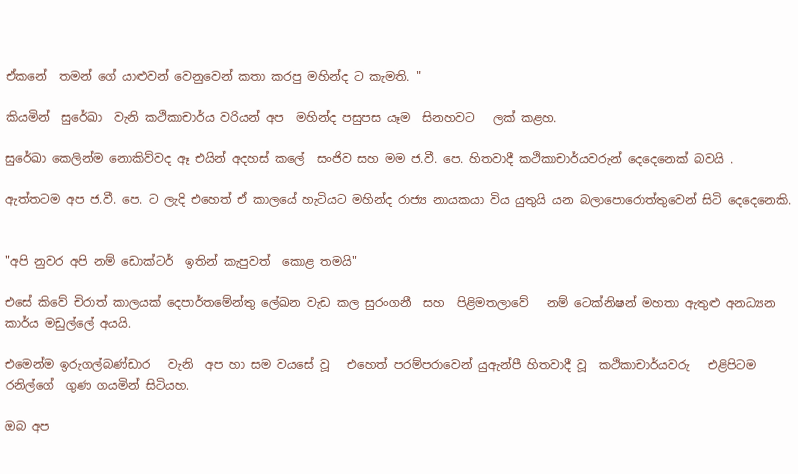ඒකනේ  තමන් ගේ යාළුවන් වෙනුවෙන් කතා කරපු මහින්ද ට කැමති. "

කියමින්  සුරේඛා  වැනි කථිකාචාර්ය වරියන් අප  මහින්ද පසුපස යෑම  සිනහවට   ලක් කළහ.

සුරේඛා කෙලින්ම නොකිව්වද ඈ එයින් අදහස් කලේ  සංජිව සහ මම ජ.වී. පෙ. හිතවාදී කථිකාචාර්යවරුන් දෙදෙනෙක් බවයි .

ඇත්තටම අප ජ.වී. පෙ. ට ලැදි එහෙත් ඒ කාලයේ හැටියට මහින්ද රාජ්‍ය නායකයා විය යුතුයි යන බලාපොරොත්තුවෙන් සිටි දෙදෙනෙකි.


"අපි නුවර අපි නම් ඩොක්ටර්  ඉතින් කැපුවත්  කොළ තමයි"

එසේ කිවේ චිරාත් කාලයක් දෙපාර්තමේන්තු ලේඛන වැඩ කල සුරංගනී  සහ  පිළිමතලාවේ   නම් ටෙක්නිෂන් මහතා ඇතුළු අනධ්‍යන කාර්ය මඩුල්ලේ අයයි.

එමෙන්ම ඉරුගල්බණ්ඩාර   වැනි  අප හා සම වයසේ වූ   එහෙත් පරම්පරාවෙන් යුඇන්පී හිතවාදී වූ  කථිකාචාර්යවරු   එළිපිටම  රනිල්ගේ  ගුණ ගයමින් සිටියහ.

ඔබ අප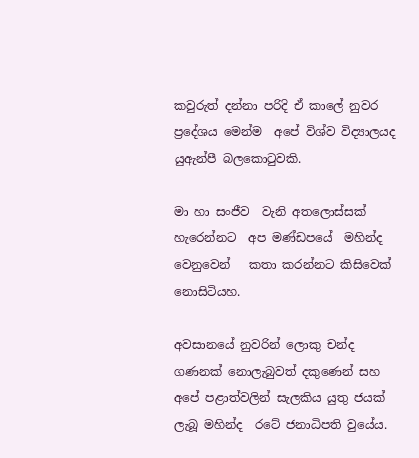කවුරුත් දන්නා පරිදි ඒ කාලේ නුවර  ප්‍රදේශය මෙන්ම  අපේ විශ්ව විද්‍යාලයද යුඇන්පී බලකොටුවකි.

මා හා සංජීව  වැනි අතලොස්සක් හැරෙන්නට  අප මණ්ඩපයේ  මහින්ද වෙනුවෙන්   කතා කරන්නට කිසිවෙක් නොසිටියහ.

අවසානයේ නුවරින් ලොකු චන්ද ගණනක් නොලැබුවත් දකුණෙන් සහ අපේ පළාත්වලින් සැලකිය යුතු ජයක් ලැබූ මහින්ද  රටේ ජනාධිපති වුයේය.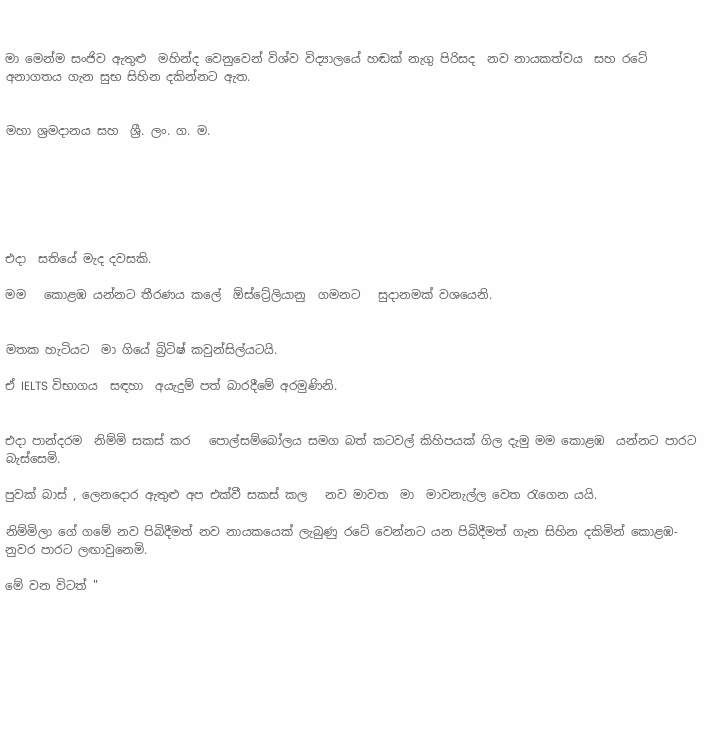මා මෙන්ම සංජිව ඇතුළු  මහින්ද වෙනුවෙන් විශ්ව විද්‍යාලයේ හඬක් නැගු පිරිසද  නව නායකත්වය  සහ රටේ අනාගතය ගැන සුභ සිහින දකින්නට ඇත.


මහා ශ්‍රමදානය සහ  ශ්‍රී. ලං. ග. ම.






එදා  සතියේ මැද දවසකි.

මම   කොළඹ යන්නට තීරණය කලේ  ඕස්ට්‍රේලියානු  ගමනට   සුදානමක් වශයෙනි.


මතක හැටියට  මා ගියේ බ්‍රිටිෂ් කවුන්සිල්යටයි.

ඒ IELTS විභාගය  සඳහා  අයැදුම් පත් බාරදීමේ අරමුණිනි.


එදා පාන්දරම  නිම්මි සකස් කර   පොල්සම්බෝලය සමග බත් කටවල් කිහිපයක් ගිල දැමු මම කොළඹ  යන්නට පාරට බැස්සෙමි.

පුවක් බාස් , ලෙනදොර ඇතුළු අප එක්වී සකස් කල   නව මාවත  මා  මාවනැල්ල වෙත රැගෙන යයි.

නිම්මිලා ගේ ගමේ නව පිබිදීමත් නව නායකයෙක් ලැබුණු රටේ වෙන්නට යන පිබිදීමත් ගැන සිහින දකිමින් කොළඹ- නුවර පාරට ලඟාවුනෙමි.

මේ වන විටත් "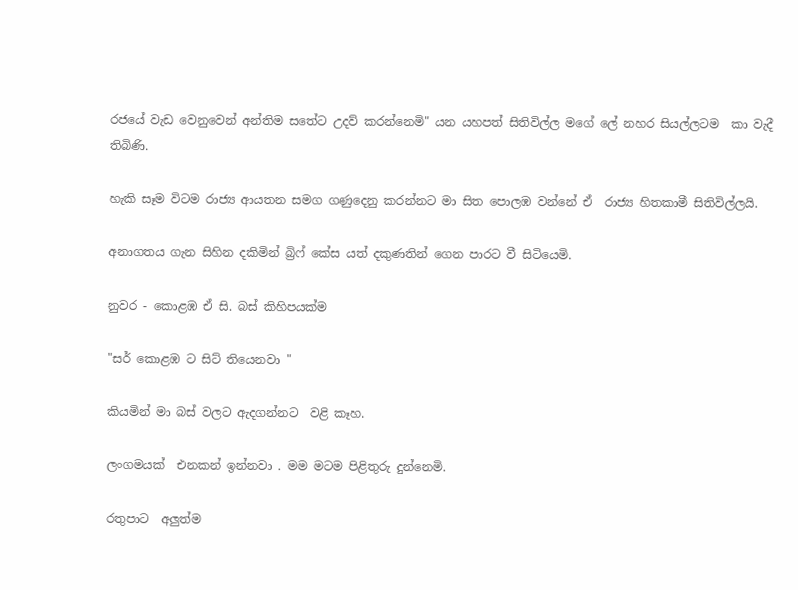රජයේ වැඩ වෙනුවෙන් අන්තිම සතේට උදව් කරන්නෙමි" යන යහපත් සිතිවිල්ල මගේ ලේ නහර සියල්ලටම  කා වැදී තිබිණි.

හැකි සෑම විටම රාජ්‍ය ආයතන සමග ගණුදෙනු කරන්නට මා සිත පොලඹ වන්නේ ඒ  රාජ්‍ය හිතකාමී සිතිවිල්ලයි.

අනාගතය ගැන සිහින දකිමින් බ්‍රිෆ් කේස යත් දකුණතින් ගෙන පාරට වී සිටියෙමි.

නුවර - කොළඹ ඒ සි. බස් කිහිපයක්ම

"සර් කොළඹ ට සිට් තියෙනවා "

කියමින් මා බස් වලට ඇදගන්නට  වළි කෑහ.

ලංගමයක්  එනකන් ඉන්නවා . මම මටම පිළිතුරු දුන්නෙමි.

රතුපාට  අලුත්ම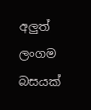අලුත් ලංගම බසයක්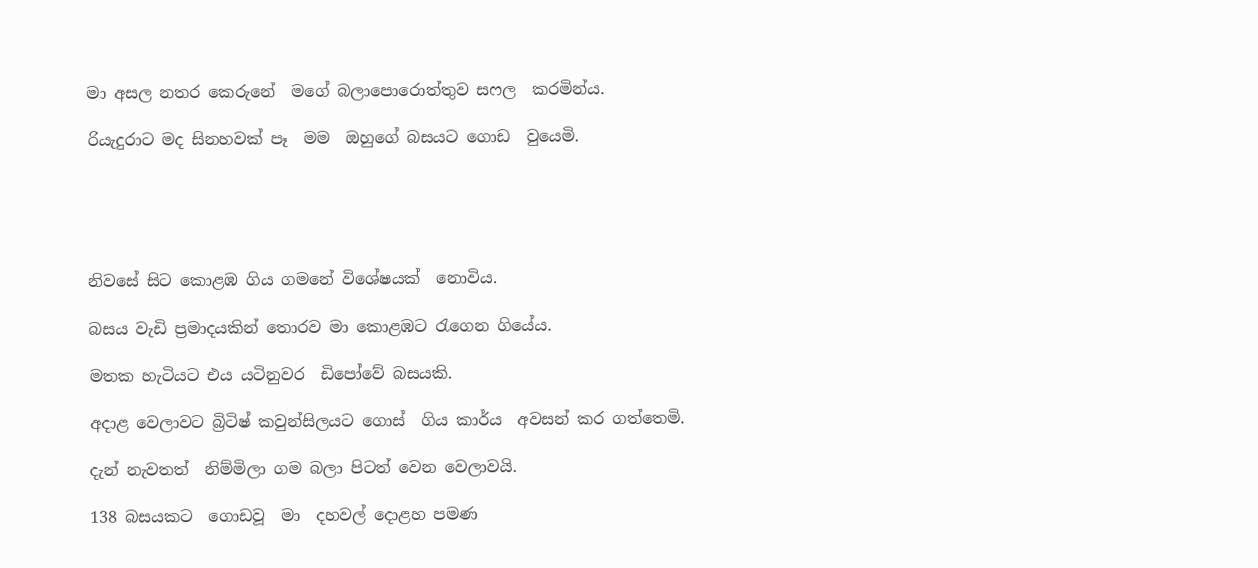මා අසල නතර කෙරුනේ  මගේ බලාපොරොත්තුව සෆල  කරමින්ය.

රියැදුරාට මද සිනහවක් පෑ  මම  ඔහුගේ බසයට ගොඩ  වුයෙමි.





නිවසේ සිට කොළඹ ගිය ගමනේ විශේෂයක්  නොවිය.

බසය වැඩි ප්‍රමාදයකින් තොරව මා කොළඹට රැගෙන ගියේය.

මතක හැටියට එය යටිනුවර  ඩිපෝවේ බසයකි.

අදාළ වෙලාවට බ්‍රිටිෂ් කවුන්සිලයට ගොස්  ගිය කාර්ය  අවසන් කර ගත්තෙමි.

දැන් නැවතත්  නිම්මිලා ගම බලා පිටත් වෙන වෙලාවයි.

138 බසයකට  ගොඩවූ  මා  දහවල් දොළහ පමණ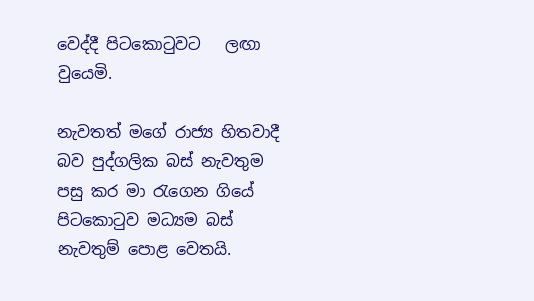වෙද්දී පිටකොටුවට   ලඟා වුයෙමි.

නැවතත් මගේ රාජ්‍ය හිතවාදී බව පුද්ගලික බස් නැවතුම පසු කර මා රැගෙන ගියේ පිටකොටුව මධ්‍යම බස් නැවතුම් පොළ වෙතයි.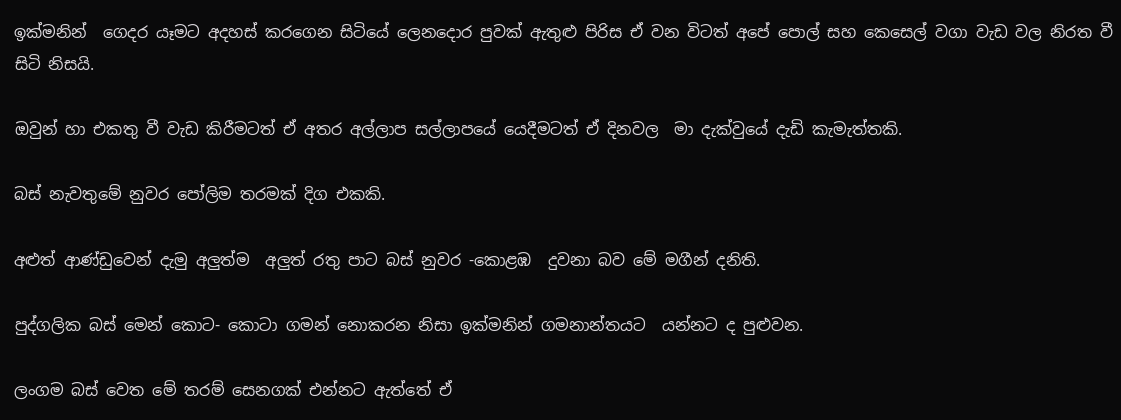ඉක්මනින්  ගෙදර යෑමට අදහස් කරගෙන සිටියේ ලෙනදොර පුවක් ඇතුළු පිරිස ඒ වන විටත් අපේ පොල් සහ කෙසෙල් වගා වැඩ වල නිරත වී සිටි නිසයි.

ඔවුන් හා එකතු වී වැඩ කිරීමටත් ඒ අතර අල්ලාප සල්ලාපයේ යෙදීමටත් ඒ දිනවල  මා දැක්වුයේ දැඩි කැමැත්තකි.

බස් නැවතුමේ නුවර පෝලිම තරමක් දිග එකකි.

අළුත් ආණ්ඩුවෙන් දැමු අලුත්ම  අලුත් රතු පාට බස් නුවර -කොළඹ  දුවනා බව මේ මගීන් දනිති.

පුද්ගලික බස් මෙන් කොට- කොටා ගමන් නොකරන නිසා ඉක්මනින් ගමනාන්තයට  යන්නට ද පුළුවන.

ලංගම බස් වෙත මේ තරම් සෙනගක් එන්නට ඇත්තේ ඒ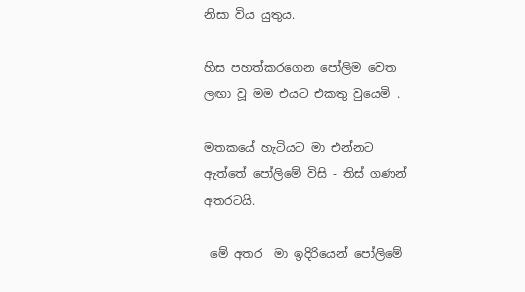නිසා විය යුතුය.

හිස පහත්කරගෙන පෝලිම වෙත ලඟා වූ මම එයට එකතු වුයෙමි .

මතකයේ හැටියට මා එන්නට ඇත්තේ පෝලිමේ විසි - තිස් ගණන් අතරටයි.

 මේ අතර  මා ඉදිරියෙන් පෝලිමේ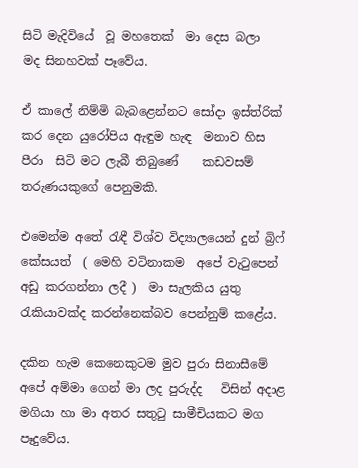සිටි මැදිවියේ  වූ මහතෙක්  මා දෙස බලා  මද සිනහවක් පෑවේය.

ඒ කාලේ නිම්මි බැබළෙන්නට සෝදා ඉස්ත්රික් කර දෙන යුරෝපිය ඇඳුම හැඳ  මනාව හිස පීරා  සිටි මට ලැබී තිබුණේ    කඩවසම් තරුණයකුගේ පෙනුමකි.

එමෙන්ම අතේ රැඳී විශ්ව විද්‍යාලයෙන් දුන් බ්‍රිෆ් කේසයත්  ( මෙහි වටිනාකම  අපේ වැටුපෙන් අඩු කරගන්නා ලදී )  මා සැලකිය යුතු රැකියාවක්ද කරන්නෙක්බව පෙන්නුම් කළේය.

දකින හැම කෙනෙකුටම මුව පුරා සිනාසීමේ අපේ අම්මා ගෙන් මා ලද පුරුද්ද   විසින් අදාළ මගියා හා මා අතර සතුටු සාමීචියකට මග පෑදුවේය.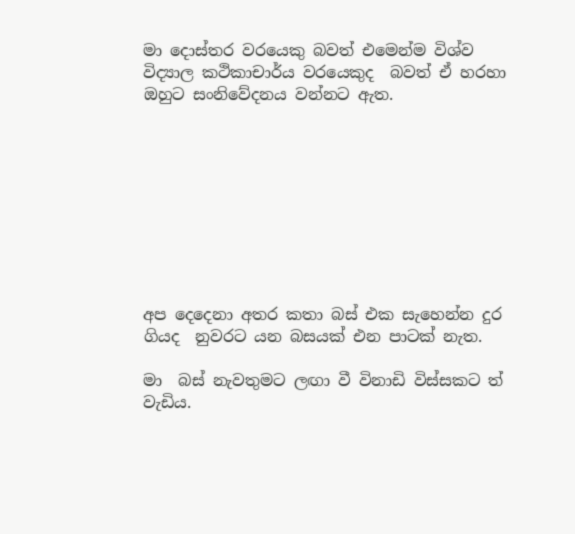මා දොස්තර වරයෙකු බවත් එමෙන්ම විශ්ව විද්‍යාල කථිකාචාර්ය වරයෙකුද  බවත් ඒ හරහා ඔහුට සංනිවේදනය වන්නට ඇත.









අප දෙදෙනා අතර කතා බස් එක සැහෙන්න දුර ගියද  නුවරට යන බසයක් එන පාටක් නැත.

මා  බස් නැවතුමට ලඟා වී විනාඩි විස්සකට ත් වැඩිය.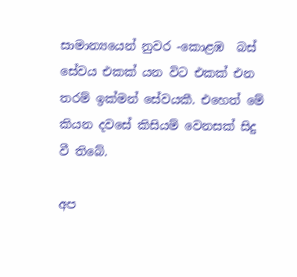සාමාන්‍යයෙන් නුවර -කොළඹ  බස් සේවය එකක් යන විට එකක් එන තරම් ඉක්මන් සේවයකී. එහෙත් මේ කියන දවසේ කිසියම් වෙනසක් සිදු වී තිබේ.

අප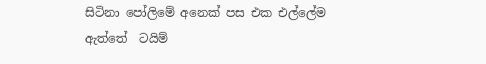සිටිනා පෝලිමේ අනෙක් පස එක එල්ලේම  ඇත්තේ  ටයිම්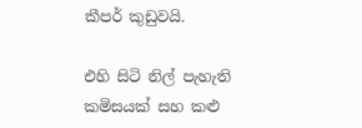කීපර් කුඩුවයි.

එහි සිටි නිල් පැහැති කමිසයක් සහ කළු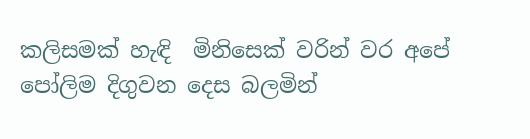කලිසමක් හැඳි  මිනිසෙක් වරින් වර අපේ පෝලිම දිගුවන දෙස බලමින්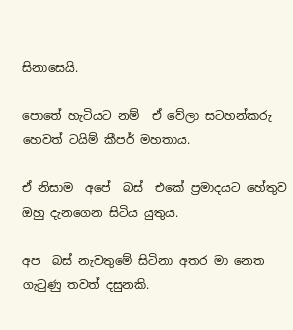සිනාසෙයි.

පොතේ හැටියට නම්  ඒ වේලා සටහන්කරු  හෙවත් ටයිම් කීපර් මහතාය.

ඒ නිසාම  අපේ  බස්  එකේ ප්‍රමාදයට හේතුව ඔහු දැනගෙන සිටිය යුතුය.

අප  බස් නැවතුමේ සිටිනා අතර මා නෙත ගැටුණු තවත් දසුනකි.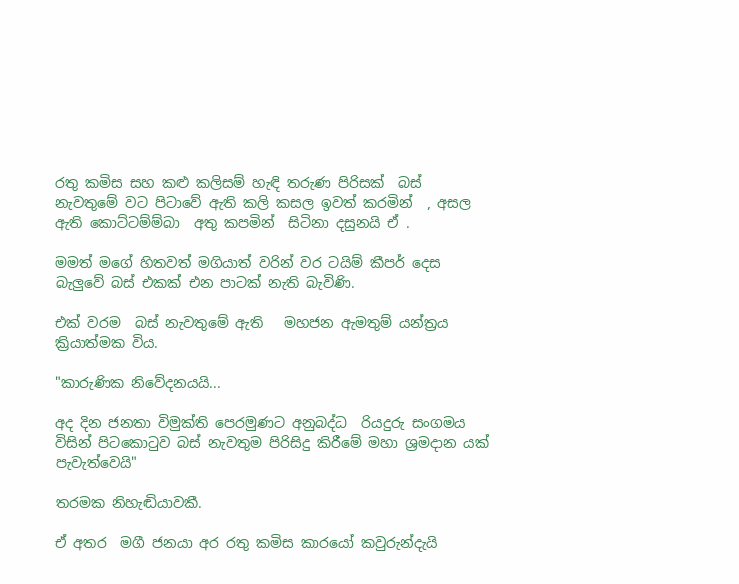රතු කමිස සහ කළු කලිසම් හැඳි තරුණ පිරිසක්  බස් නැවතුමේ වට පිටාවේ ඇති කලි කසල ඉවත් කරමින්  , අසල ඇති කොට්ටම්ම්බා  අතු කපමින්  සිටිනා දසුනයි ඒ .

මමත් මගේ හිතවත් මගියාත් වරින් වර ටයිම් කීපර් දෙස බැලුවේ බස් එකක් එන පාටක් නැති බැවිණි.

එක් වරම  බස් නැවතුමේ ඇති   මහජන ඇමතුම් යන්ත්‍රය ක්‍රියාත්මක විය.

"කාරුණික නිවේදනයයි...

අද දින ජනතා විමුක්ති පෙරමුණට අනුබද්ධ  රියදුරු සංගමය විසින් පිටකොටුව බස් නැවතුම පිරිසිදු කිරීමේ මහා ශ්‍රමදාන යක් පැවැත්වෙයි"

තරමක නිහැඬියාවකී.

ඒ අතර  මගී ජනයා අර රතු කමිස කාරයෝ කවුරුන්දැයි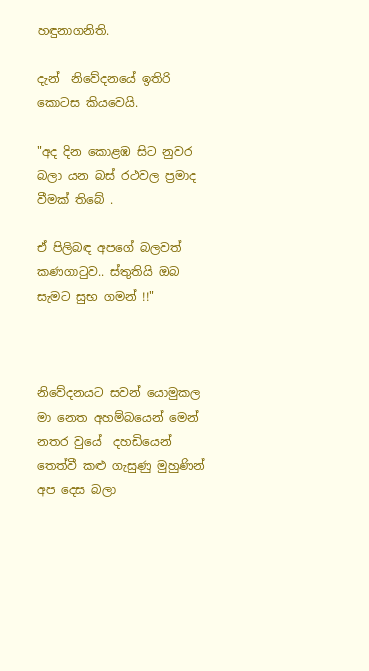හඳුනාගනිති.

දැන්  නිවේදනයේ ඉතිරි කොටස කියවෙයි.

"අද දින කොළඹ සිට නුවර බලා යන බස් රථවල ප්‍රමාද වීමක් තිබේ .

ඒ පිලිබඳ අපගේ බලවත් කණගාටුව.. ස්තුතියි ඔබ සැමට සුභ ගමන් !!"



නිවේදනයට සවන් යොමුකල මා නෙත අහම්බයෙන් මෙන් නතර වුයේ  දහඩියෙන් තෙත්වී කළු ගැසුණු මුහුණින් අප දෙස බලා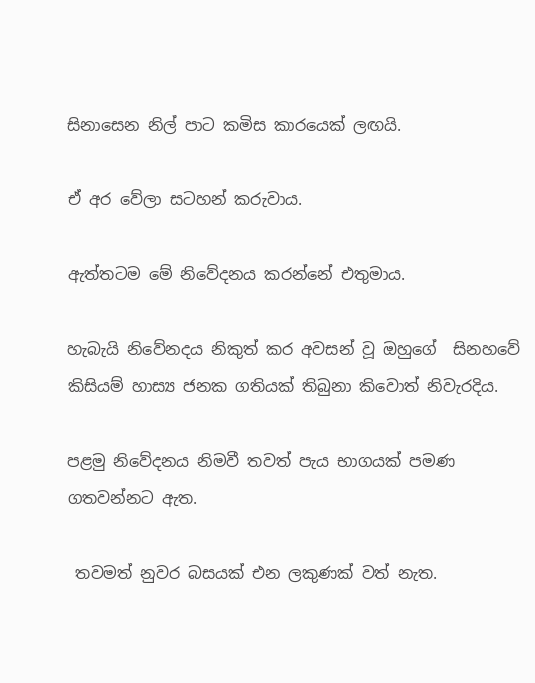සිනාසෙන නිල් පාට කමිස කාරයෙක් ලඟයි.

ඒ අර වේලා සටහන් කරුවාය.

ඇත්තටම මේ නිවේදනය කරන්නේ එතුමාය.

හැබැයි නිවේනදය නිකුත් කර අවසන් වූ ඔහුගේ  සිනහවේ කිසියම් හාස්‍ය ජනක ගතියක් තිබුනා කිවොත් නිවැරදිය.

පළමු නිවේදනය නිමවී තවත් පැය භාගයක් පමණ ගතවන්නට ඇත.

 තවමත් නුවර බසයක් එන ලකුණක් වත් නැත.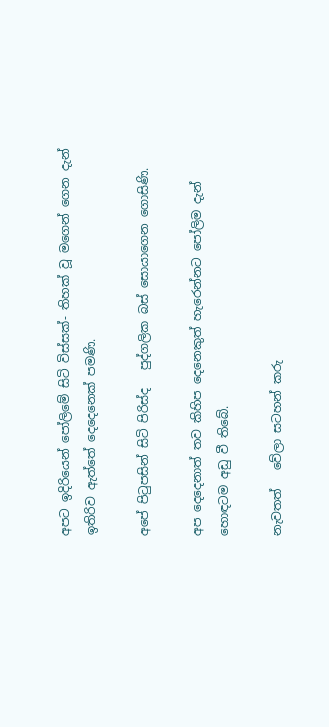අපට ඉදිරියෙන් පෝලිමේ සිටි විස්සක්- තිහක් වූ මගෙන් ගෙන දැන් ඉතිරිව ඇත්තේ දෙදෙනෙක් පමණි.

අපේ පිටුපසින් සිටි පිරිස්ද   පුද්ගලික බස් සොයාගෙන ගොසිණි.

අප දෙදෙනාත් තව කිහිප දෙනෙකුත් හැරෙන්නට පෝලිම දැන් හොඳටම අඩු වී තිබේ.

නැවතත්   වේලා සටහන් කරු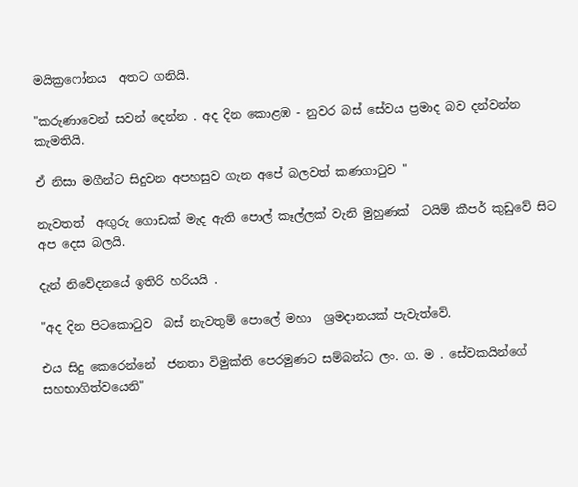මයික්‍රෆෝනය  අතට ගනියි.

"කරුණාවෙන් සවන් දෙන්න . අද දින කොළඹ - නුවර බස් සේවය ප්‍රමාද බව දන්වන්න කැමතියි.

ඒ නිසා මගීන්ට සිදුවන අපහසුව ගැන අපේ බලවත් කණගාටුව "

නැවතත්  අඟුරු ගොඩක් මැද ඇති පොල් කෑල්ලක් වැනි මුහුණක්  ටයිම් කීපර් කුඩුවේ සිට අප දෙස බලයි.

දැන් නිවේදනයේ ඉතිරි හරියයි .

"අද දින පිටකොටුව  බස් නැවතුම් පොලේ මහා  ශ්‍රමදානයක් පැවැත්වේ.

එය සිදු කෙරෙන්නේ  ජනතා විමුක්ති පෙරමුණට සම්බන්ධ ලං. ග. ම . සේවකයින්ගේ   සහභාගිත්වයෙනි"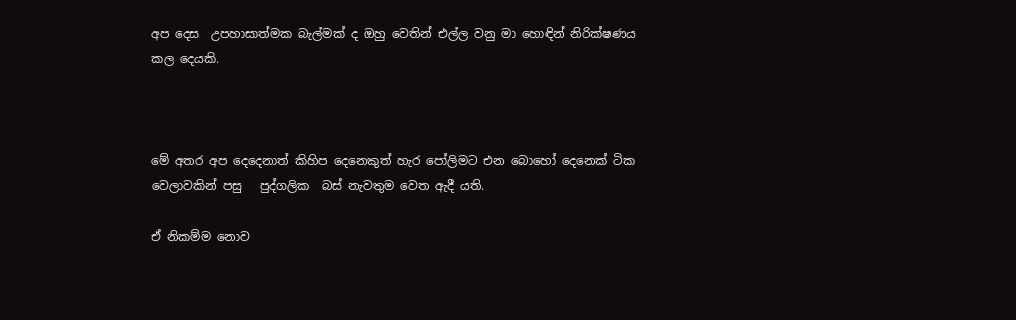අප දෙස  උපහාසාත්මක බැල්මක් ද ඔහු වෙතින් එල්ල වනු මා හොඳින් නිරික්ෂණය කල දෙයකි.



මේ අතර අප දෙදෙනාත් කිහිප දෙනෙකුත් හැර පෝලිමට එන බොහෝ දෙනෙක් ටික වෙලාවකින් පසු   පුද්ගලික  බස් නැවතුම වෙත ඇදී යති.

ඒ නිකම්ම නොව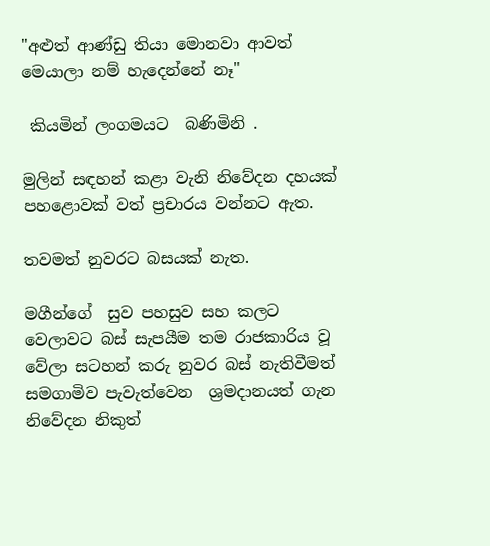"අළුත් ආණ්ඩු තියා මොනවා ආවත් මෙයාලා නම් හැදෙන්නේ නෑ"

 කියමින් ලංගමයට  බණිමිනි .

මුලින් සඳහන් කළා වැනි නිවේදන දහයක් පහළොවක් වත් ප්‍රචාරය වන්නට ඇත.

තවමත් නුවරට බසයක් නැත.

මගීන්ගේ  සුව පහසුව සහ කලට වෙලාවට බස් සැපයීම තම රාජකාරිය වූ වේලා සටහන් කරු නුවර බස් නැතිවීමත්  සමගාමිව පැවැත්වෙන  ශ්‍රමදානයත් ගැන නිවේදන නිකුත්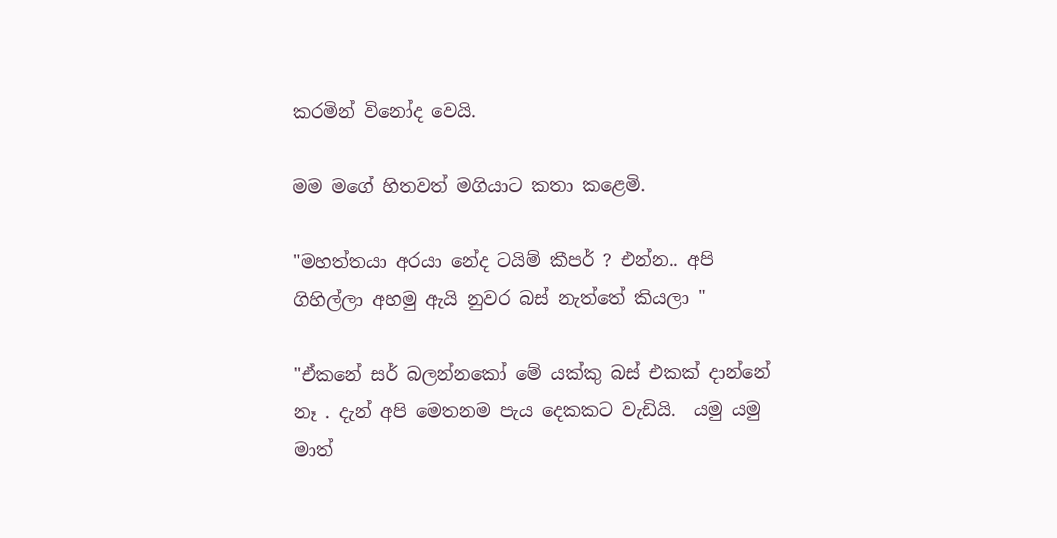කරමින් විනෝද වෙයි.

මම මගේ හිතවත් මගියාට කතා කළෙමි.

"මහත්තයා අරයා නේද ටයිම් කීපර් ? එන්න.. අපි ගිහිල්ලා අහමු ඇයි නුවර බස් නැත්තේ කියලා "

"ඒකනේ සර් බලන්නකෝ මේ යක්කු බස් එකක් දාන්නේ නෑ . දැන් අපි මෙතනම පැය දෙකකට වැඩියි.  යමු යමු මාත්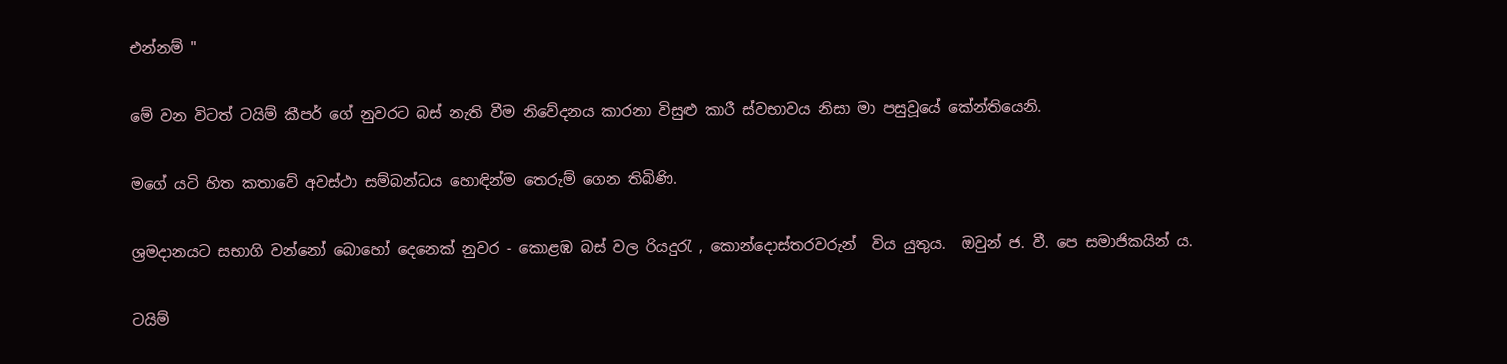එන්නම් "

මේ වන විටත් ටයිම් කීපර් ගේ නුවරට බස් නැති වීම නිවේදනය කාරනා විසුළු කාරී ස්වභාවය නිසා මා පසුවූයේ කේන්තියෙනි.

මගේ යටි හිත කතාවේ අවස්ථා සම්බන්ධය හොඳින්ම තෙරුම් ගෙන තිබිණි.

ශ්‍රමදානයට සභාගි වන්නෝ බොහෝ දෙනෙක් නුවර - කොළඹ බස් වල රියදුරැ , කොන්දොස්තරවරුන්  විය යුතුය.  ඔවුන් ජ. වී. පෙ සමාජිකයින් ය.

ටයිම්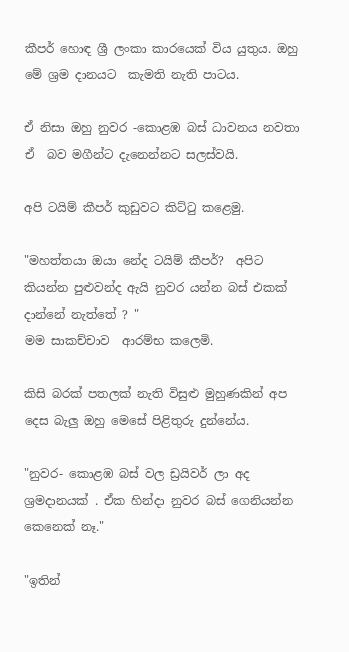කීපර් හොඳ ශ්‍රී ලංකා කාරයෙක් විය යුතුය. ඔහු මේ ශ්‍රම දානයට  කැමති නැති පාටය.

ඒ නිසා ඔහු නුවර -කොළඹ බස් ධාවනය නවතා ඒ  බව මගීන්ට දැනෙන්නට සලස්වයි.

අපි ටයිම් කීපර් කුඩුවට කිට්ටු කළෙමු.

"මහත්තයා ඔයා නේද ටයිම් කීපර්?  අපිට කියන්න පුළුවන්ද ඇයි නුවර යන්න බස් එකක් දාන්නේ නැත්තේ ? "
මම සාකච්චාව  ආරම්භ කලෙමි.

කිසි බරක් පතලක් නැති විසුළු මුහුණකින් අප දෙස බැලු ඔහු මෙසේ පිළිතුරු දුන්නේය.

"නුවර- කොළඹ බස් වල ඩ්‍රයිවර් ලා අද ශ්‍රමදානයක් . ඒක හින්දා නුවර බස් ගෙනියන්න කෙනෙක් නෑ."

"ඉතින්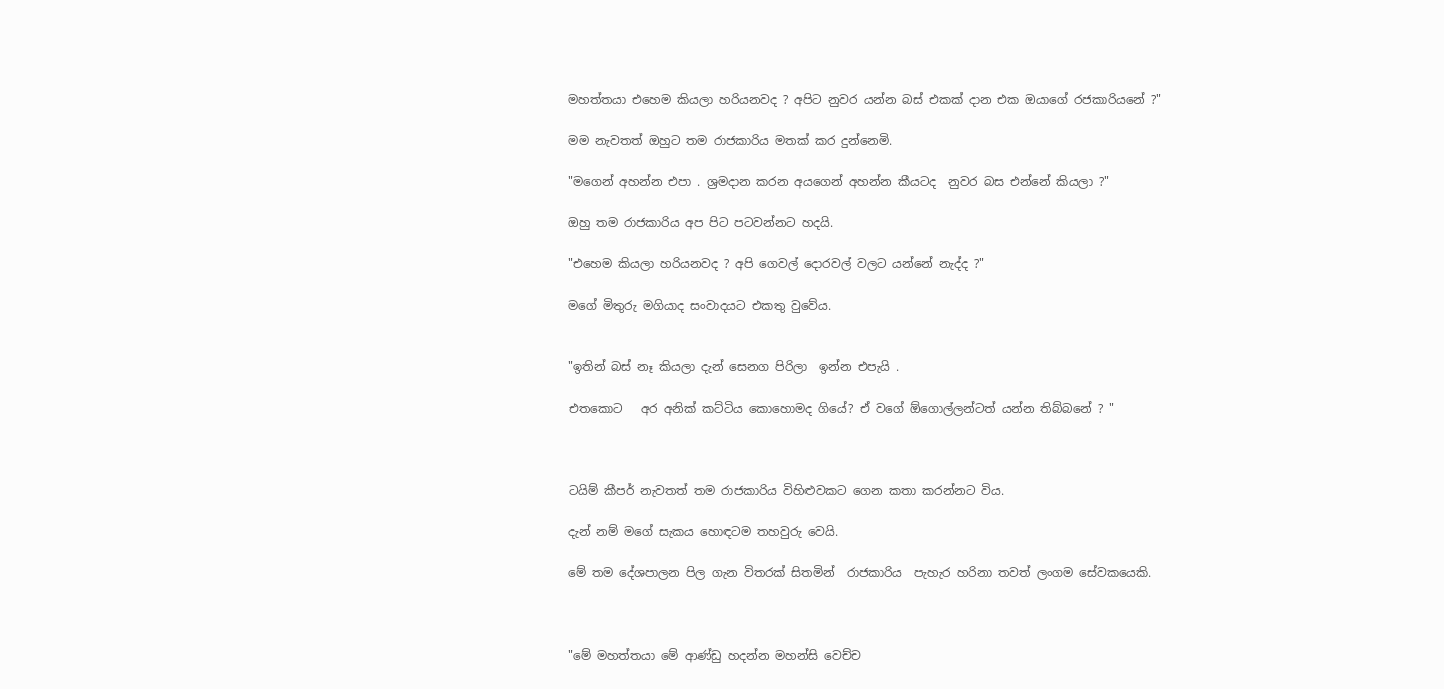මහත්තයා එහෙම කියලා හරියනවද ? අපිට නුවර යන්න බස් එකක් දාන එක ඔයාගේ රජකාරියනේ ?"

මම නැවතත් ඔහුට තම රාජකාරිය මතක් කර දුන්නෙමි.

"මගෙන් අහන්න එපා . ශ්‍රමදාන කරන අයගෙන් අහන්න කීයටද  නුවර බස එන්නේ කියලා ?"

ඔහු තම රාජකාරිය අප පිට පටවන්නට හදයි.

"එහෙම කියලා හරියනවද ? අපි ගෙවල් දොරවල් වලට යන්නේ නැද්ද ?"

මගේ මිතුරු මගියාද සංවාදයට එකතු වුවේය.


"ඉතින් බස් නෑ කියලා දැන් සෙනග පිරිලා  ඉන්න එපැයි .

එතකොට   අර අනික් කට්ටිය කොහොමද ගියේ? ඒ වගේ ඕගොල්ලන්ටත් යන්න තිබ්බනේ ? "



ටයිම් කීපර් නැවතත් තම රාජකාරිය විහිළුවකට ගෙන කතා කරන්නට විය.

දැන් නම් මගේ සැකය හොඳටම තහවුරු වෙයි.

මේ තම දේශපාලන පිල ගැන විතරක් සිතමින්  රාජකාරිය  පැහැර හරිනා තවත් ලංගම සේවකයෙකි.



"මේ මහත්තයා මේ ආණ්ඩු හදන්න මහන්සි වෙච්ච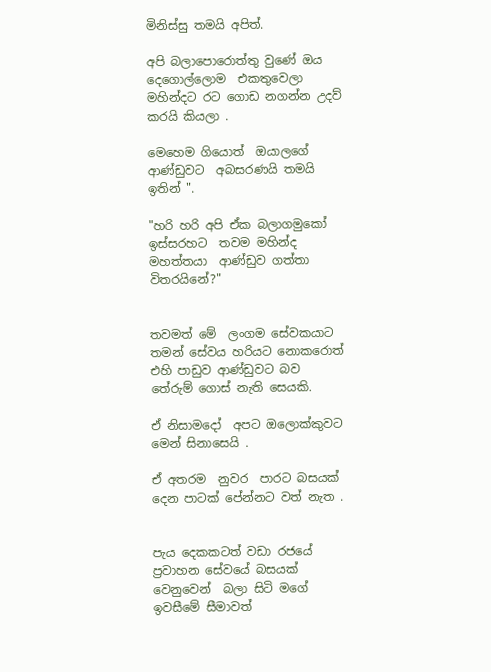මිනිස්සු තමයි අපිත්.

අපි බලාපොරොත්තු වුණේ ඔය දෙගොල්ලොම  එකතුවෙලා  මහින්දට රට ගොඩ නගන්න උදව්  කරයි කියලා .

මෙහෙම ගියොත්  ඔයාලගේ   ආණ්ඩුවට  අබසරණයි තමයි  ඉතින් ".

"හරි හරි අපි ඒක බලාගමුකෝ ඉස්සරහට  තවම මහින්ද මහත්තයා  ආණ්ඩුව ගත්තා විතරයිනේ?"


තවමත් මේ  ලංගම සේවකයාට තමන් සේවය හරියට නොකරොත් එහි පාඩුව ආණ්ඩුවට බව තේරුම් ගොස් නැති සෙයකි.

ඒ නිසාමදෝ  අපට ඔලොක්කුවට මෙන් සිනාසෙයි .

ඒ අතරම  නුවර  පාරට බසයක් දෙන පාටක් පේන්නට වත් නැත .


පැය දෙකකටත් වඩා රජයේ ප්‍රවාහන සේවයේ බසයක් වෙනුවෙන්  බලා සිටි මගේ  ඉවසීමේ සීමාවත්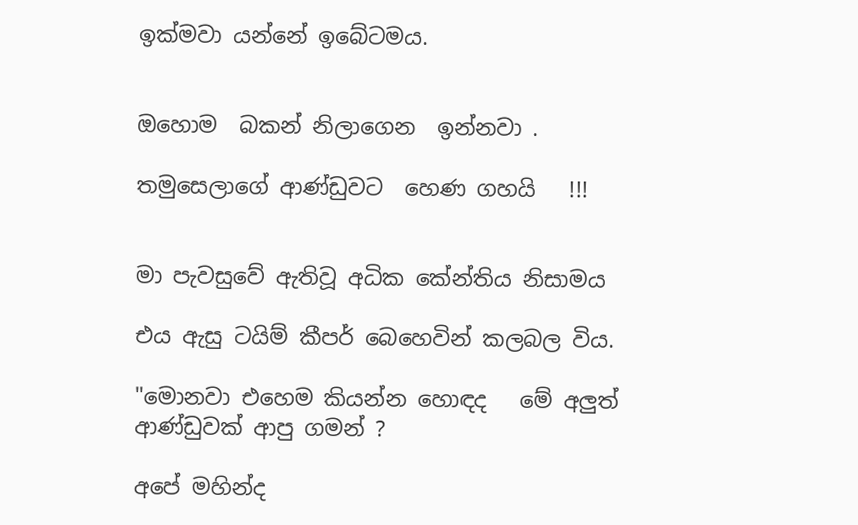ඉක්මවා යන්නේ ඉබේටමය.


ඔහොම  බකන් නිලාගෙන  ඉන්නවා .

තමුසෙලාගේ ආණ්ඩුවට  හෙණ ගහයි   !!!


මා පැවසුවේ ඇතිවූ අධික කේන්තිය නිසාමය

එය ඇසු ටයිම් කීපර් බෙහෙවින් කලබල විය.

"මොනවා එහෙම කියන්න හොඳද   මේ අලුත් ආණ්ඩුවක් ආපු ගමන් ?

අපේ මහින්ද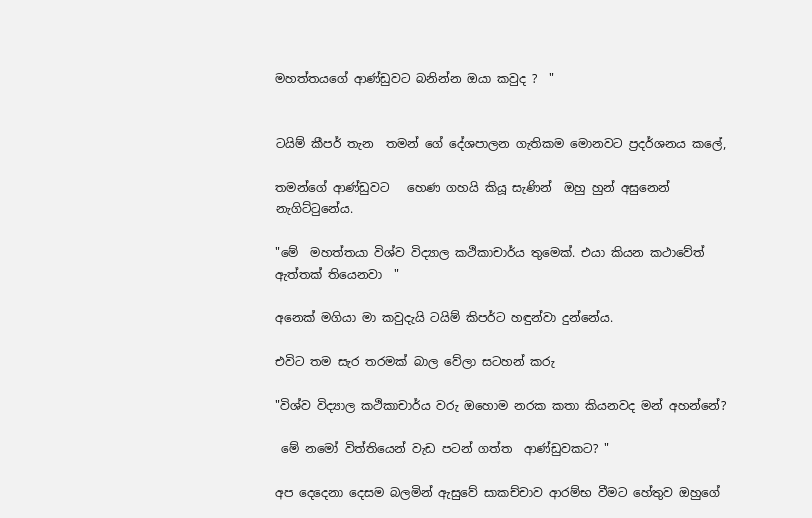මහත්තයගේ ආණ්ඩුවට බනින්න ඔයා කවුද ?  "


ටයිම් කීපර් තැන  තමන් ගේ දේශපාලන ගැතිකම මොනවට ප්‍රදර්ශනය කලේ,

තමන්ගේ ආණ්ඩුවට   හෙණ ගහයි කියූ සැණින්  ඔහු හුන් අසුනෙන් නැගිට්ටුනේය.

"මේ  මහත්තයා විශ්ව විද්‍යාල කථිකාචාර්ය තුමෙක්. එයා කියන කථාවේත් ඇත්තක් තියෙනවා  "

අනෙක් මගියා මා කවුදැයි ටයිම් කිපර්ට හඳුන්වා දුන්නේය.

එවිට තම සැර තරමක් බාල වේලා සටහන් කරු

"විශ්ව විද්‍යාල කථිකාචාර්ය වරු ඔහොම නරක කතා කියනවද මන් අහන්නේ?

 මේ නමෝ විත්තියෙන් වැඩ පටන් ගත්ත  ආණ්ඩුවකට? "

අප දෙදෙනා දෙසම බලමින් ඇසුවේ සාකච්චාව ආරම්භ වීමට හේතුව ඔහුගේ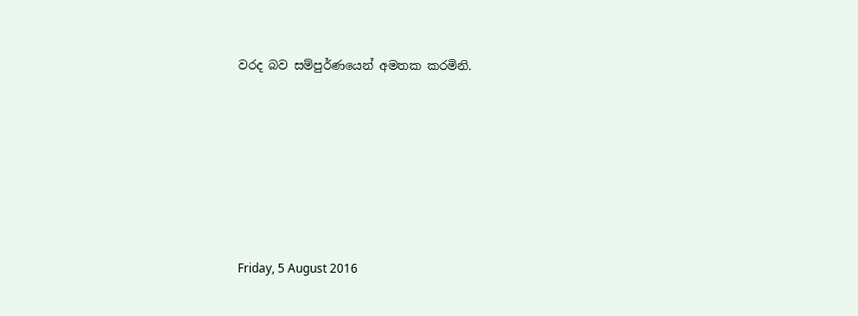වරද බව සම්පුර්ණයෙන් අමතක කරමිනි.







Friday, 5 August 2016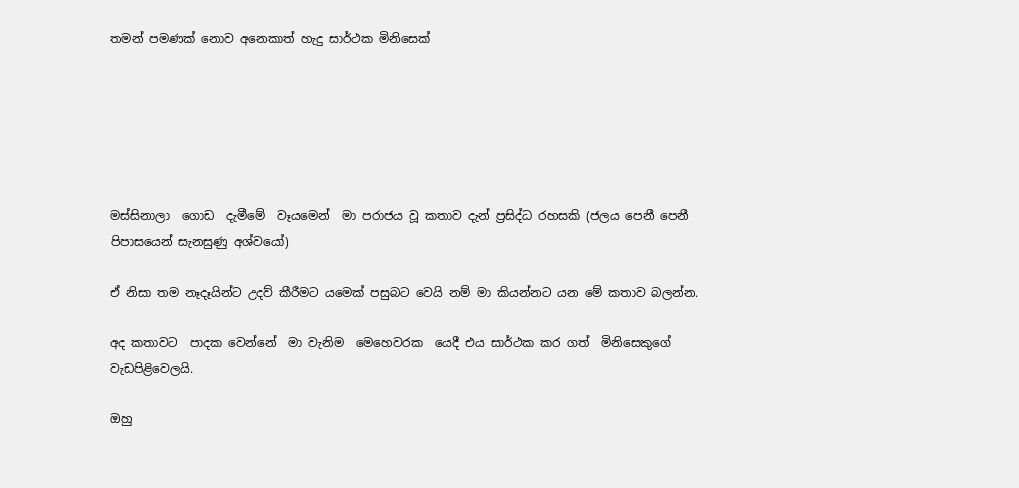තමන් පමණක් නොව අනෙකාත් හැදු සාර්ථක මිනිසෙක්






මස්සිනාලා  ගොඩ  දැමීමේ  වෑයමෙන්  මා පරාජය වූ කතාව දැන් ප්‍රසිද්ධ රහසකි (ජලය පෙනී පෙනී පිපාසයෙන් සැනසුණු අශ්වයෝ)

ඒ නිසා තම නෑදෑයින්ට උදව් කීරීමට යමෙක් පසුබට වෙයි නම් මා කියන්නට යන මේ කතාව බලන්න.

අද කතාවට  පාදක වෙන්නේ  මා වැනිම  මෙහෙවරක  යෙදී එය සාර්ථක කර ගත්  මිනිසෙකුගේ වැඩපිළිවෙලයි.

ඔහු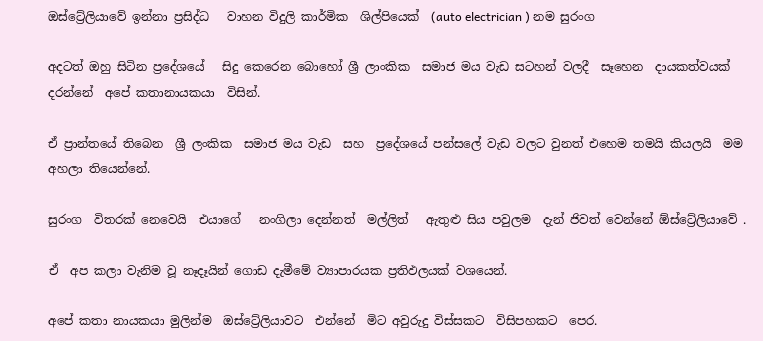ඔස්ට්‍රේලියාවේ ඉන්නා ප්‍රසිද්ධ   වාහන විදුලි කාර්මික  ශිල්පියෙක්  (auto electrician ) නම සුරංග

අදටත් ඔහු සිටින ප්‍රදේශයේ   සිදු කෙරෙන බොහෝ ශ්‍රී ලාංකික  සමාජ මය වැඩ සටහන් වලදී  සෑහෙන  දායකත්වයක් දරන්නේ  අපේ කතානායකයා  විසින්.

ඒ ප්‍රාන්තයේ තිබෙන  ශ්‍රී ලංකික  සමාජ මය වැඩ  සහ  ප්‍රදේශයේ පන්සලේ වැඩ වලට වුනත් එහෙම තමයි කියලයි  මම අහලා තියෙන්නේ.

සුරංග  විතරක් නෙවෙයි  එයාගේ   නංගිලා දෙන්නත්  මල්ලිත්   ඇතුළු සිය පවුලම  දැන් ජිවත් වෙන්නේ ඕස්ට්‍රේලියාවේ .

ඒ  අප කලා වැනිම වූ නෑදෑයින් ගොඩ දැමීමේ ව්‍යාපාරයක ප්‍රතිඵලයක් වශයෙන්.

අපේ කතා නායකයා මුලින්ම  ඔස්ට්‍රේලියාවට  එන්නේ  මිට අවුරුදු විස්සකට  විසිපහකට  පෙර.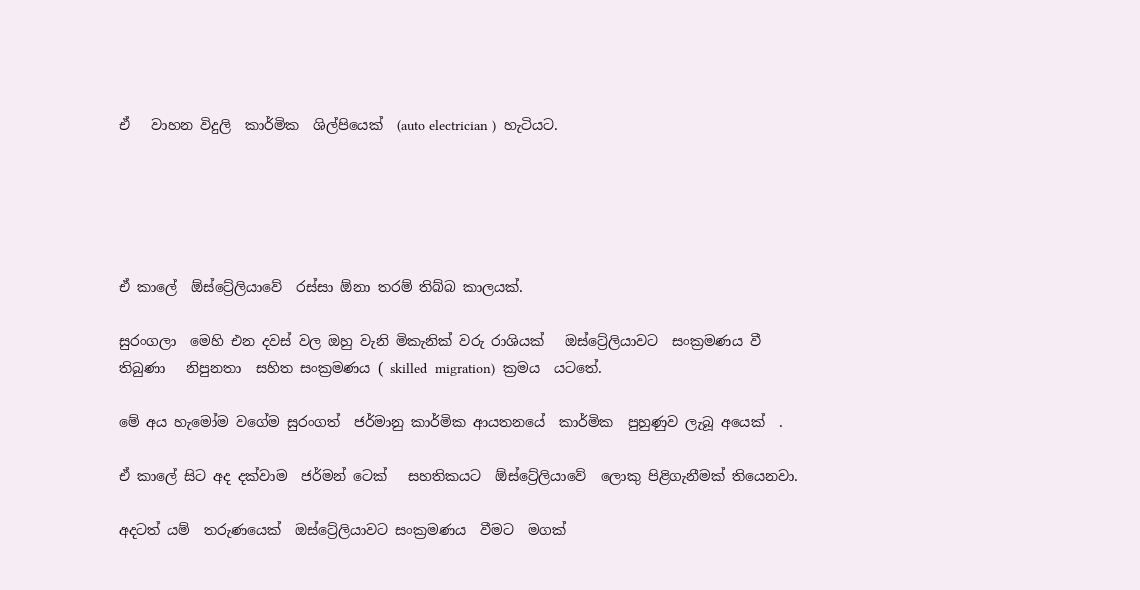ඒ   වාහන විදුලි  කාර්මික  ශිල්පියෙක්  (auto electrician )  හැටියට.





ඒ කාලේ  ඕස්ට්‍රේලියාවේ  රස්සා ඕනා තරම් තිබ්බ කාලයක්.

සුරංගලා  මෙහි එන දවස් වල ඔහු වැනි මිකැනික් වරු රාශියක්   ඔස්ට්‍රේලියාවට  සංක්‍රමණය වී තිබුණා   නිපුනතා  සහිත සංක්‍රමණය ( skilled  migration)  ක්‍රමය  යටතේ.

මේ අය හැමෝම වගේම සුරංගත්  ජර්මානු කාර්මික ආයතනයේ  කාර්මික  පුහුණුව ලැබූ අයෙක්  .

ඒ කාලේ සිට අද දක්වාම  ජර්මන් ටෙක්   සහතිකයට  ඕස්ට්‍රේලියාවේ  ලොකු පිළිගැනීමක් තියෙනවා.

අදටත් යම්  තරුණයෙක්  ඔස්ට්‍රේලියාවට සංක්‍රමණය  වීමට  මගක්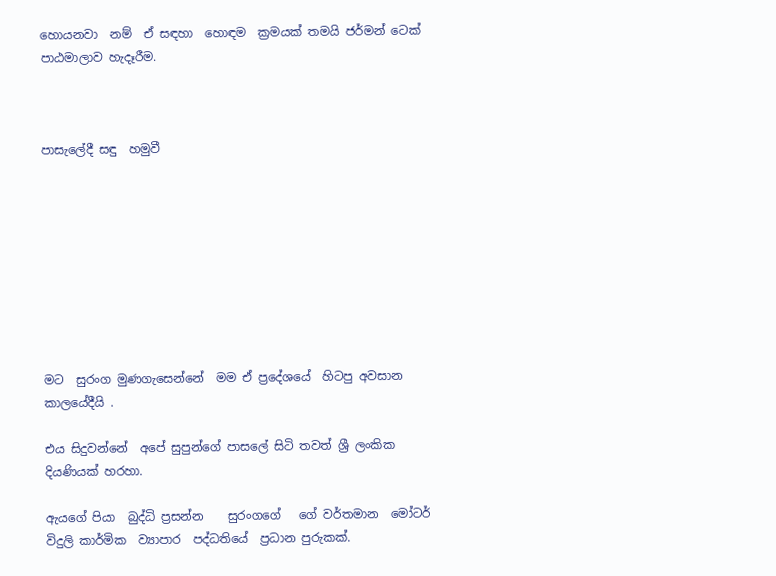හොයනවා  නම්  ඒ සඳහා  හොඳම  ක්‍රමයක් තමයි ජර්මන් ටෙක්  පාඨමාලාව හැදෑරීම.



පාසැලේදී සඳු  හමුවී









මට  සුරංග මුණගැසෙන්නේ  මම ඒ ප්‍රදේශයේ  හිටපු අවසාන  කාලයේදීයි .

එය සිදුවන්නේ  අපේ සුපුන්ගේ පාසලේ සිටි තවත් ශ්‍රී ලංකික දියණියක් හරහා.

ඇයගේ පියා  බුද්ධි ප්‍රසන්න    සුරංගගේ   ගේ වර්තමාන  මෝටර් විදුලි කාර්මික  ව්‍යාපාර  පද්ධතියේ  ප්‍රධාන පුරුකක්.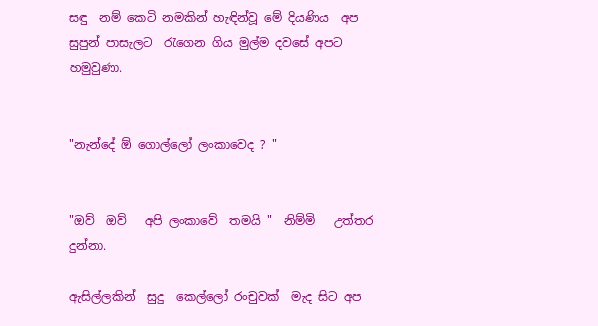සඳු  නම් කෙටි නමකින් හැඳින්වූ මේ දියණිය  අප  සුපුන් පාසැලට  රැගෙන ගිය මුල්ම දවසේ අපට  හමුවුණා.


"නැන්දේ ඕ ගොල්ලෝ ලංකාවෙද ? "


"ඔව්  ඔව්   අපි ලංකාවේ  තමයි "  නිම්මි   උත්තර දුන්නා.

ඇසිල්ලකින්  සුදු  කෙල්ලෝ රංචුවක්  මැද සිට අප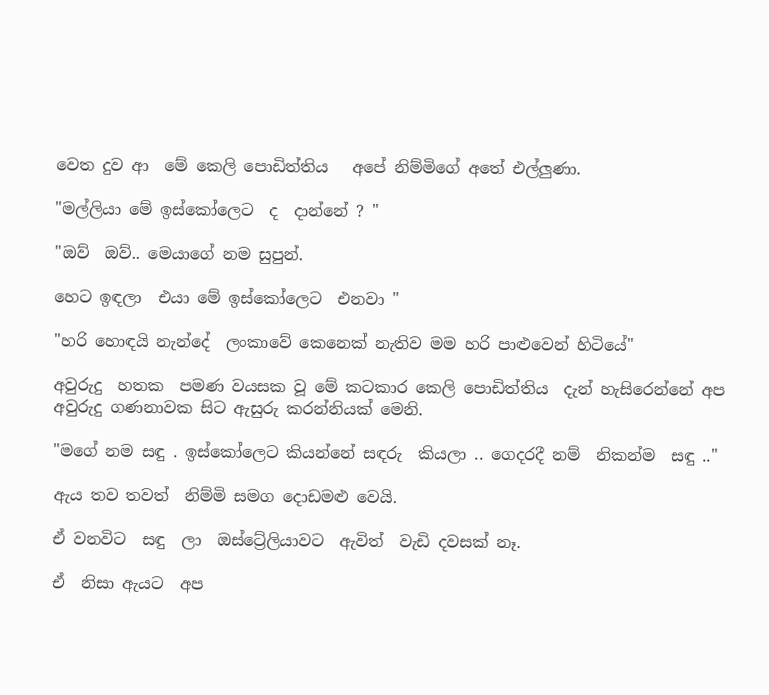වෙත දුව ආ  මේ කෙලි පොඩිත්තිය   අපේ නිම්මිගේ අතේ එල්ලුණා.

"මල්ලියා මේ ඉස්කෝලෙට  ද  දාන්නේ ? "

"ඔව්  ඔව්.. මෙයාගේ නම සුපුන්.

හෙට ඉඳලා  එයා මේ ඉස්කෝලෙට  එනවා "

"හරි හොඳයි නැන්දේ  ලංකාවේ කෙනෙක් නැතිව මම හරි පාළුවෙන් හිටියේ"

අවුරුදු  හතක  පමණ වයසක වූ මේ කටකාර කෙලි පොඩිත්තිය  දැන් හැසිරෙන්නේ අප අවුරුදු ගණනාවක සිට ඇසුරු කරන්නියක් මෙනි.

"මගේ නම සඳු . ඉස්කෝලෙට කියන්නේ සඳරු  කියලා .. ගෙදරදී නම්  නිකන්ම  සඳු .."

ඇය තව තවත්  නිම්මි සමග දොඩමළු වෙයි.

ඒ වනවිට  සඳු  ලා  ඔස්ට්‍රේලියාවට  ඇවිත්  වැඩි දවසක් නෑ.

ඒ  නිසා ඇයට  අප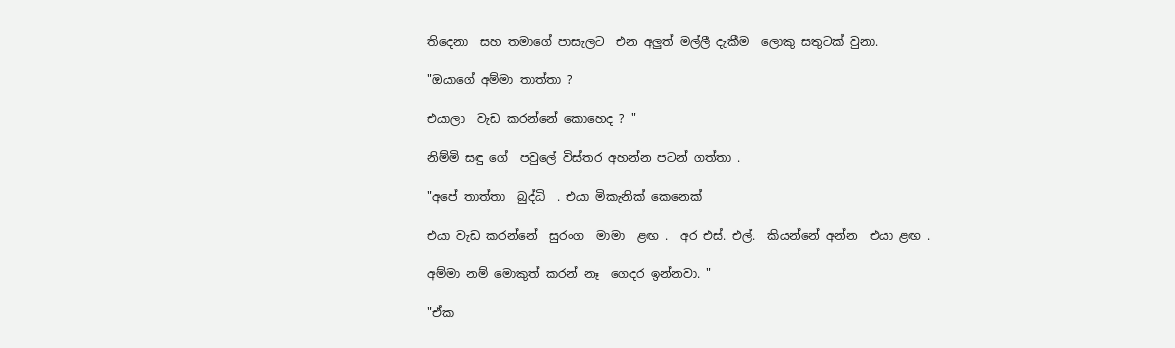තිදෙනා  සහ තමාගේ පාසැලට  එන අලුත් මල්ලී දැකීම  ලොකු සතුටක් වුනා.

"ඔයාගේ අම්මා තාත්තා ?

එයාලා  වැඩ කරන්නේ කොහෙද ? "

නිම්මි සඳු ගේ  පවුලේ විස්තර අහන්න පටන් ගත්තා .

"අපේ තාත්තා  බුද්ධි  . එයා මිකැනික් කෙනෙක්

එයා වැඩ කරන්නේ  සුරංග  මාමා  ළඟ .  අර එස්. එල්.  කියන්නේ අන්න  එයා ළඟ .

අම්මා නම් මොකුත් කරන් නෑ  ගෙදර ඉන්නවා. "

"ඒක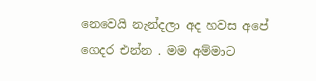නෙවෙයි නැන්දලා අද හවස අපේ ගෙදර එන්න . මම අම්මාට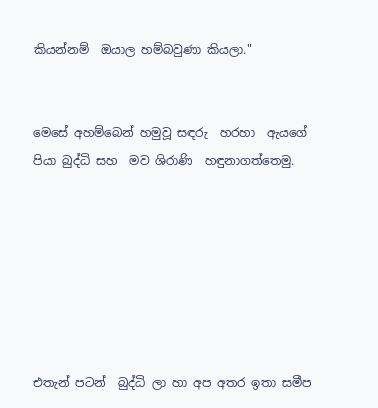කියන්නම්  ඔයාල හම්බවුණා කියලා."


මෙසේ අහම්බෙන් හමුවූ සඳරු  හරහා  ඇයගේ පියා බුද්ධි සහ  මව ශිරාණි  හඳුනාගත්තෙමු.







එතැන් පටන්  බුද්ධි ලා හා අප අතර ඉතා සමීප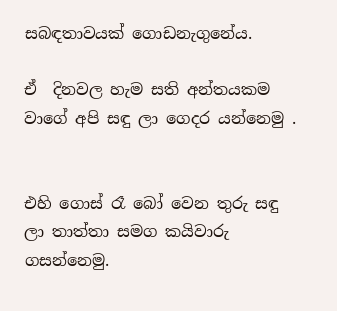සබඳතාවයක් ගොඩනැගුනේය.

ඒ  දිනවල හැම සති අන්තයකම  වාගේ අපි සඳු ලා ගෙදර යන්නෙමු .


එහි ගොස් රෑ බෝ වෙන තුරු සඳු ලා තාත්තා සමග කයිවාරු ගසන්නෙමු.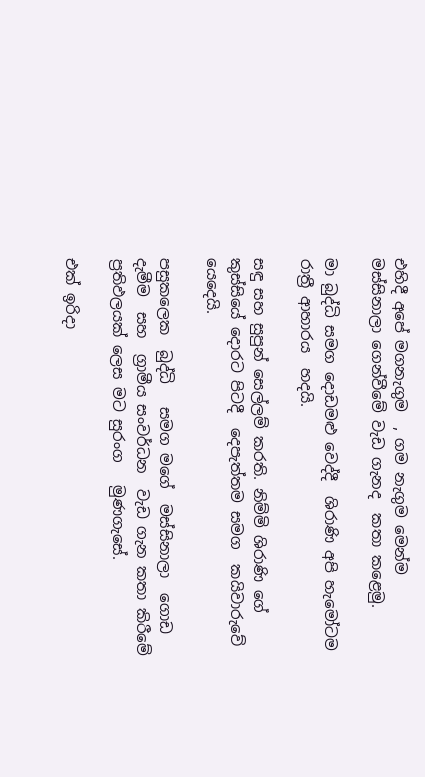එහිදී අපේ මගනැගුම  , ගම නැගුම මෙන්ම  මස්සිනාලා ගෙන්වීමේ වැඩ ගැනද  කතා කළෙමු.

මා බුද්ධි සමග දොඩමළු වෙද්දී  ශිරාණි අපි හැමෝටම  රාත්‍රී ආහාරය  හදයි.

සඳු සහ සුපුන් සෙල්ලම් කරති. නිම්මි ශිරාණි ගේ කුස්සියේ දොරට පිටදී  දෙපැත්තම සමග  කයිවාරුවේ යෙදෙයි.

පසුකලෙක  බුද්ධි   සමග මගේ  මස්සිනාලා  ගොඩ දැමීම  සහ  ග්‍රාමීය සංවර්ධන  වැඩ ගැන කතා කිරීමේ ප්‍රතිඵලයක් ලෙස මට සුරංග   මුණගැසේ.

එක් ඉරිදා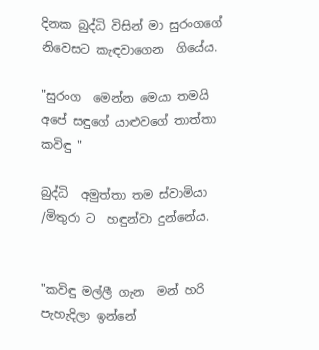දිනක බුද්ධි විසින් මා සුරංගගේ නිවෙසට කැඳවාගෙන  ගියේය.

"සුරංග  මෙන්න මෙයා තමයි අපේ සඳුගේ යාළුවගේ තාත්තා කවිඳු "

බුද්ධි  අමුත්තා තම ස්වාමියා /මිතුරා ට  හඳුන්වා දුන්නේය.


"කවිඳු මල්ලී ගැන  මන් හරි පැහැදිලා ඉන්නේ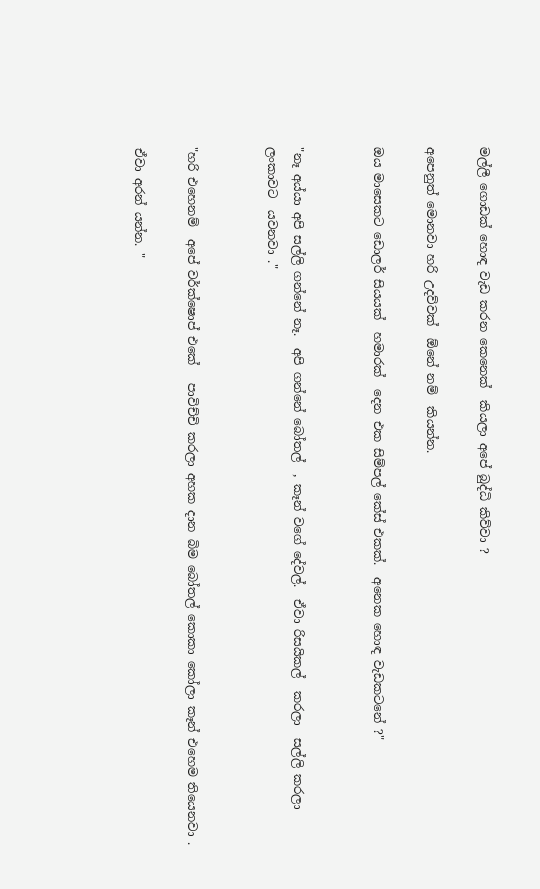මල්ලී ගොඩක් හොඳ වැඩ කරන කෙනෙක්  කියලා අපේ බුද්ධි කිව්වා ?

අපෙනුත් මොනවා හරි උදව්වක්  ඕනේ නම්  කියන්න.

ඔය මාසෙකට ඩොලර් සියයක්  හමාරක්  දෙන එක සිම්පල් කේස් එකක්.  අනෙක හොඳ වැඩකටනේ ?"


"නෑ අය්යා අපි සල්ලි ගන්නේ නෑ.  අපි ගන්නේ බෝතල්  , කෑන් වගේ දේවල්.  ඒවා රිසයිකල්  කරලා  සල්ලි කරලා ලංකාවට  යවනවා ."


"හරි එහෙනම්  අපේ වර්ක්ෂොප් එකේ   පාවිච්චි කරලා අහක දාන බිම බෝතල් කොකා කෝලා කෑන් එහෙම තියෙනවා .

ඒවා අරන් යන්න. "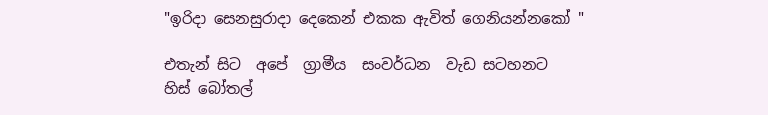"ඉරිදා සෙනසුරාදා දෙකෙන් එකක ඇවිත් ගෙනියන්නකෝ "

එතැන් සිට  අපේ  ග්‍රාමීය  සංවර්ධන  වැඩ සටහනට  හිස් බෝතල්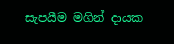සැපයීම මගින් දායක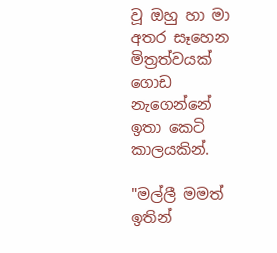වූ ඔහු හා මා අතර සෑහෙන මිත්‍රත්වයක්  ගොඩ නැගෙන්නේ  ඉතා කෙටි කාලයකින්.

"මල්ලී මමත් ඉතින්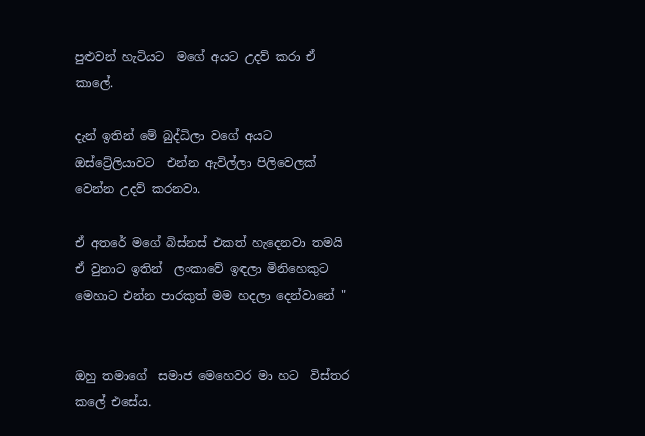පුළුවන් හැටියට  මගේ අයට උදව් කරා ඒ කාලේ.

දැන් ඉතින් මේ බුද්ධිලා වගේ අයට  ඔස්ට්‍රේලියාවට  එන්න ඇවිල්ලා පිලිවෙලක් වෙන්න උදව් කරනවා.

ඒ අතරේ මගේ බිස්නස් එකත් හැදෙනවා තමයි ඒ වුනාට ඉතින්  ලංකාවේ ඉඳලා මිනිහෙකුට මෙහාට එන්න පාරකුත් මම හදලා දෙන්වානේ "


ඔහු තමාගේ  සමාජ මෙහෙවර මා හට  විස්තර කලේ එසේය.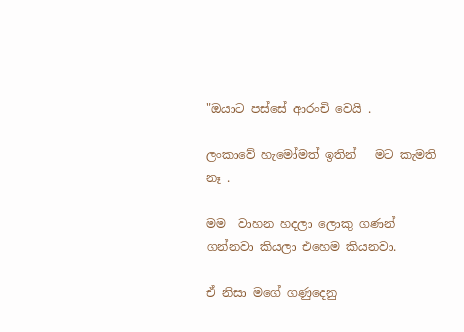"ඔයාට පස්සේ ආරංචි වෙයි .

ලංකාවේ හැමෝමත් ඉතින්   මට කැමති නෑ .

මම  වාහන හදලා ලොකු ගණන්  ගන්නවා කියලා එහෙම කියනවා.

ඒ නිසා මගේ ගණුදෙනු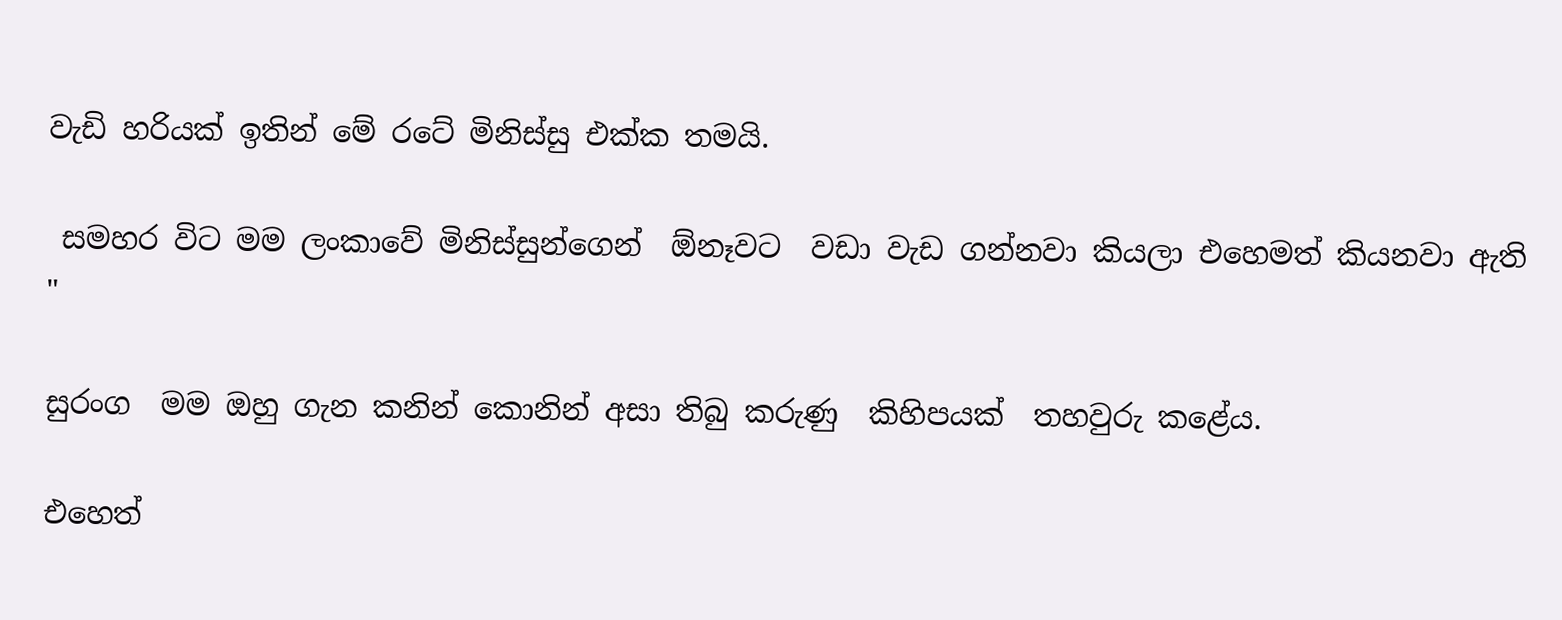වැඩි හරියක් ඉතින් මේ රටේ මිනිස්සු එක්ක තමයි.

 සමහර විට මම ලංකාවේ මිනිස්සුන්ගෙන්  ඕනෑවට  වඩා වැඩ ගන්නවා කියලා එහෙමත් කියනවා ඇති "

සුරංග  මම ඔහු ගැන කනින් කොනින් අසා තිබු කරුණු  කිහිපයක්  තහවුරු කළේය.

එහෙත්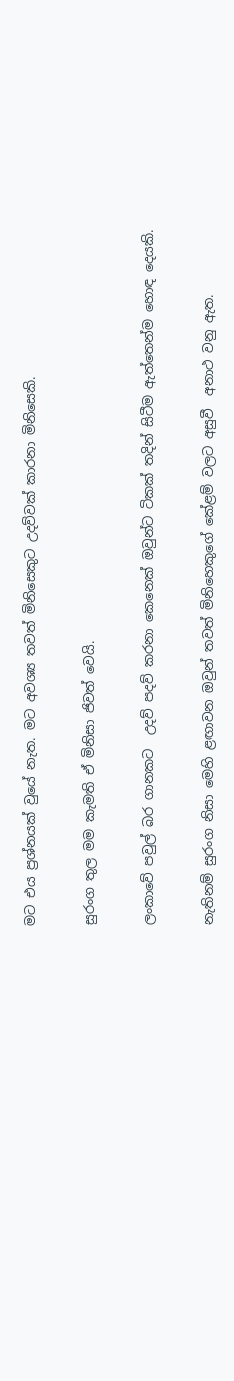මට එය ප්‍රශ්නයක් වුයේ නැත. මට අවශ්‍ය තවත් මිනිසෙකුට උදව්වක් කාරනා මිනිසෙකි.

සුරංග තුල මම කැමති ඒ මිනිසා ජිවත් වෙයි.

ලංකාවේ පවුල් බර ගානකට  උදව් පදව් කරනා කෙනෙක් ඔවුන්ට ටිකක් තදින් සිටීම ඇත්තෙන්ම හොඳ දෙයකි.

නැතිනම් සුරංග නිසා මෙහි ළඟාවන ඔවුන් තවත් මිනිහෙකුගේ කේළම් වලට අසුවී  අනාථ වනු ඇත.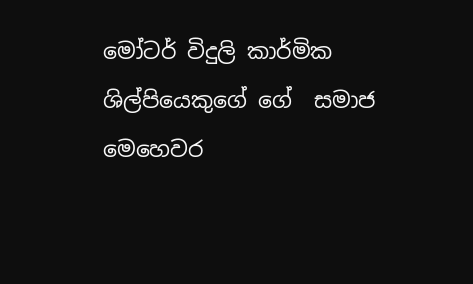මෝටර් විදුලි කාර්මික   ශිල්පියෙකුගේ ගේ  සමාජ  මෙහෙවර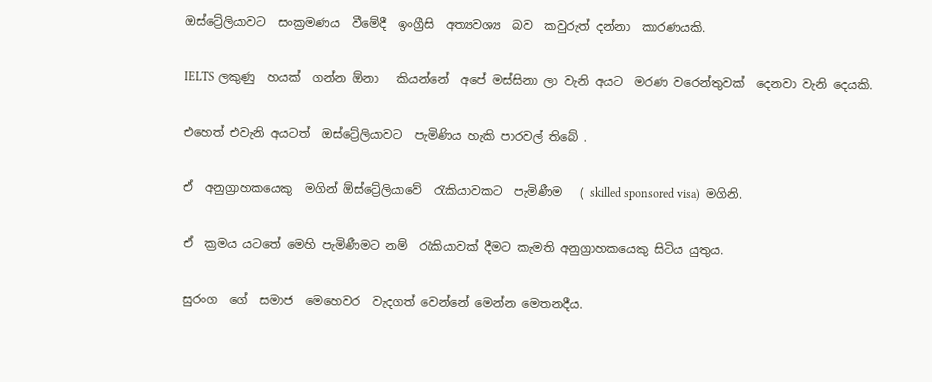ඔස්ට්‍රේලියාවට  සංක්‍රමණය  වීමේදී  ඉංග්‍රීසි  අත්‍යවශ්‍ය  බව  කවුරුත් දන්නා  කාරණයකි.

IELTS ලකුණු  හයක්  ගන්න ඕනා   කියන්නේ  අපේ මස්සිනා ලා වැනි අයට  මරණ වරෙන්තුවක්  දෙනවා වැනි දෙයකි.

එහෙත් එවැනි අයටත්  ඔස්ට්‍රේලියාවට  පැමිණිය හැකි පාරවල් තිබේ .

ඒ  අනුග්‍රාහකයෙකු  මගින් ඕස්ට්‍රේලියාවේ  රැකියාවකට  පැමිණීම   ( skilled sponsored visa)  මගිනි.

ඒ  ක්‍රමය යටතේ මෙහි පැමිණීමට නම්  රැකියාවක් දීමට කැමති අනුග්‍රාහකයෙකු සිටිය යුතුය.

සුරංග  ගේ  සමාජ  මෙහෙවර  වැදගත් වෙන්නේ මෙන්න මෙතනදීය.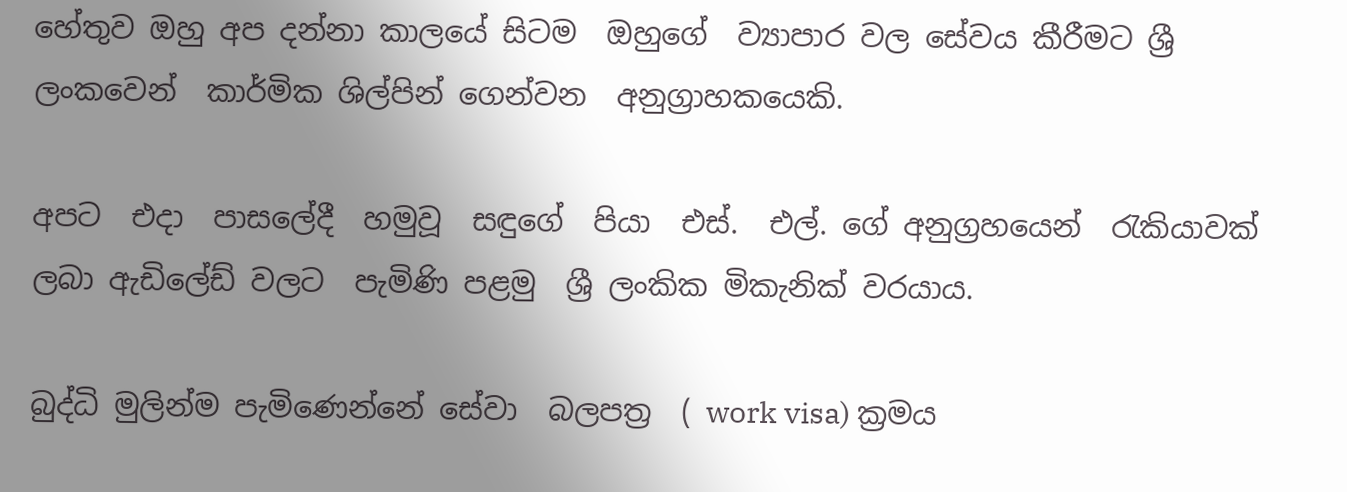හේතුව ඔහු අප දන්නා කාලයේ සිටම  ඔහුගේ  ව්‍යාපාර වල සේවය කීරීමට ශ්‍රී ලංකවෙන්  කාර්මික ශිල්පින් ගෙන්වන  අනුග්‍රාහකයෙකි.

අපට  එදා  පාසලේදී  හමුවූ  සඳුගේ  පියා  එස්.  එල්. ගේ අනුග්‍රහයෙන්  රැකියාවක් ලබා ඇඩිලේඩ් වලට  පැමිණි පළමු  ශ්‍රී ලංකික මිකැනික් වරයාය.

බුද්ධි මුලින්ම පැමිණෙන්නේ සේවා  බලපත්‍ර  ( work visa) ක්‍රමය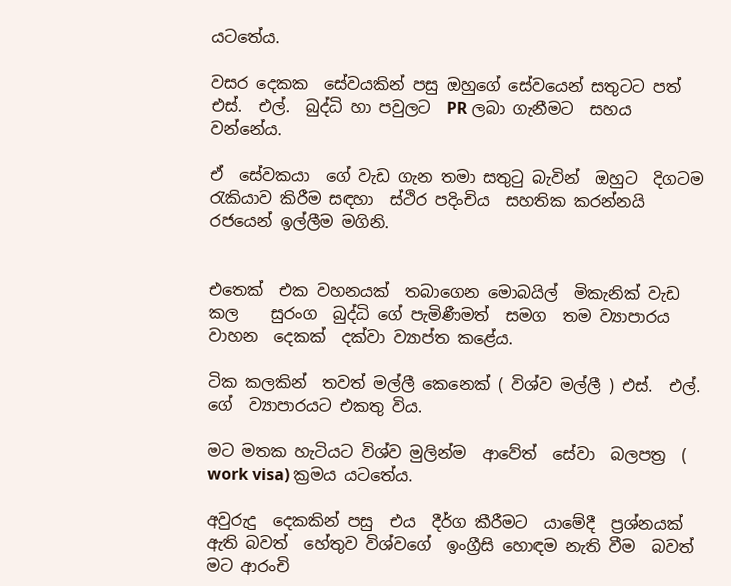යටතේය.

වසර දෙකක  සේවයකින් පසු ඔහුගේ සේවයෙන් සතුටට පත්  එස්.  එල්.  බුද්ධි හා පවුලට  PR ලබා ගැනීමට  සහය වන්නේය.

ඒ  සේවකයා  ගේ වැඩ ගැන තමා සතුටු බැවින්  ඔහුට  දිගටම රැකියාව කිරීම සඳහා  ස්ථිර පදිංචිය  සහතික කරන්නයි  රජයෙන් ඉල්ලීම මගිනි.


එතෙක්  එක වහනයක්  තබාගෙන මොබයිල්  මිකැනික් වැඩ කල    සුරංග  බුද්ධි ගේ පැමිණීමත්  සමග  තම ව්‍යාපාරය  වාහන  දෙකක්  දක්වා ව්‍යාප්ත කළේය.

ටික කලකින්  තවත් මල්ලී කෙනෙක් ( විශ්ව මල්ලී ) එස්.  එල්.  ගේ  ව්‍යාපාරයට එකතු විය.

මට මතක හැටියට විශ්ව මුලින්ම  ආවේත්  සේවා  බලපත්‍ර  ( work visa) ක්‍රමය යටතේය.

අවුරුදු  දෙකකින් පසු  එය  දීර්ග කීරීමට  යාමේදී  ප්‍රශ්නයක්  ඇති බවත්  හේතුව විශ්වගේ  ඉංග්‍රීසි හොඳම නැති වීම  බවත්   මට ආරංචි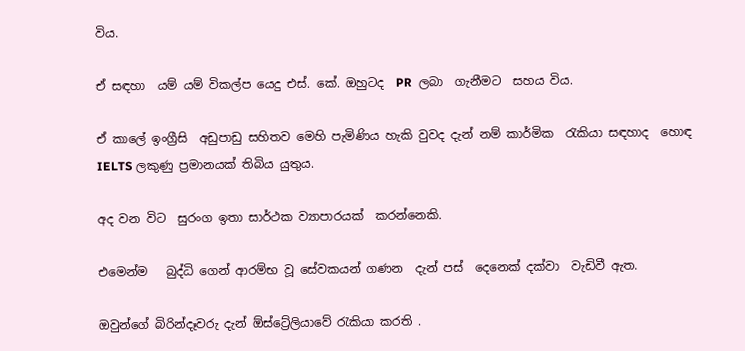විය.

ඒ සඳහා  යම් යම් විකල්ප යෙදු එස්. කේ. ඔහුටද  PR  ලබා  ගැනීමට  සහය විය.

ඒ කාලේ ඉංග්‍රීසි  අඩුපාඩු සහිතව මෙහි පැමිණිය හැකි වුවද දැන් නම් කාර්මික  රැකියා සඳහාද  හොඳ  IELTS ලකුණු ප්‍රමානයක් තිබිය යුතුය.

අද වන විට  සුරංග ඉතා සාර්ථක ව්‍යාපාරයක්  කරන්නෙකි.

එමෙන්ම   බුද්ධි ගෙන් ආරම්භ වූ සේවකයන් ගණන  දැන් පස්  දෙනෙක් දක්වා  වැඩිවී ඇත.

ඔවුන්ගේ බිරින්දෑවරු දැන් ඕස්ට්‍රේලියාවේ රැකියා කරති .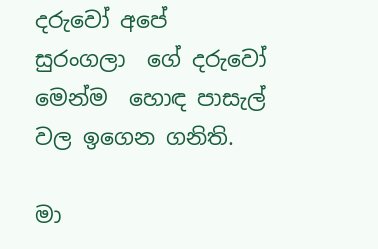දරුවෝ අපේ  සුරංගලා  ගේ දරුවෝ මෙන්ම  හොඳ පාසැල් වල ඉගෙන ගනිති.

මා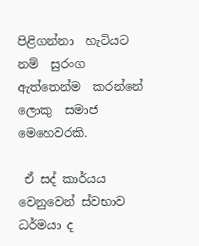පිළිගන්නා  හැටියට නම්  සුරංග   ඇත්තෙන්ම  කරන්නේ  ලොකු  සමාජ මෙහෙවරකි.

 ඒ සද් කාර්යය වෙනුවෙන් ස්වභාව ධර්මයා ද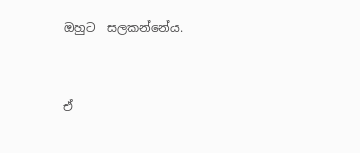ඔහුට  සලකන්නේය.


ඒ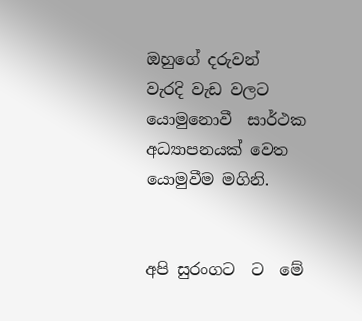ඔහුගේ දරුවන්   වැරදි වැඩ වලට යොමුනොවී  සාර්ථක අධ්‍යාපනයක් වෙත යොමුවීම මගිනි.


අපි සුරංගට  ට  මේ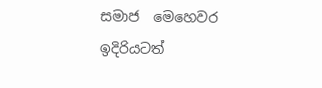සමාජ  මෙහෙවර  ඉදිරියටත්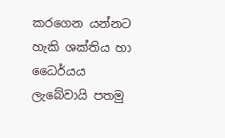කරගෙන යන්නට හැකි ශක්තිය හා ධෛර්යය ලැබේවායි පතමු